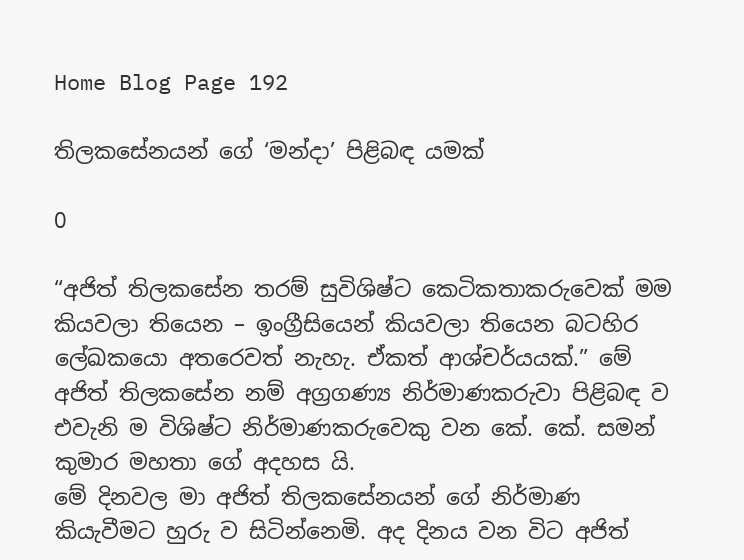Home Blog Page 192

තිලකසේනයන් ගේ ‘මන්දා’ පිළිබඳ යමක්

0

“අජිත් තිලකසේන තරම් සුවිශිෂ්ට කෙටිකතාකරුවෙක් මම කියවලා තියෙන – ඉංග්‍රීසියෙන් කියවලා තියෙන බටහිර ලේඛකයො අතරෙවත් නැහැ. ඒකත් ආශ්චර්යයක්.” මේ අජිත් තිලකසේන නම් අග්‍රගණ්‍ය නිර්මාණකරුවා පිළිබඳ ව එවැනි ම විශිෂ්ට නිර්මාණකරුවෙකු වන කේ. කේ. සමන් කුමාර මහතා ගේ අදහස යි.
මේ දිනවල මා අජිත් තිලකසේනයන් ගේ නිර්මාණ කියැවීමට හුරු ව සිටින්නෙමි. අද දිනය වන විට අජිත්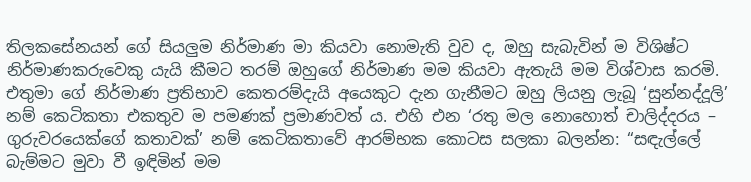තිලකසේනයන් ගේ සියලුම නිර්මාණ මා කියවා නොමැති වුව ද, ඔහු සැබැවින් ම විශිෂ්ට නිර්මාණකරුවෙකු යැයි කීමට තරම් ඔහුගේ නිර්මාණ මම කියවා ඇතැයි මම විශ්වාස කරමි. එතුමා ගේ නිර්මාණ ප්‍රතිභාව කෙතරම්දැයි අයෙකුට දැන ගැනීමට ඔහු ලියනු ලැබූ ‘සුන්නද්දූලි’ නම් කෙටිකතා එකතුව ම පමණක් ප්‍රමාණවත් ය. එහි එන ‘රතු මල නොහොත් චාලිද්දරය – ගුරුවරයෙක්ගේ කතාවක්’ නම් කෙටිකතාවේ ආරම්භක කොටස සලකා බලන්න: “සඳැල්ලේ බැම්මට මුවා වී ඉඳිමින් මම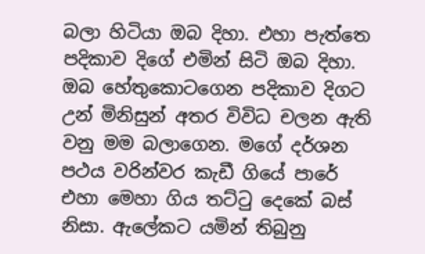බලා හිටියා ඔබ දිහා. එහා පැත්තෙ පදිකාව දිගේ එමින් සිටි ඔබ දිහා. ඔබ හේතුකොටගෙන පදිකාව දිගට උන් මිනිසුන් අතර විවිධ චලන ඇති වනු මම බලාගෙන. මගේ දර්ශන පථය වරින්වර කැඩී ගියේ පාරේ එහා මෙහා ගිය තට්ටු දෙකේ බස් නිසා. ඇලේකට යමින් තිබුනු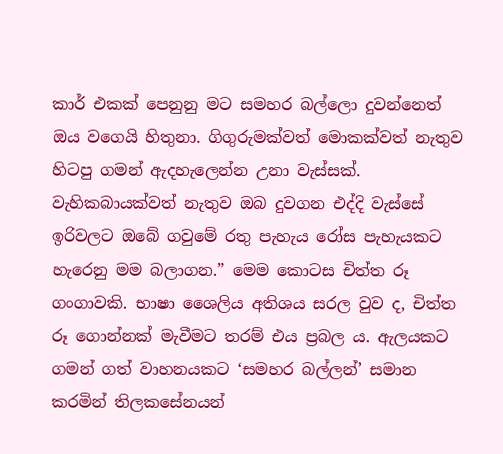කාර් එකක් පෙනුනු මට සමහර බල්ලො දුවන්නෙත් ඔය වගෙයි හිතුනා. ගිගුරුමක්වත් මොකක්වත් නැතුව හිටපු ගමන් ඇදහැලෙන්න උනා වැස්සක්. වැහිකබායක්වත් නැතුව ඔබ දුවගන එද්දි වැස්සේ ඉරිවලට ඔබේ ගවුමේ රතු පැහැය රෝස පැහැයකට හැරෙනු මම බලාගන.” මෙම කොටස චිත්ත රූ ගංගාවකි. භාෂා ශෛලිය අතිශය සරල වුව ද, චිත්ත රූ ගොන්නක් මැවීමට තරම් එය ප්‍රබල ය. ඇලයකට ගමන් ගත් වාහනයකට ‘සමහර බල්ලන්’ සමාන කරමින් තිලකසේනයන්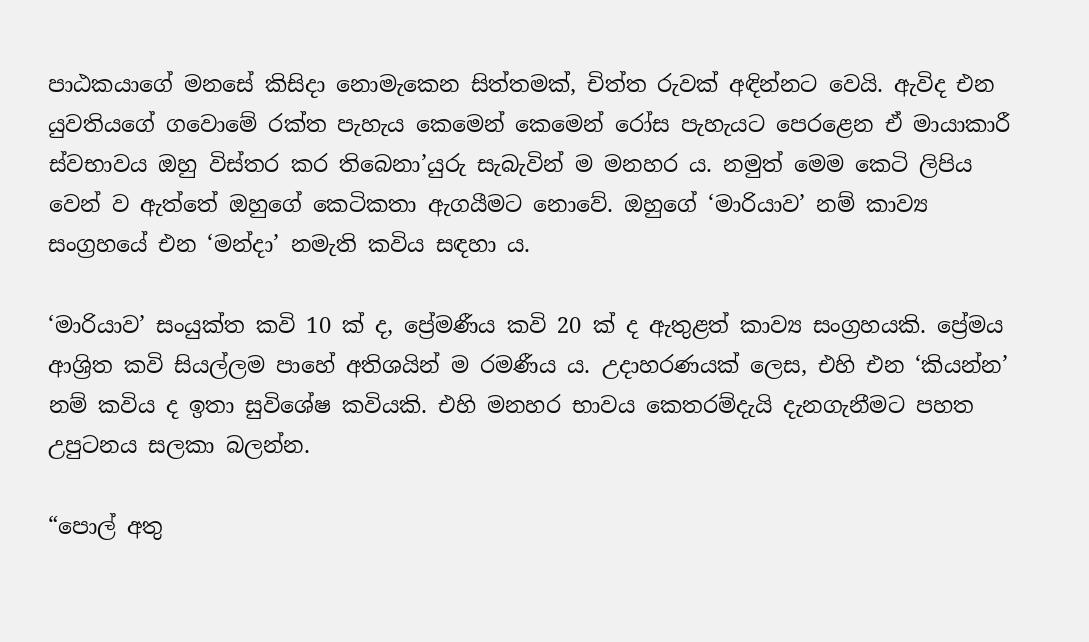පාඨකයාගේ මනසේ කිසිදා නොමැකෙන සිත්තමක්, චිත්ත රුවක් අඳින්නට වෙයි. ඇවිද එන යුවතියගේ ගවොමේ රක්ත පැහැය කෙමෙන් කෙමෙන් රෝස පැහැයට පෙරළෙන ඒ මායාකාරී ස්වභාවය ඔහු විස්තර කර තිබෙනා’යුරු සැබැවින් ම මනහර ය. නමුත් මෙම කෙටි ලිපිය වෙන් ව ඇත්තේ ඔහුගේ කෙටිකතා ඇගයීමට නොවේ. ඔහුගේ ‘මාරියාව’ නම් කාව්‍ය සංග්‍රහයේ එන ‘මන්දා’ නමැති කවිය සඳහා ය.

‘මාරියාව’ සං‍යුක්ත කවි 10 ක් ද, ප්‍රේමණීය කවි 20 ක් ද ඇතුළත් කාව්‍ය සංග්‍රහයකි. ප්‍රේමය ආශ්‍රිත කවි සියල්ලම පාහේ අතිශයින් ම රමණීය ය. උදාහරණයක් ලෙස, එහි එන ‘කියන්න’ නම් කවිය ද ඉතා සුවිශේෂ කවියකි. එහි මනහර භාවය කෙතරම්දැයි දැනගැනීමට පහත උපුටනය සලකා බලන්න.

“පොල් අතු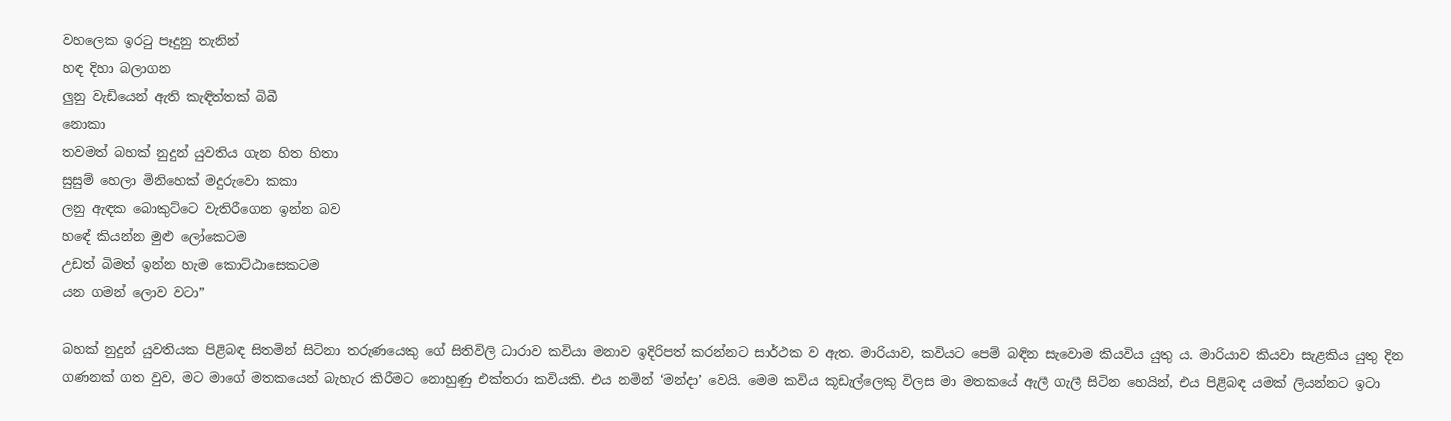වහලෙක ඉරටු පෑදුනු තැනින්
හඳ දිහා බලාගන
ලුනු වැඩියෙන් ඇති කැඳිත්තක් බිබී
නොකා
තවමත් බහක් නුදුන් යුවතිය ගැන හිත හිතා
සුසුම් හෙලා මිනිහෙක් මදුරුවො කකා
ලනු ඇඳක බොකුට්ටෙ වැතිරීගෙන ඉන්න බව
හඳේ කියන්න මුළු ලෝකෙටම
උඩත් බිමත් ඉන්න හැම කොට්ඨාසෙකටම
යන ගමන් ලොව වටා”

බහක් නුදුන් යුවතියක පිළිබඳ සිතමින් සිටිනා තරුණයෙකු ගේ සිතිවිලි ධාරාව කවියා මනාව ඉදිරිපත් කරන්නට සාර්ථක ව ඇත. මාරියාව, කවියට පෙම් බඳින සැවොම කියවිය යුතු ය. මාරියාව කියවා සැළකිය යුතු දින ගණනක් ගත වුව, මට මාගේ මතකයෙන් බැහැර කිරීමට නොහුණු එක්තරා කවියකි. එය නමින් ‘මන්දා’ වෙයි. මෙම කවිය කූඩැල්ලෙකු විලස මා මතකයේ ඇලී ගැලී සිටින හෙයින්, එය පිළිබඳ යමක් ලියන්නට ඉටා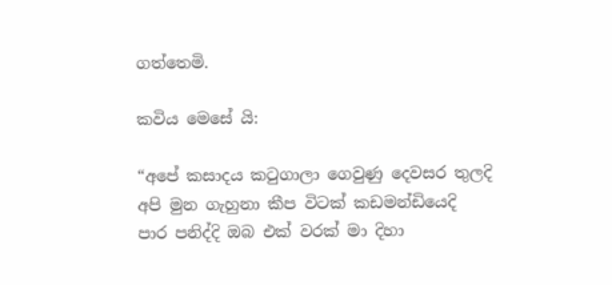ගත්තෙමි.

කවිය මෙසේ යි:

“අපේ කසාදය කටුගාලා ගෙවුණු දෙවසර තුලදි
අපි මුන ගැහුනා කීප විටක් කඩමන්ඩියෙදි
පාර පනිද්දි ඔබ එක් වරක් මා දිහා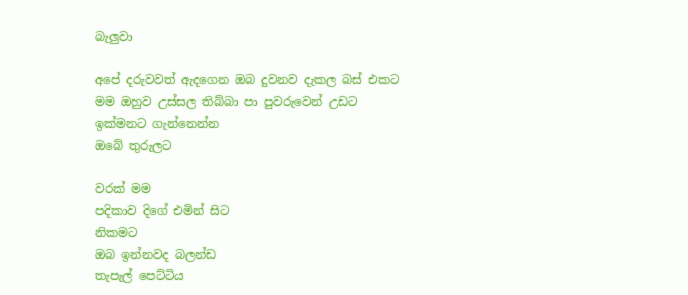බැලුවා

අපේ දරුවවත් ඇදගෙන ඔබ දුවනව දැකල බස් එකට
මම ඔහුව උස්සල තිබ්බා පා පුවරුවෙන් උඩට
ඉක්මනට ගැන්නෙන්න
ඔබේ තුරුලට

වරක් මම
පදිකාව දිගේ එමින් සිට
නිකමට
ඔබ ඉන්නවද බලන්ඩ
තැපැල් පෙට්ටිය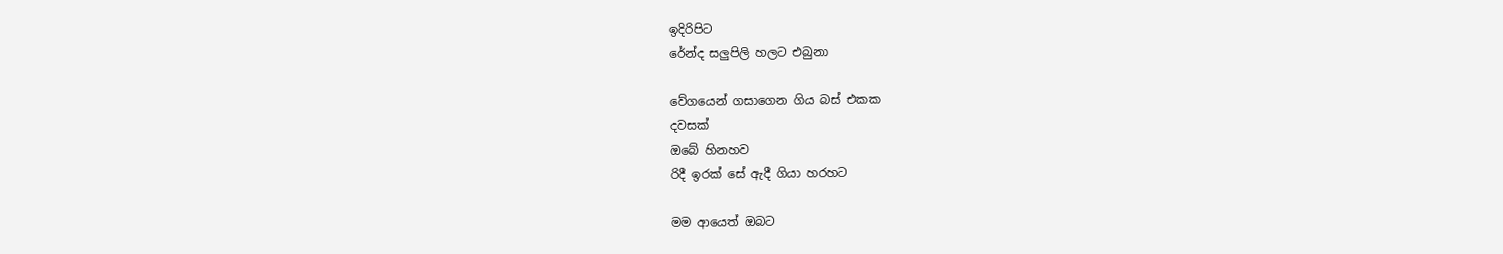ඉදිරිපිට
රේන්ද සලුපිලි හලට එබුනා

වේගයෙන් ගසාගෙන ගිය බස් එකක
දවසක්
ඔබේ හිනහව
රිදී ඉරක් සේ ඇදී ගියා හරහට

මම ආයෙත් ඔබට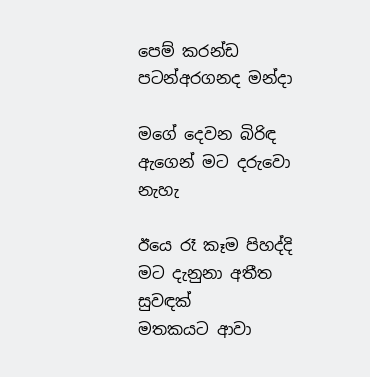පෙම් කරන්ඩ පටන්අරගනද මන්දා

මගේ දෙවන බිරිඳ
ඇගෙන් මට දරුවො නැහැ

ඊයෙ රෑ කෑම පිහද්දි
මට දැනුනා අතීත සුවඳක්
මතකයට ආවා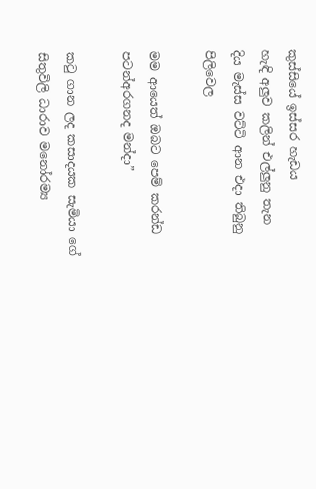කුස්සියේ ඉස්සර හැඩය
හැඳි අලුව කලින් එල්ලුනු තැන
දිය මැස්ස වට්ටි ආන එදා තිබුනු පිලිවෙල

මම ආයෙත් ඔබට පෙම් කරන්ඩ පටන්අරගනද මන්දා”

කටු ගාන ලද කසාදයක සැමියා ගේ සිතුවිලි ධාරාව මනෝරම්‍ය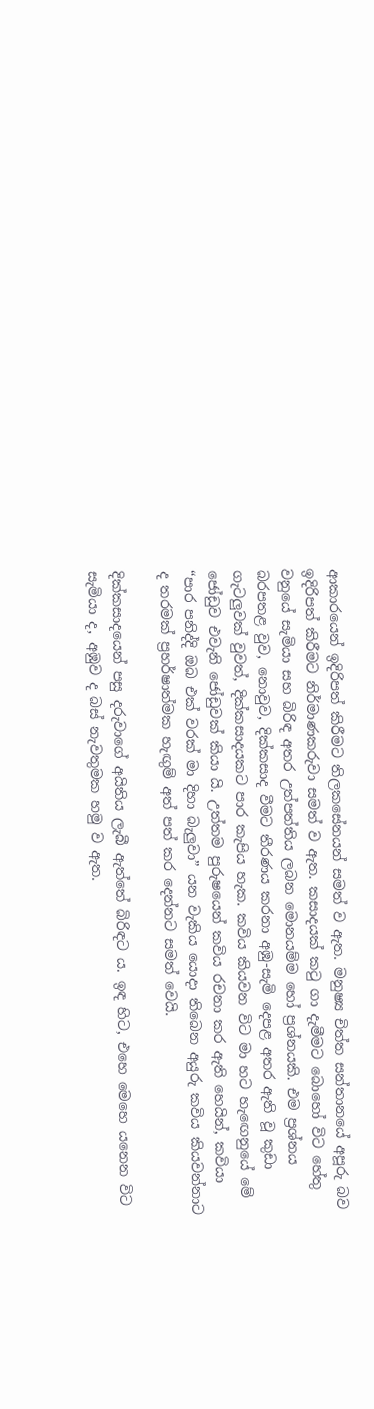ආකාරයෙන් ඉදිරිපත් කිරීමට තිලකසේනයන් සමත් ව ඇත. මනුෂ්‍ය චිත්ත සන්තානයේ අපූරු බව ඉදිරිපත් කිරීමට නිර්මාණකරුවා සමත් ව ඇත. කසාදයක් කටු ගා දැමීමට බොහෝ විට හේතු වනුයේ සැමියා සහ බිරිඳ අතර උත්පත්තිය ලබන මොනයම්ම හෝ ප්‍රශ්නයකි. එම ප්‍රශ්නය බරපතළ වුව, නොවුව, දික්කසාද වීමට තීරණය කරනා අඹු-සැමි දෙපළ අතර ඇති වූ කුඩා ගැටලුවක් වුවත්, දික්කසාදයකට පාර කැපිය හැක. කවිය කියවන විට මා හට හැඟෙනුයේ මේ ජෝඩුව එවැනි ජෝඩුවක් කියා යි. උත්තම පුරුෂයෙන් කවිය රචනා කර ඇති හෙයින්, කවියා “පාර පනිද්දි ඔබ එක් වරක් මා දිහා බැලුවා” යන වැකිය යොදා තිබෙන අයුරු කවිය කියවන්නාට ද තරමක් ප්‍රහර්ෂාත්මක හැඟුම් අත් පත් කර දෙන්නට සමත් වෙයි.

දික්කසාදයෙන් පසු දරුවාගේ අයිතිය ලැබී ඇත්තේ බිරිඳට ය. ඉඳ හිට, එහෙ මෙහෙ යනෙන විට සැමියා ද, අඹුව ද බස් නැවතුමක හමු ව ඇත.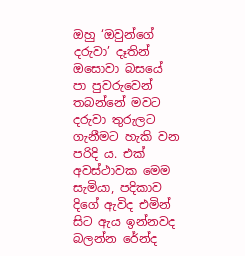ඔහු ‘ඔවුන්ගේ දරුවා’ දෑතින් ඔසොවා බසයේ පා පුවරුවෙන් තබන්නේ මවට දරුවා තුරුලට ගැනීමට හැකි වන පරිදි ය. එක් අවස්ථාවක මෙම සැමියා, පදිකාව දිගේ ඇවිද එමින් සිට ඇය ඉන්නවද බලන්න රේන්ද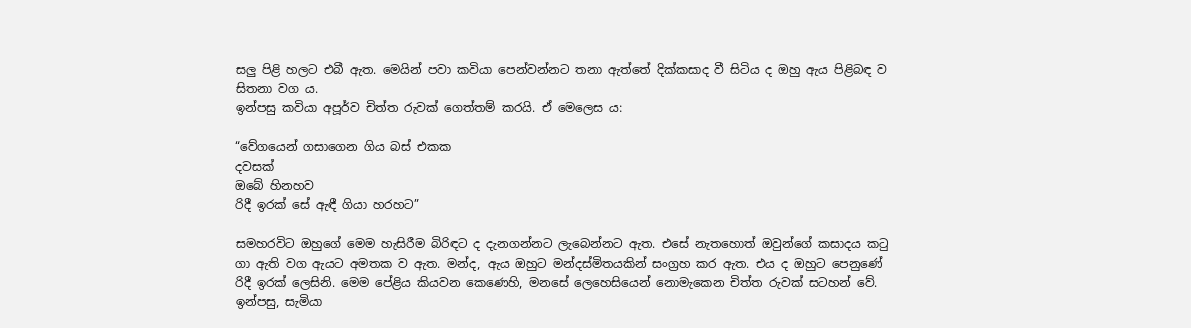සලු පිළි හලට එබී ඇත. මෙයින් පවා කවියා පෙන්වන්නට තනා ඇත්තේ දික්කසාද වී සිටිය ද ඔහු ඇය පිළිබඳ ව සිතනා වග ය.
ඉන්පසු කවියා අපූර්ව චිත්ත රුවක් ගෙත්තම් කරයි. ඒ මෙලෙස ය:

“වේගයෙන් ගසාගෙන ගිය බස් එකක
දවසක්
ඔබේ හිනහව
රිදී ඉරක් සේ ඇඳී ගියා හරහට”

සමහරවිට ඔහුගේ මෙම හැසිරීම බිරිඳට ද දැනගන්නට ලැබෙන්නට ඇත. එසේ නැතහොත් ඔවුන්ගේ කසාදය කටු ගා ඇති වග ඇයට අමතක ව ඇත. මන්ද, ඇය ඔහුට මන්දස්මිතයකින් සංග්‍රහ කර ඇත. එය ද ඔහුට පෙනුණේ රිදී ඉරක් ලෙසිනි. මෙම පේළිය කියවන කෙණෙහි, මනසේ ලෙහෙසියෙන් නොමැකෙන චිත්ත රුවක් සටහන් වේ.
ඉන්පසු, සැමියා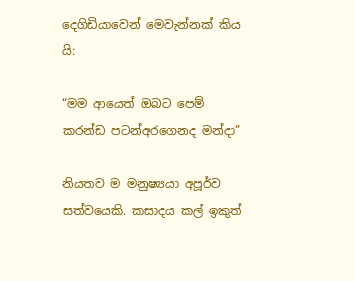දෙගිඩියාවෙන් මෙවැන්නක් කිය යි:

“මම ආයෙත් ඔබට පෙම් කරන්ඩ පටන්අරගෙනද මන්දා”

නියතව ම මනුෂ්‍යයා අපූර්ව සත්වයෙකි. කසාදය කල් ඉකුත්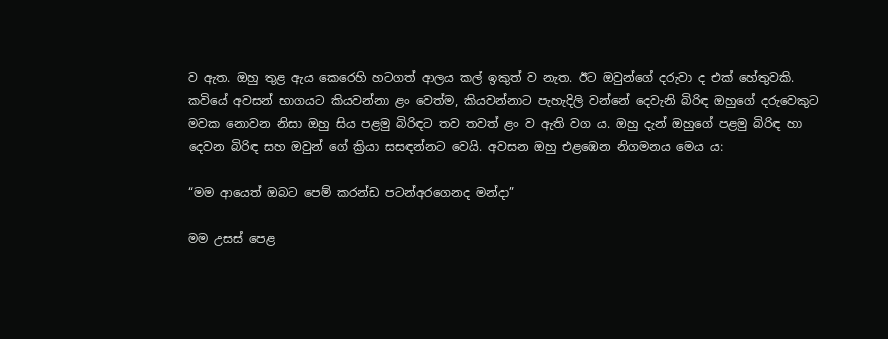ව ඇත. ඔහු තුළ ඇය කෙරෙහි හටගත් ආලය කල් ඉකුත් ව නැත. ඊට ඔවුන්ගේ දරුවා ද එක් හේතුවකි. කවියේ අවසන් භාගයට කියවන්නා ළං වෙත්ම, කියවන්නාට පැහැදිලි වන්නේ දෙවැනි බිරිඳ ඔහුගේ දරුවෙකුට මවක නොවන නිසා ඔහු සිය පළමු බිරිඳට තව තවත් ළං ව ඇති වග ය. ඔහු දැන් ඔහුගේ පළමු බිරිඳ හා දෙවන බිරිඳ සහ ඔවුන් ගේ ක්‍රියා සසඳන්නට වෙයි. අවසන ඔහු එළඹෙන නිගමනය මෙය ය:

“මම ආයෙත් ඔබට පෙම් කරන්ඩ පටන්අරගෙනද මන්දා”

මම උසස් පෙළ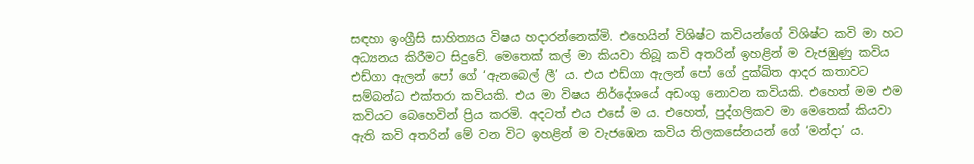සඳහා ඉංග්‍රීසි සාහිත්‍යය විෂය හදාරන්නෙක්මි. එහෙයින් විශිෂ්ට කවියන්ගේ විශිෂ්ට කවි මා හට අධ්‍යනය කිරීමට සිදුවේ. මෙතෙක් කල් මා කියවා තිබූ කවි අතරින් ඉහළින් ම වැජඹුණු කවිය එඩ්ගා ඇලන් පෝ ගේ ‘ඇනබෙල් ලී’ ය. එය එඩ්ගා ඇලන් පෝ ගේ දුක්ඛිත ආදර කතාවට සම්බන්ධ එක්තරා කවියකි. එය මා විෂය නිර්දේශයේ අඩංගු නොවන කවියකි. එහෙත් මම එම කවියට බෙහෙවින් ප්‍රිය කරමි. අදටත් එය එසේ ම ය. එහෙත්, පුද්ගලිකව මා මෙතෙක් කියවා ඇති කවි අතරින් මේ වන විට ඉහළින් ම වැජඹෙන කවිය තිලකසේනයන් ගේ ‘මන්දා’ ය.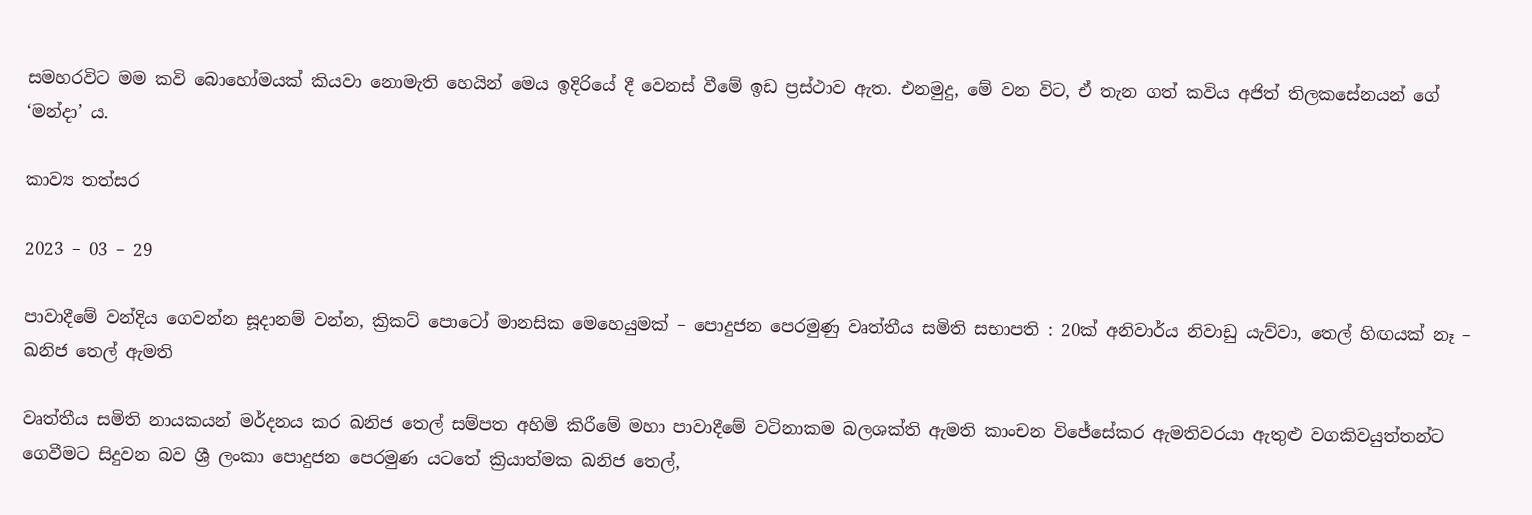සමහරවිට මම කවි බොහෝමයක් කියවා නොමැති හෙයින් මෙය ඉදිරියේ දී වෙනස් වීමේ ඉඩ ප්‍රස්ථාව ඇත. එනමුදු, මේ වන විට, ඒ තැන ගත් කවිය අජිත් තිලකසේනයන් ගේ ‘මන්දා’ ය.

කාව්‍ය තත්සර

2023 – 03 – 29

පාවාදීමේ වන්දිය ගෙවන්න සූදානම් වන්න, ක්‍රිකට් පොටෝ මානසික මෙහෙයුමක් – පොදුජන පෙරමුණු වෘත්තීය සමිති සභාපති : 20ක් අනිවාර්ය නිවාඩු යැව්වා, තෙල් හිඟයක් නෑ – ඛනිජ තෙල් ඇමති

වෘත්තීය සමිති නායකයන් මර්දනය කර ඛනිජ තෙල් සම්පත අහිමි කිරීමේ මහා පාවාදීමේ වටිනාකම බලශක්ති ඇමති කාංචන විජේසේකර ඇමතිවරයා ඇතුළු වගකිවයුත්තන්ට ගෙවීමට සිදුවන බව ශ්‍රී ලංකා පොදුජන පෙරමුණ යටතේ ක්‍රියාත්මක ඛනිජ තෙල්,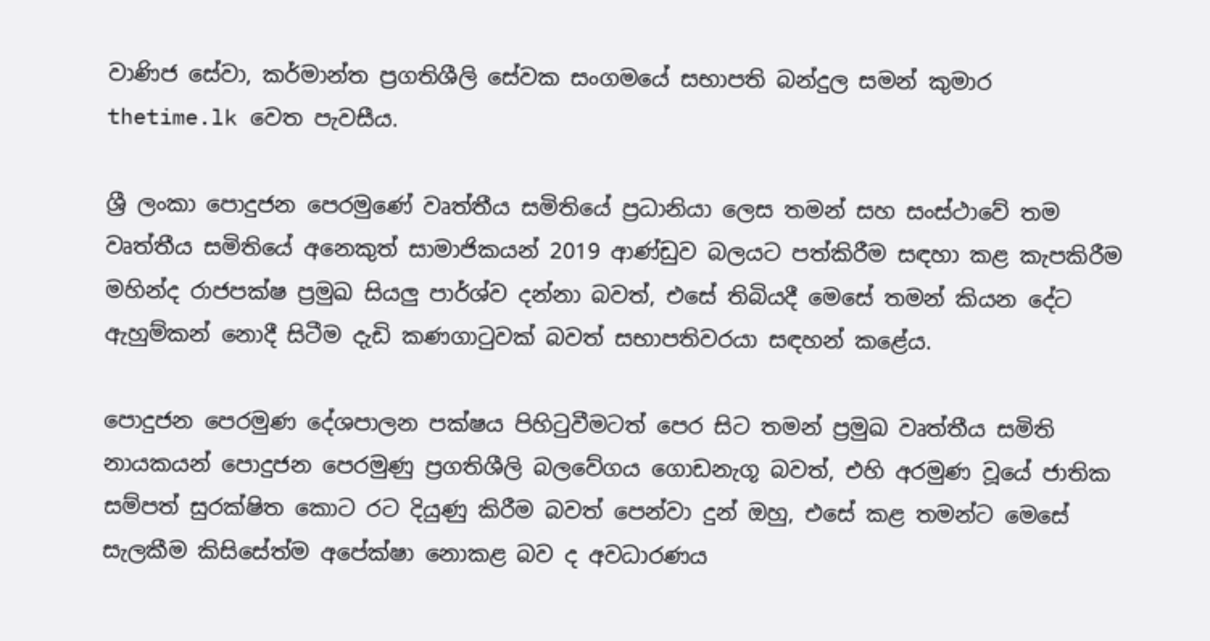වාණිජ සේවා, කර්මාන්ත ප්‍රගතිශීලි සේවක සංගමයේ සභාපති බන්දුල සමන් කුමාර thetime.lk වෙත පැවසීය.

ශ්‍රී ලංකා පොදුජන පෙරමුණේ වෘත්තීය සමිතියේ ප්‍රධානියා ලෙස තමන් සහ සංස්ථාවේ තම වෘත්තීය සමිතියේ අනෙකුත් සාමාජිකයන් 2019 ආණ්ඩුව බලයට පත්කිරීම සඳහා කළ කැපකිරීම මහින්ද රාජපක්ෂ ප්‍රමුඛ සියලු පාර්ශ්ව දන්නා බවත්, එසේ තිබියදී මෙසේ තමන් කියන දේට ඇහුම්කන් නොදී සිටීම දැඩි කණගාටුවක් බවත් සභාපතිවරයා සඳහන් කළේය.

පොදුජන පෙරමුණ දේශපාලන පක්ෂය පිහිටුවීමටත් පෙර සිට තමන් ප්‍රමුඛ වෘත්තීය සමිති නායකයන් පොදුජන පෙරමුණු ප්‍රගතිශීලි බලවේගය ගොඩනැගූ බවත්, එහි අරමුණ වූයේ ජාතික සම්පත් සුරක්ෂිත කොට රට දියුණු කිරීම බවත් පෙන්වා දුන් ඔහු, එසේ කළ තමන්ට මෙසේ සැලකීම කිසිසේත්ම අපේක්ෂා නොකළ බව ද අවධාරණය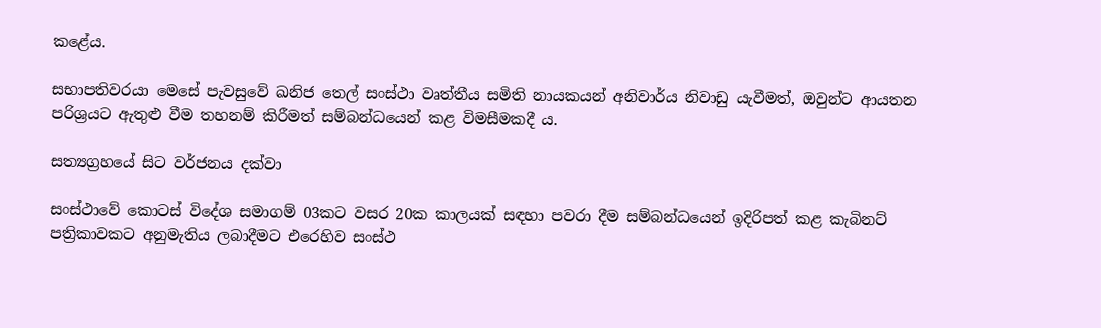කළේය.

සභාපතිවරයා මෙසේ පැවසුවේ ඛනිජ තෙල් සංස්ථා වෘත්තීය සමිති නායකයන් අනිවාර්ය නිවාඩු යැවීමත්, ඔවුන්ට ආයතන පරිශ්‍රයට ඇතුළු වීම තහනම් කිරීමත් සම්බන්ධයෙන් කළ විමසීමකදී ය.

සත්‍යග්‍රහයේ සිට වර්ජනය දක්වා

සංස්ථාවේ කොටස් විදේශ සමාගම් 03කට වසර 20ක කාලයක් සඳහා පවරා දීම සම්බන්ධයෙන් ඉදිරිපත් කළ කැබිනට් පත්‍රිකාවකට අනුමැතිය ලබාදීමට එරෙහිව සංස්ථ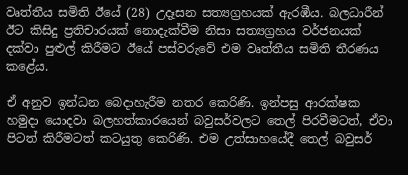වෘත්තීය සමිති ඊයේ (28) උදෑසන සත්‍යග්‍රහයක් ඇරඹීය. බලධාරීන් ඊට කිසිදු ප්‍රතිචාරයක් නොදැක්වීම නිසා සත්‍යග්‍රහය වර්ජනයක් දක්වා පුළුල් කිරීමට ඊයේ පස්වරුවේ එම වෘත්තීය සමිති තීරණය කළේය.

ඒ අනුව ඉන්ධන බෙදාහැරීම නතර කෙරිණි. ඉන්පසු ආරක්ෂක හමුදා යොදවා බලහත්කාරයෙන් බවුසර්වලට තෙල් පිරවීමටත්, ඒවා පිටත් කිරීමටත් කටයුතු කෙරිණි. එම උත්සාහයේදී තෙල් බවුසර්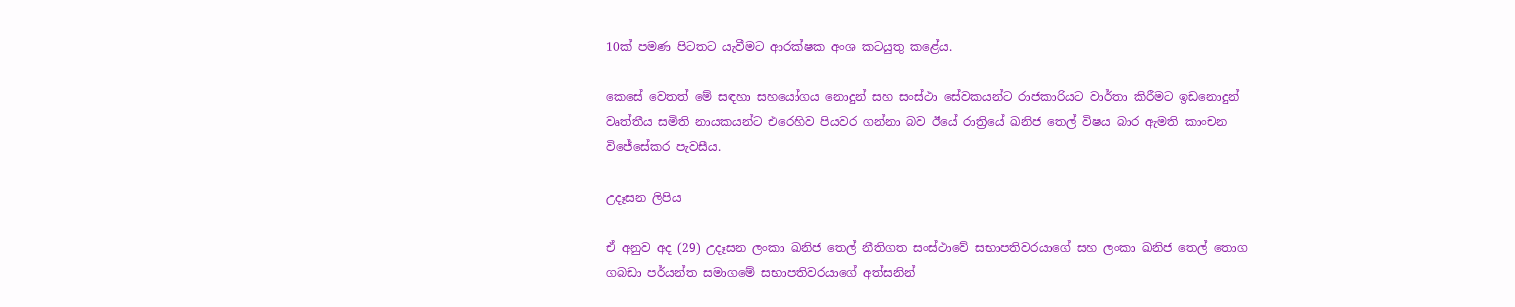10ක් පමණ පිටතට යැවීමට ආරක්ෂක අංශ කටයුතු කළේය.

කෙසේ වෙතත් මේ සඳහා සහයෝගය නොදුන් සහ සංස්ථා සේවකයන්ට රාජකාරියට වාර්තා කිරීමට ඉඩනොදුන් වෘත්තීය සමිති නායකයන්ට එරෙහිව පියවර ගන්නා බව ඊයේ රාත්‍රියේ ඛනිජ තෙල් විෂය බාර ඇමති කාංචන විජේසේකර පැවසීය.

උදෑසන ලිපිය

ඒ අනුව අද (29) උදෑසන ලංකා ඛනිජ තෙල් නීතිගත සංස්ථාවේ සභාපතිවරයාගේ සහ ලංකා ඛනිජ තෙල් තොග ගබඩා පර්යන්ත සමාගමේ සභාපතිවරයාගේ අත්සනින්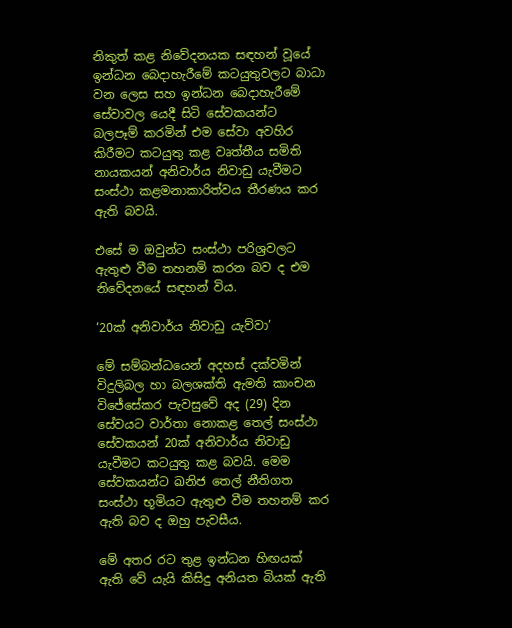නිකුත් කළ නිවේදනයක සඳහන් වූයේ ඉන්ධන බෙදාහැරීමේ කටයුතුවලට බාධා වන ලෙස සහ ඉන්ධන බෙදාහැරීමේ සේවාවල යෙදී සිටි සේවකයන්ට බලපෑම් කරමින් එම සේවා අවහිර කිරීමට කටයුතු කළ වෘත්තීය සමිති නායකයන් අනිවාර්ය නිවාඩු යැවීමට සංස්ථා කළමනාකාරිත්වය තීරණය කර ඇති බවයි.

එසේ ම ඔවුන්ට සංස්ථා පරිශ්‍රවලට ඇතුළු වීම තහනම් කරන බව ද එම නිවේදනයේ සඳහන් විය.

‘20ක් අනිවාර්ය නිවාඩු යැව්වා’

මේ සම්බන්ධයෙන් අදහස් දක්වමින් විදුලිබල හා බලශක්ති ඇමති කාංචන විජේසේකර පැවසුවේ අද (29) දින සේවයට වාර්තා නොකළ තෙල් සංස්ථා සේවකයන් 20ක් අනිවාර්ය නිවාඩු යැවීමට කටයුතු කළ බවයි. මෙම සේවකයන්ට ඛනිජ තෙල් නීතිගත සංස්ථා භූමියට ඇතුළු වීම තහනම් කර ඇති බව ද ඔහු පැවසීය.

මේ අතර රට තුළ ඉන්ධන හිඟයක් ඇති වේ යැයි කිසිදු අනියත බියක් ඇති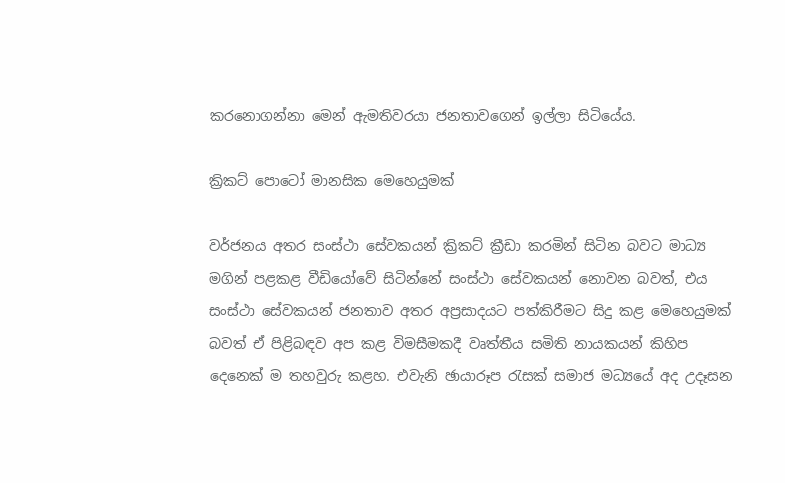කරනොගන්නා මෙන් ඇමතිවරයා ජනතාවගෙන් ඉල්ලා සිටියේය.

ක්‍රිකට් පොටෝ මානසික මෙහෙයුමක්

වර්ජනය අතර සංස්ථා සේවකයන් ක්‍රිකට් ක්‍රීඩා කරමින් සිටින බවට මාධ්‍ය මගින් පළකළ වීඩියෝවේ සිටින්නේ සංස්ථා සේවකයන් නොවන බවත්, එය සංස්ථා සේවකයන් ජනතාව අතර අප්‍රසාදයට පත්කිරීමට සිදු කළ මෙහෙයුමක් බවත් ඒ පිළිබඳව අප කළ විමසීමකදී වෘත්තීය සමිති නායකයන් කිහිප දෙනෙක් ම තහවුරු කළහ. එවැනි ඡායාරූප රැසක් සමාජ මධ්‍යයේ අද උදෑසන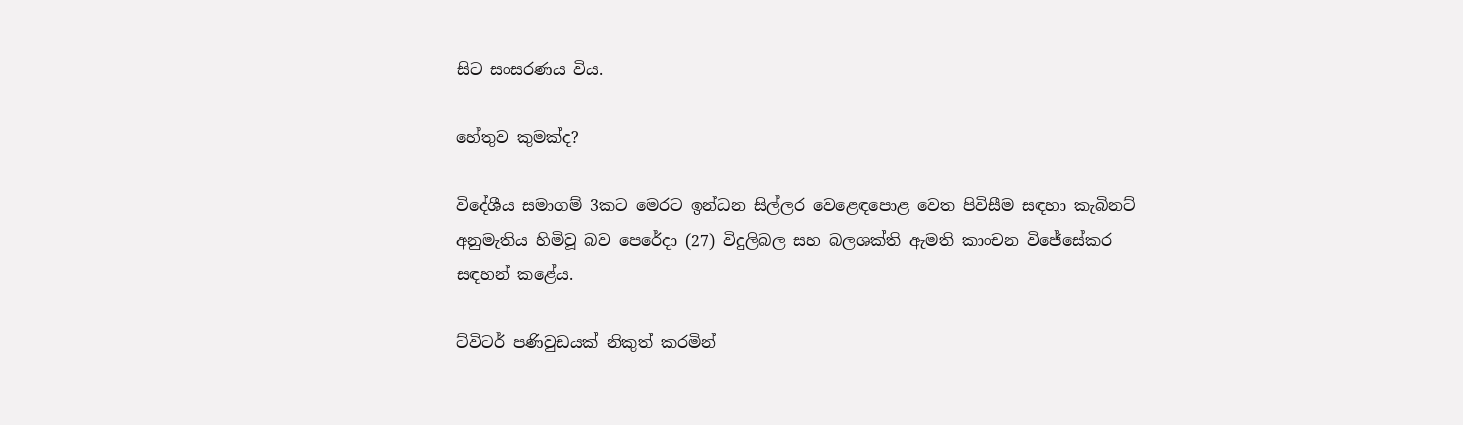සිට සංසරණය විය.

හේතුව කුමක්ද?

විදේශීය සමාගම් 3කට මෙරට ඉන්ධන සිල්ලර වෙළෙඳපොළ වෙත පිවිසීම සඳහා කැබිනට් අනුමැතිය හිමිවූ බව පෙරේදා (27) විදුලිබල සහ බලශක්ති ඇමති කාංචන විජේසේකර සඳහන් කළේය.

ට්විටර් පණිවුඩයක් නිකුත් කරමින්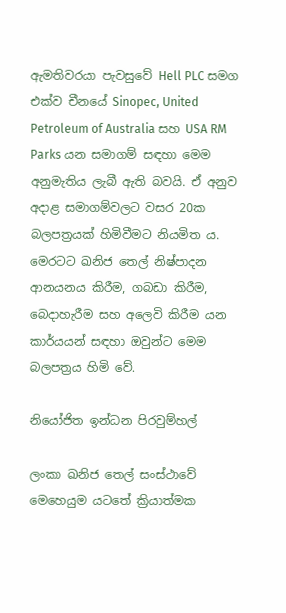ඇමතිවරයා පැවසුවේ Hell PLC සමග එක්ව චීනයේ Sinopec, United Petroleum of Australia සහ USA RM Parks යන සමාගම් සඳහා මෙම අනුමැතිය ලැබී ඇති බවයි. ඒ අනුව අදාළ සමාගම්වලට වසර 20ක බලපත්‍රයක් හිමිවීමට නියමිත ය. මෙරටට ඛනිජ තෙල් නිෂ්පාදන ආනයනය කිරීම, ගබඩා කිරීම, බෙදාහැරීම සහ අලෙවි කිරීම යන කාර්යයන් සඳහා ඔවුන්ට මෙම බලපත්‍රය හිමි වේ.

නියෝජිත ඉන්ධන පිරවුම්හල්

ලංකා ඛනිජ තෙල් සංස්ථාවේ මෙහෙයුම යටතේ ක්‍රියාත්මක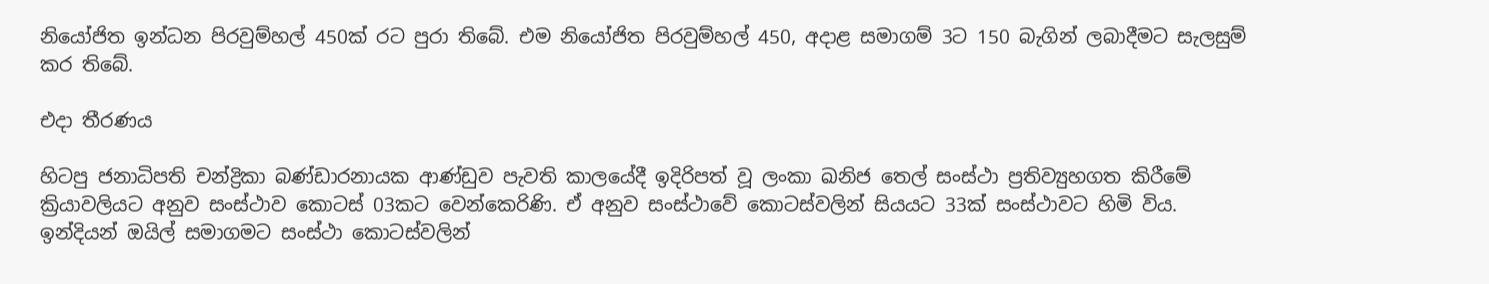නියෝජිත ඉන්ධන පිරවුම්හල් 450ක් රට පුරා තිබේ. එම නියෝජිත පිරවුම්හල් 450, අදාළ සමාගම් 3ට 150 බැගින් ලබාදීමට සැලසුම් කර තිබේ.

එදා තීරණය

හිටපු ජනාධිපති චන්ද්‍රිකා බණ්ඩාරනායක ආණ්ඩුව පැවති කාලයේදී ඉදිරිපත් වූ ලංකා ඛනිජ තෙල් සංස්ථා ප්‍රතිව්‍යුහගත කිරීමේ ක්‍රියාවලියට අනුව සංස්ථාව කොටස් 03කට වෙන්කෙරිණි. ඒ අනුව සංස්ථාවේ කොටස්වලින් සියයට 33ක් සංස්ථාවට හිමි විය. ඉන්දියන් ඔයිල් සමාගමට සංස්ථා කොටස්වලින්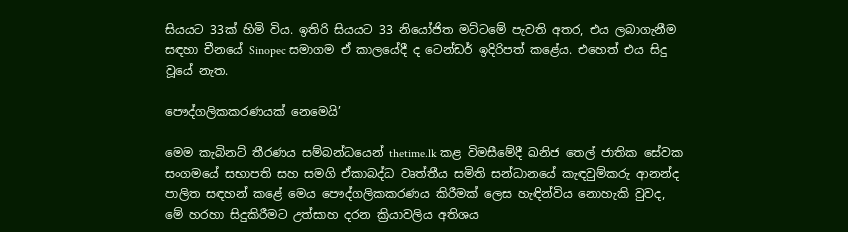සියයට 33ක් හිමි විය. ඉතිරි සියයට 33 නියෝජිත මට්ටමේ පැවති අතර, එය ලබාගැනීම සඳහා චීනයේ Sinopec සමාගම ඒ කාලයේදී ද ටෙන්ඩර් ඉදිරිපත් කළේය. එහෙත් එය සිදු වූයේ නැත.

පෞද්ගලිකකරණයක් නෙමෙයි’

මෙම කැබිනට් තීරණය සම්බන්ධයෙන් thetime.lk කළ විමසීමේදී ඛනිජ තෙල් ජාතික සේවක සංගමයේ සභාපති සහ සමගි ඒකාබද්ධ වෘත්තීය සමිති සන්ධානයේ කැඳවුම්කරු ආනන්ද පාලිත සඳහන් කළේ මෙය පෞද්ගලිකකරණය කිරීමක් ලෙස හැඳින්විය නොහැකි වුවද, මේ හරහා සිදුකිරීමට උත්සාහ දරන ක්‍රියාවලිය අතිශය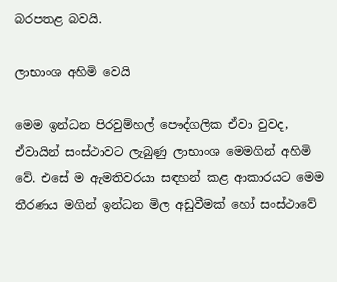බරපතළ බවයි.

ලාභාංශ අහිමි වෙයි

මෙම ඉන්ධන පිරවුම්හල් පෞද්ගලික ඒවා වුවද, ඒවායින් සංස්ථාවට ලැබුණු ලාභාංශ මෙමගින් අහිමි වේ. එසේ ම ඇමතිවරයා සඳහන් කළ ආකාරයට මෙම තීරණය මගින් ඉන්ධන මිල අඩුවීමක් හෝ සංස්ථාවේ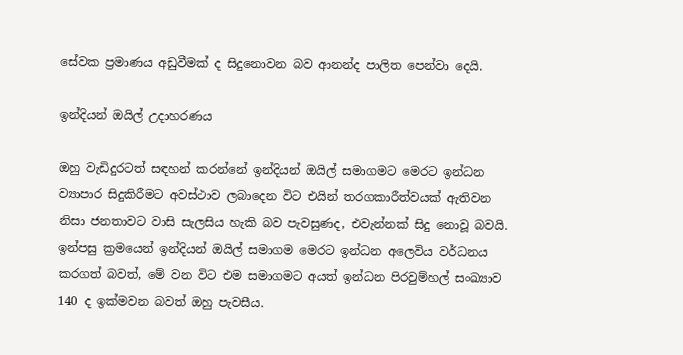සේවක ප්‍රමාණය අඩුවීමක් ද සිදුනොවන බව ආනන්ද පාලිත පෙන්වා දෙයි.

ඉන්දියන් ඔයිල් උදාහරණය

ඔහු වැඩිදුරටත් සඳහන් කරන්නේ ඉන්දියන් ඔයිල් සමාගමට මෙරට ඉන්ධන ව්‍යාපාර සිදුකිරීමට අවස්ථාව ලබාදෙන විට එයින් තරගකාරීත්වයක් ඇතිවන නිසා ජනතාවට වාසි සැලසිය හැකි බව පැවසුණද, එවැන්නක් සිදු නොවූ බවයි. ඉන්පසු ක්‍රමයෙන් ඉන්දියන් ඔයිල් සමාගම මෙරට ඉන්ධන අලෙවිය වර්ධනය කරගත් බවත්, මේ වන විට එම සමාගමට අයත් ඉන්ධන පිරවුම්හල් සංඛ්‍යාව 140 ද ඉක්මවන බවත් ඔහු පැවසීය.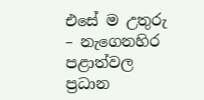එසේ ම උතුරු – නැගෙනහිර පළාත්වල ප්‍රධාන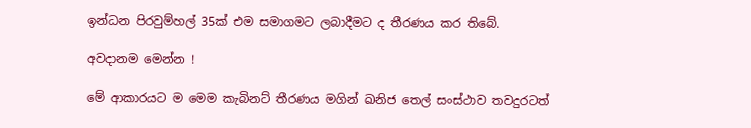ඉන්ධන පිරවුම්හල් 35ක් එම සමාගමට ලබාදීමට ද තීරණය කර තිබේ.

අවදානම මෙන්න !

මේ ආකාරයට ම මෙම කැබිනට් තීරණය මගින් ඛනිජ තෙල් සංස්ථාව තවදුරටත්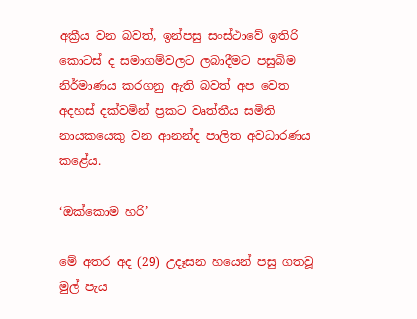අක්‍රීය වන බවත්, ඉන්පසු සංස්ථාවේ ඉතිරි කොටස් ද සමාගම්වලට ලබාදීමට පසුබිම නිර්මාණය කරගනු ඇති බවත් අප වෙත අදහස් දක්වමින් ප්‍රකට වෘත්තීය සමිති නායකයෙකු වන ආනන්ද පාලිත අවධාරණය කළේය.

‘ඔක්කොම හරි’

මේ අතර අද (29) උදෑසන හයෙන් පසු ගතවූ මුල් පැය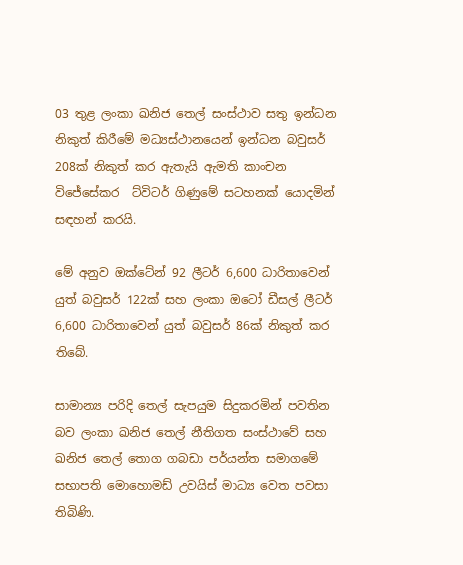03 තුළ ලංකා ඛනිජ තෙල් සංස්ථාව සතු ඉන්ධන නිකුත් කිරීමේ මධ්‍යස්ථානයෙන් ඉන්ධන බවුසර් 208ක් නිකුත් කර ඇතැයි ඇමති කාංචන විජේසේකර  ට්විටර් ගිණුමේ සටහනක් යොදමින් සඳහන් කරයි.

මේ අනුව ඔක්ටේන් 92 ලීටර් 6,600 ධාරිතාවෙන් යුත් බවුසර් 122ක් සහ ලංකා ඔටෝ ඩීසල් ලීටර් 6,600 ධාරිතාවෙන් යුත් බවුසර් 86ක් නිකුත් කර තිබේ.

සාමාන්‍ය පරිදි තෙල් සැපයුම සිදුකරමින් පවතින බව ලංකා ඛනිජ තෙල් නීතිගත සංස්ථාවේ සහ ඛනිජ තෙල් තොග ගබඩා පර්යන්ත සමාගමේ සභාපති මොහොමඩ් උවයිස් මාධ්‍ය වෙත පවසා තිබිණි.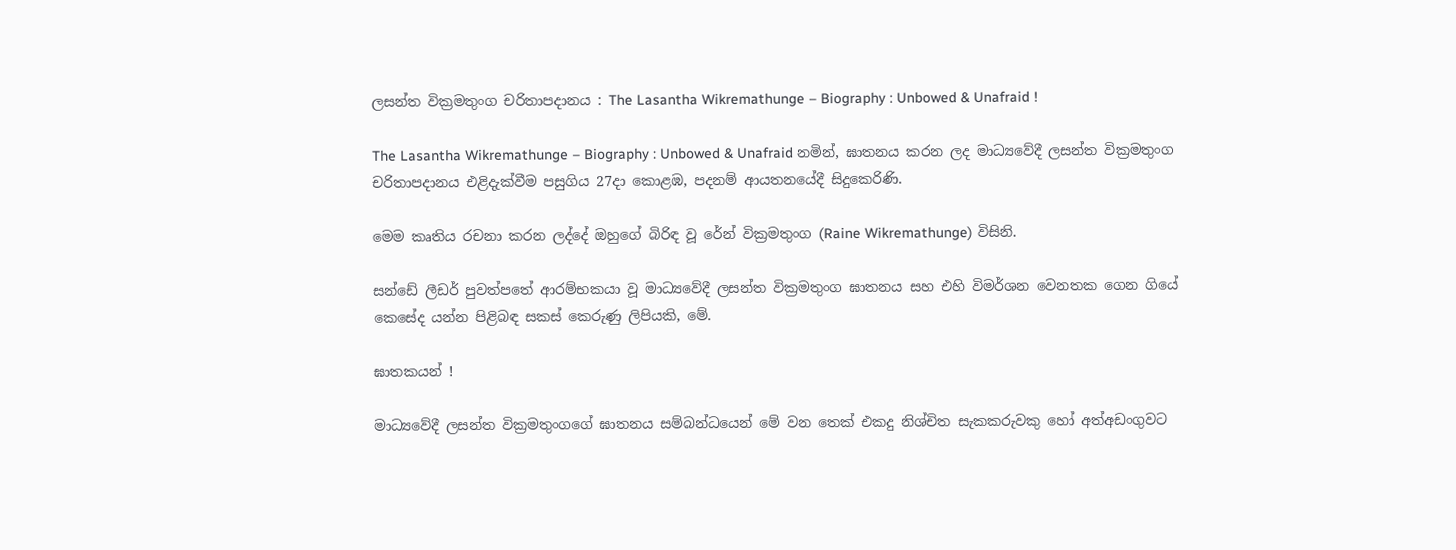ලසන්ත වික්‍රමතුංග චරිතාපදානය : The Lasantha Wikremathunge – Biography : Unbowed & Unafraid !

The Lasantha Wikremathunge – Biography : Unbowed & Unafraid නමින්, ඝාතනය කරන ලද මාධ්‍යවේදී ලසන්ත වික්‍රමතුංග චරිතාපදානය එළිදැක්වීම පසුගිය 27දා කොළඹ, පදනම් ආයතනයේදී සිදුකෙරිණි.

මෙම කෘතිය රචනා කරන ලද්දේ ඔහුගේ බිරිඳ වූ රේන් වික්‍රමතුංග (Raine Wikremathunge) විසිනි.

සන්ඩේ ලීඩර් පුවත්පතේ ආරම්භකයා වූ මාධ්‍යවේදී ලසන්ත වික්‍රමතුංග ඝාතනය සහ එහි විමර්ශන වෙනතක ගෙන ගියේ කෙසේද යන්න පිළිබඳ සකස් කෙරුණු ලිපියකි, මේ.

ඝාතකයන් !

මාධ්‍යවේදී ලසන්ත වික්‍රමතුංගගේ ඝාතනය සම්බන්ධයෙන් මේ වන තෙක් එකදු නිශ්චිත සැකකරුවකු හෝ අත්අඩංගුවට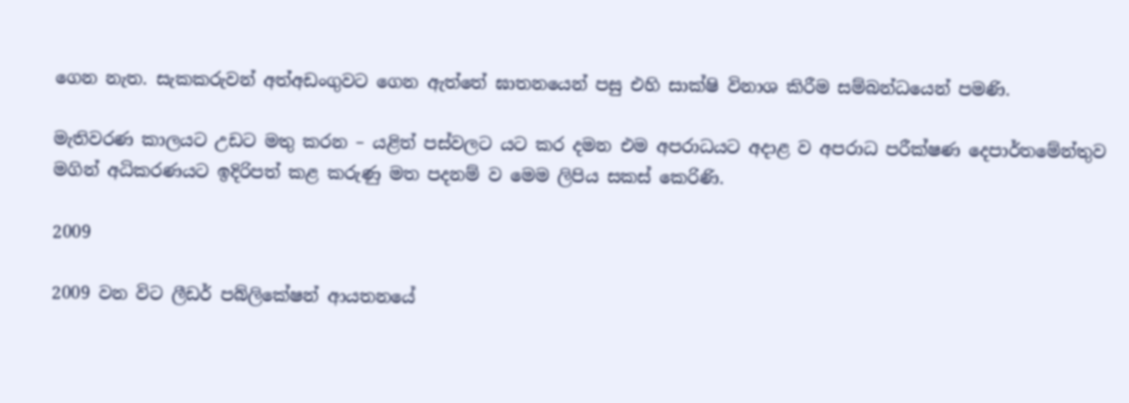ගෙන නැත. සැකකරුවන් අත්අඩංගුවට ගෙන ඇත්තේ ඝාතනයෙන් පසු එහි සාක්ෂි විනාශ කිරීම සම්බන්ධයෙන් පමණි.

මැතිවරණ කාලයට උඩට මතු කරන – යළිත් පස්වලට යට කර දමන එම අපරාධයට අදාළ ව අපරාධ පරීක්ෂණ දෙපාර්තමේන්තුව මගින් අධිකරණයට ඉදිරිපත් කළ කරුණු මත පදනම් ව මෙම ලිපිය සකස් කෙරිණි.

2009

2009 වන විට ලීඩර් පබ්ලිකේෂන් ආයතනයේ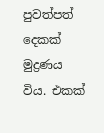පුවත්පත් දෙකක් මුද්‍රණය විය. එකක්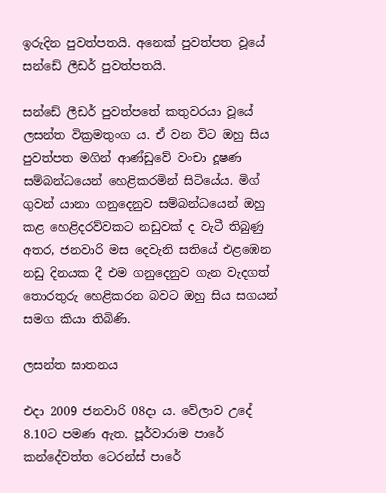ඉරුදින පුවත්පතයි. අනෙක් පුවත්පත වූයේ සන්ඩේ ලීඩර් පුවත්පතයි.

සන්ඩේ ලීඩර් පුවත්පතේ කතුවරයා වූයේ ලසන්ත වික්‍රමතුංග ය. ඒ වන විට ඔහු සිය පුවත්පත මගින් ආණ්ඩුවේ වංචා දූෂණ සම්බන්ධයෙන් හෙළිකරමින් සිටියේය. මිග් ගුවන් යානා ගනුදෙනුව සම්බන්ධයෙන් ඔහු කළ හෙළිදරව්වකට නඩුවක් ද වැටී තිබුණු අතර, ජනවාරි මස දෙවැනි සතියේ එළඹෙන නඩු දිනයක දී එම ගනුදෙනුව ගැන වැදගත් තොරතුරු හෙළිකරන බවට ඔහු සිය සගයන් සමග කියා තිබිණි.

ලසන්ත ඝාතනය

එදා 2009 ජනවාරි 08දා ය. වේලාව උදේ 8.10ට පමණ ඇත. පූර්වාරාම පාරේ කන්දේවත්ත ටෙරන්ස් පාරේ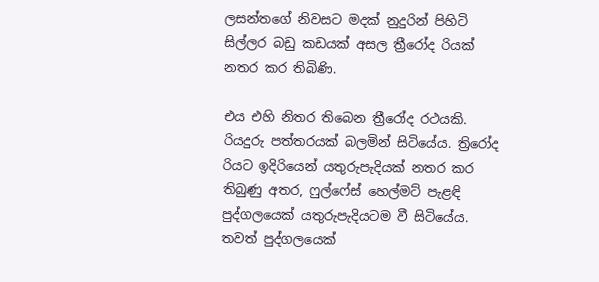ලසන්තගේ නිවසට මදක් නුදුරින් පිහිටි සිල්ලර බඩු කඩයක් අසල ත්‍රීරෝද රියක් නතර කර තිබිණි.

එය එහි නිතර තිබෙන ත්‍රීරෝද රථයකි. රියදුරු පත්තරයක් බලමින් සිටියේය. ත්‍රිරෝද රියට ඉදිරියෙන් යතුරුපැදියක් නතර කර තිබුණු අතර, ෆුල්ෆේස් හෙල්මට් පැළඳි පුද්ගලයෙක් යතුරුපැදියටම වී සිටියේය. තවත් පුද්ගලයෙක්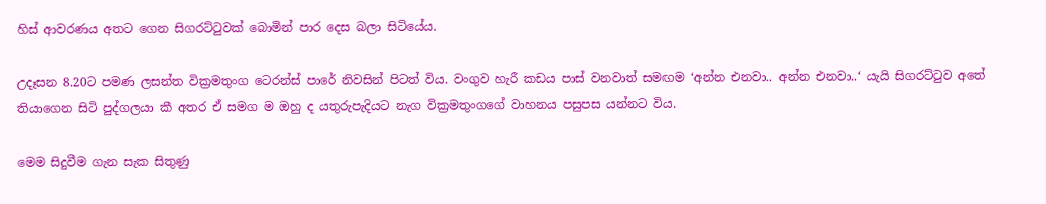හිස් ආවරණය අතට ගෙන සිගරට්ටුවක් බොමින් පාර දෙස බලා සිටියේය.

උදෑසන 8.20ට පමණ ලසන්ත වික්‍රමතුංග ටෙරන්ස් පාරේ නිවසින් පිටත් විය. වංගුව හැරී කඩය පාස් වනවාත් සමඟම ‘අන්න එනවා.. අන්න එනවා..‘ යැයි සිගරට්ටුව අතේ තියාගෙන සිටි පුද්ගලයා කී අතර ඒ සමග ම ඔහු ද යතුරුපැදියට නැග වික්‍රමතුංගගේ වාහනය පසුපස යන්නට විය.

මෙම සිදුවීම ගැන සැක සිතුණු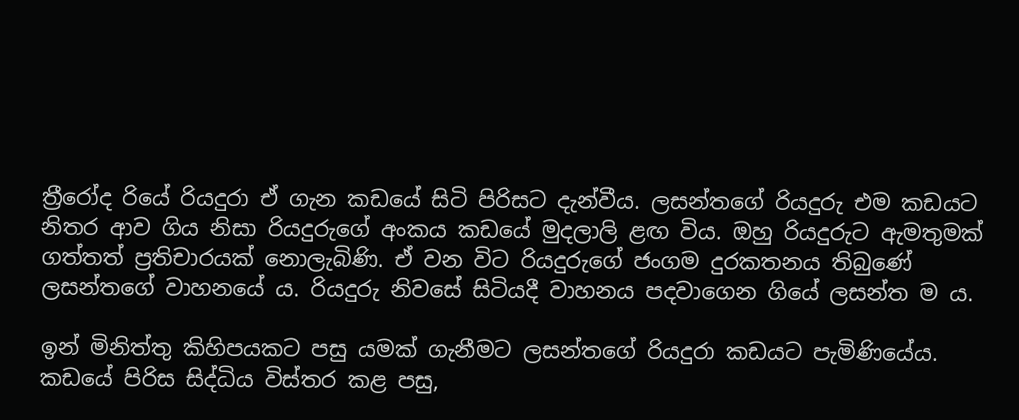ත්‍රීරෝද රියේ රියදුරා ඒ ගැන කඩයේ සිටි පිරිසට දැන්වීය. ලසන්තගේ රියදුරු එම කඩයට නිතර ආව ගිය නිසා රියදුරුගේ අංකය කඩයේ මුදලාලි ළඟ විය. ඔහු රියදුරුට ඇමතුමක් ගත්තත් ප්‍රතිචාරයක් නොලැබිණි. ඒ වන විට රියදුරුගේ ජංගම දුරකතනය තිබුණේ ලසන්තගේ වාහනයේ ය. රියදුරු නිවසේ සිටියදී වාහනය පදවාගෙන ගියේ ලසන්ත ම ය.

ඉන් මිනිත්තු කිහිපයකට පසු යමක් ගැනීමට ලසන්තගේ රියදුරා කඩයට පැමිණියේය. කඩයේ පිරිස සිද්ධිය විස්තර කළ පසු,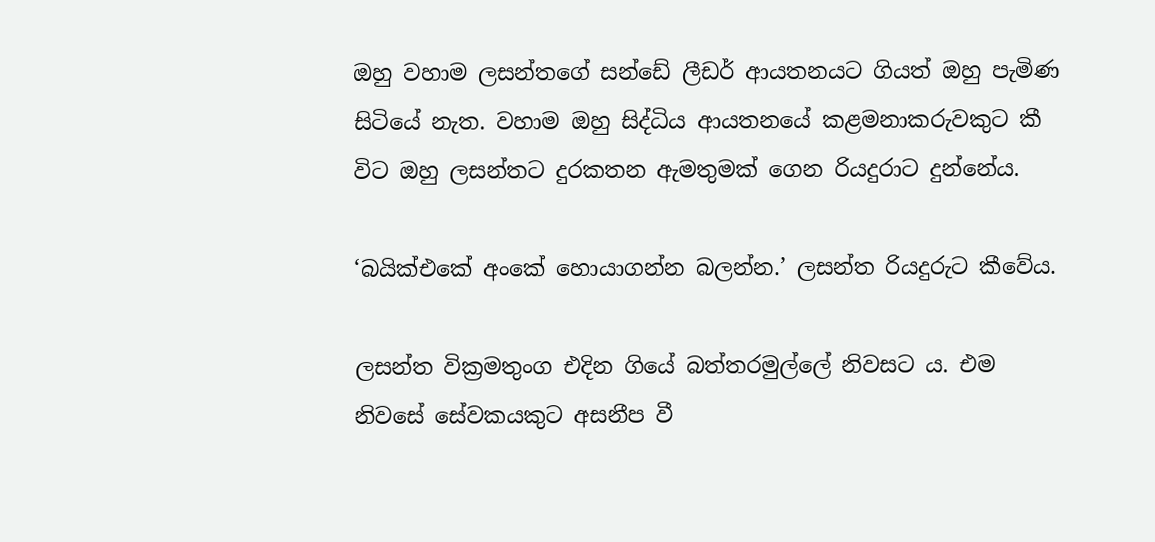ඔහු වහාම ලසන්තගේ සන්ඩේ ලීඩර් ආයතනයට ගියත් ඔහු පැමිණ සිටියේ නැත. වහාම ඔහු සිද්ධිය ආයතනයේ කළමනාකරුවකුට කී විට ඔහු ලසන්තට දුරකතන ඇමතුමක් ගෙන රියදුරාට දුන්නේය.

‘බයික්එකේ අංකේ හොයාගන්න බලන්න.’ ලසන්ත රියදුරුට කීවේය.

ලසන්ත වික්‍රමතුංග එදින ගියේ බත්තරමුල්ලේ නිවසට ය. එම නිවසේ සේවකයකුට අසනීප වී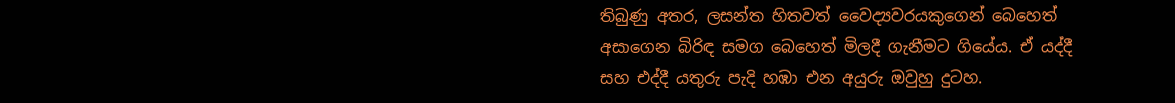තිබුණු අතර, ලසන්ත හිතවත් වෛද්‍යවරයකුගෙන් බෙහෙත් අසාගෙන බිරිඳ සමග බෙහෙත් මිලදී ගැනීමට ගියේය. ඒ යද්දී සහ එද්දී යතුරු පැදි හඹා එන අයුරු ඔවුහු දුටහ.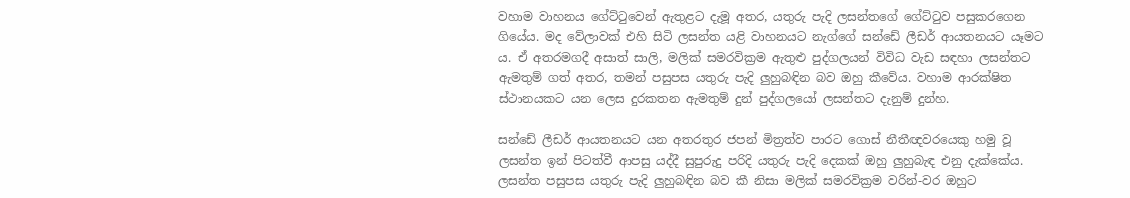වහාම වාහනය ගේට්ටුවෙන් ඇතුළට දැමූ අතර, යතුරු පැදි ලසන්තගේ ගේට්ටුව පසුකරගෙන ගියේය. මද වේලාවක් එහි සිටි ලසන්ත යළි වාහනයට නැග්ගේ සන්ඩේ ලීඩර් ආයතනයට යෑමට ය. ඒ අතරමගදී අසාත් සාලි, මලික් සමරවික්‍රම ඇතුළු පුද්ගලයන් විවිධ වැඩ සඳහා ලසන්තට ඇමතුම් ගත් අතර, තමන් පසුපස යතුරු පැදි ලුහුබඳින බව ඔහු කීවේය. වහාම ආරක්ෂිත ස්ථානයකට යන ලෙස දුරකතන ඇමතුම් දුන් පුද්ගලයෝ ලසන්තට දැනුම් දුන්හ.

සන්ඩේ ලීඩර් ආයතනයට යන අතරතුර ජපන් මිත්‍රත්ව පාරට ගොස් නීතීඥවරයෙකු හමු වූ ලසන්ත ඉන් පිටත්වී ආපසු යද්දී සුපුරුදු පරිදි යතුරු පැදි දෙකක් ඔහු ලුහුබැඳ එනු දැක්කේය. ලසන්ත පසුපස යතුරු පැදි ලුහුබඳින බව කී නිසා මලික් සමරවික්‍රම වරින්-වර ඔහුට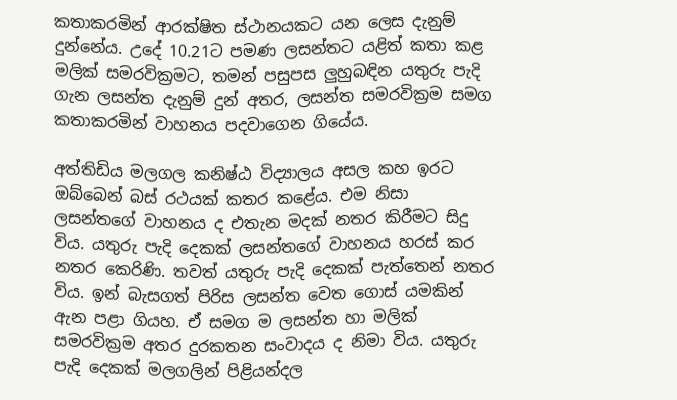කතාකරමින් ආරක්ෂිත ස්ථානයකට යන ලෙස දැනුම් දුන්නේය. උදේ 10.21ට පමණ ලසන්තට යළිත් කතා කළ මලික් සමරවික්‍රමට, තමන් පසුපස ලුහුබඳින යතුරු පැදි ගැන ලසන්ත දැනුම් දුන් අතර, ලසන්ත සමරවික්‍රම සමග කතාකරමින් වාහනය පදවාගෙන ගියේය.

අත්තිඩිය මලගල කනිෂ්ඨ විද්‍යාලය අසල කහ ඉරට ඔබ්බෙන් බස් රථයක් කතර කළේය. එම නිසා ලසන්තගේ වාහනය ද එතැන මදක් නතර කිරීමට සිදු විය. යතුරු පැදි දෙකක් ලසන්තගේ වාහනය හරස් කර නතර කෙරිණි. තවත් යතුරු පැදි දෙකක් පැත්තෙන් නතර විය. ඉන් බැසගත් පිරිස ලසන්ත වෙත ගොස් යමකින් ඇන පළා ගියහ. ඒ සමග ම ලසන්ත හා මලික් සමරවික්‍රම අතර දුරකතන සංවාදය ද නිමා විය. යතුරු පැදි දෙකක් මලගලින් පිළියන්දල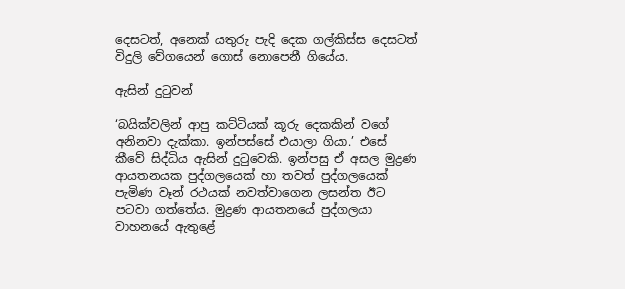දෙසටත්, අනෙක් යතුරු පැදි දෙක ගල්කිස්ස දෙසටත් විදුලි වේගයෙන් ගොස් නොපෙනී ගියේය.

ඇසින් දුටුවන්

‘බයික්වලින් ආපු කට්ටියක් කූරු දෙකකින් වගේ අනිනවා දැක්කා. ඉන්පස්සේ එයාලා ගියා.’ එසේ කීවේ සිද්ධිය ඇසින් දුටුවෙකි. ඉන්පසු ඒ අසල මුද්‍රණ ආයතනයක පුද්ගලයෙක් හා තවත් පුද්ගලයෙක් පැමිණ වෑන් රථයක් නවත්වාගෙන ලසන්ත ඊට පටවා ගත්තේය. මුද්‍රණ ආයතනයේ පුද්ගලයා වාහනයේ ඇතුළේ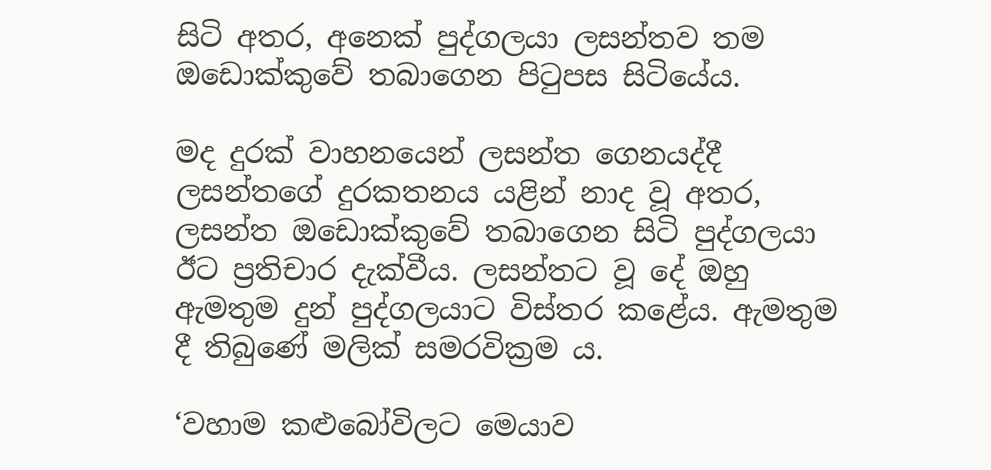සිටි අතර, අනෙක් පුද්ගලයා ලසන්තව තම ඔඩොක්කුවේ තබාගෙන පිටුපස සිටියේය.

මද දුරක් වාහනයෙන් ලසන්ත ගෙනයද්දී ලසන්තගේ දුරකතනය යළින් නාද වූ අතර, ලසන්ත ඔඩොක්කුවේ තබාගෙන සිටි පුද්ගලයා ඊට ප්‍රතිචාර දැක්වීය. ලසන්තට වූ දේ ඔහු ඇමතුම දුන් පුද්ගලයාට විස්තර කළේය. ඇමතුම දී තිබුණේ මලික් සමරවික්‍රම ය.

‘වහාම කළුබෝවිලට මෙයාව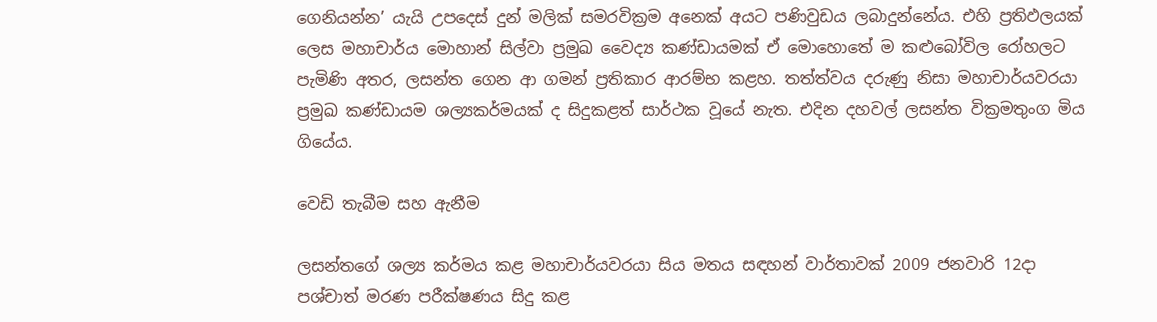ගෙනියන්න’ යැයි උපදෙස් දුන් මලික් සමරවික්‍රම අනෙක් අයට පණිවුඩය ලබාදුන්නේය. එහි ප්‍රතිඵලයක් ලෙස මහාචාර්ය මොහාන් සිල්වා ප්‍රමුඛ වෛද්‍ය කණ්ඩායමක් ඒ මොහොතේ ම කළුබෝවිල රෝහලට පැමිණි අතර, ලසන්ත ගෙන ආ ගමන් ප්‍රතිකාර ආරම්භ කළහ. තත්ත්වය දරුණු නිසා මහාචාර්යවරයා ප්‍රමුඛ කණ්ඩායම ශල්‍යකර්මයක් ද සිදුකළත් සාර්ථක වූයේ නැත. එදින දහවල් ලසන්ත වික්‍රමතුංග මිය ගියේය.

වෙඩි තැබීම සහ ඇනීම

ලසන්තගේ ශල්‍ය කර්මය කළ මහාචාර්යවරයා සිය මතය සඳහන් වාර්තාවක් 2009 ජනවාරි 12දා පශ්චාත් මරණ පරීක්ෂණය සිදු කළ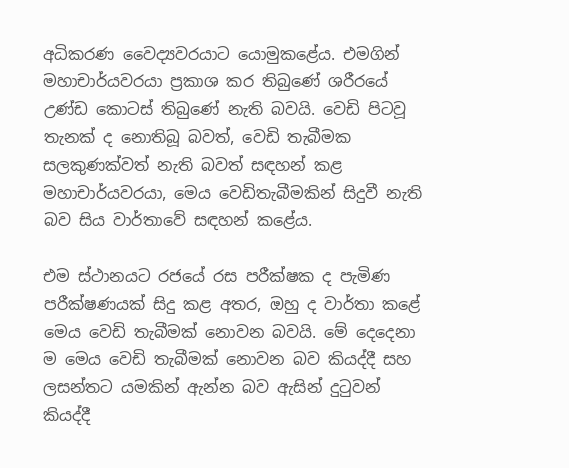අධිකරණ වෛද්‍යවරයාට යොමුකළේය. එමගින් මහාචාර්යවරයා ප්‍රකාශ කර තිබුණේ ශරීරයේ උණ්ඩ කොටස් තිබුණේ නැති බවයි. වෙඩි පිටවූ තැනක් ද නොතිබූ බවත්, වෙඩි තැබීමක සලකුණක්වත් නැති බවත් සඳහන් කළ මහාචාර්යවරයා, මෙය වෙඩිතැබීමකින් සිදුවී නැති බව සිය වාර්තාවේ සඳහන් කළේය.

එම ස්ථානයට රජයේ රස පරීක්ෂක ද පැමිණ පරීක්ෂණයක් සිදු කළ අතර, ඔහු ද වාර්තා කළේ මෙය වෙඩි තැබීමක් නොවන බවයි. මේ දෙදෙනා ම මෙය වෙඩි තැබීමක් නොවන බව කියද්දී සහ ලසන්තට යමකින් ඇන්න බව ඇසින් දුටුවන් කියද්දී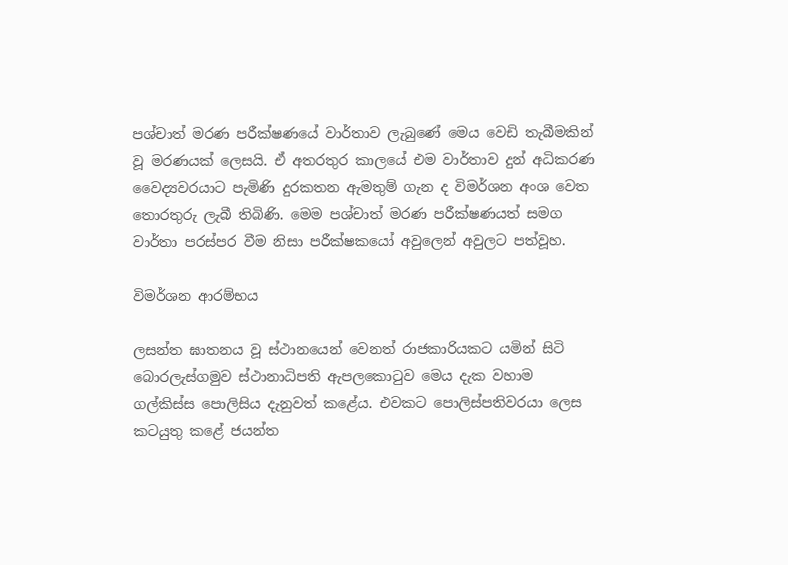පශ්චාත් මරණ පරීක්ෂණයේ වාර්තාව ලැබුණේ මෙය වෙඩි තැබීමකින් වූ මරණයක් ලෙසයි. ඒ අතරතුර කාලයේ එම වාර්තාව දුන් අධිකරණ වෛද්‍යවරයාට පැමිණි දුරකතන ඇමතුම් ගැන ද විමර්ශන අංශ වෙත තොරතුරු ලැබී තිබිණි. මෙම පශ්චාත් මරණ පරීක්ෂණයත් සමග වාර්තා පරස්පර වීම නිසා පරීක්ෂකයෝ අවුලෙන් අවුලට පත්වූහ.

විමර්ශන ආරම්භය

ලසන්ත ඝාතනය වූ ස්ථානයෙන් වෙනත් රාජකාරියකට යමින් සිටි බොරලැස්ගමුව ස්ථානාධිපති ඇපලකොටුව මෙය දැක වහාම ගල්කිස්ස පොලිසිය දැනුවත් කළේය. එවකට පොලිස්පතිවරයා ලෙස කටයුතු කළේ ජයන්ත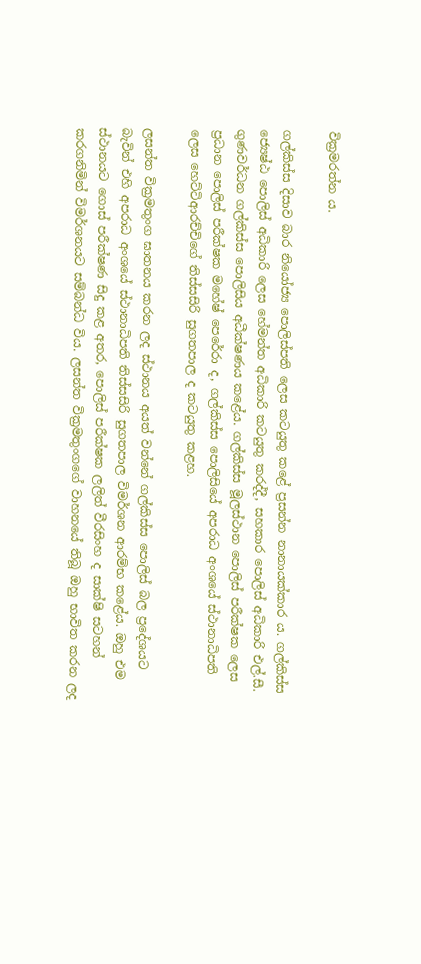වික්‍රමරත්න ය.

ගල්කිස්ස දිසාව බාර නියෝජ්‍ය පොලිස්පති ලෙස කටයුතු කළේ ප්‍රසන්න නානායක්කාර ය. ගල්කිස්ස ජ්‍යෙෂ්ඨ පොලිස් අධිකාරි ලෙස හේමන්ත අධිකාරි කටයුතු කරද්දී, සහකාර පොලිස් අධිකාරි එල්.සී. ගුණවර්ධන ගල්කිස්ස පොලිසිය අධීක්ෂණය කළේය. ගල්කිස්ස මූලස්ථාන පොලිස් පරීක්ෂක ලෙස ප්‍රධාන පොලිස් පරීක්ෂක මහේෂ් පෙරේරා ද, ගල්කිස්ස පොලිසියේ අපරාධ අංශයේ ස්ථානාධිපති ලෙස හෙට්ටිආරච්චිගේ තිස්සසිරි සුගතපාල ද කටයුතු කළහ.

ලසන්ත වික්‍රමතුංග ඝාතනය කරන ලද ස්ථානය අයත් වන්නේ ගල්කිස්ස පොලිස් බල ප්‍රදේශයට බැවින් එහි අපරාධ අංශයේ ස්ථානාධිපති තිස්සසිරි සුගතපාල විමර්ශන ආරම්භ කළේය. ඔහු එම ස්ථානයට ගොස් පරීක්ෂණ සිදු කළ අතර, පොලිස් පරීක්ෂක ලලිත් වීරසිංහ ද සාක්ෂි සටහන් කරගනිමින් විමර්ශනයට සම්බන්ධ විය. ලසන්ත වික්‍රමතුංගගේ වාහනයේ තිබූ ඔහු භාවිත කරන ලද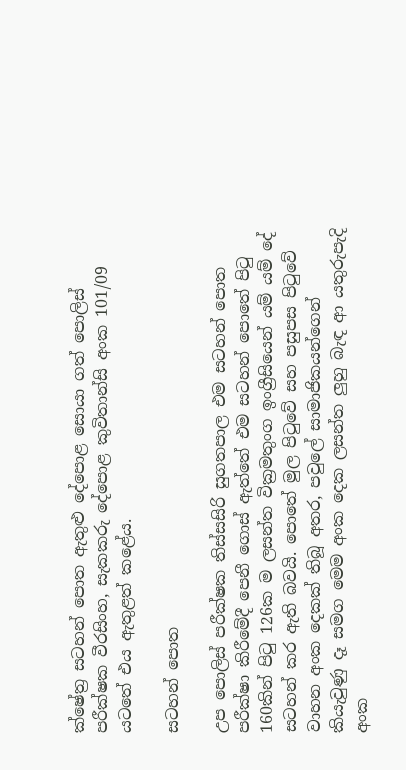ක්ෂේත්‍ර සටහන් පොත ඇතුළු දේපොළ සොයා ගත් පොලිස් පරීක්ෂක වීරසිංහ, සැකකරු දේපොළ කුවිතාන්සි අංක 101/09 යටතේ එය ඇතුළත් කළේය.

සටහන් පොත

උප පොලිස් පරීක්ෂක තිස්සසිරි සුගතපාල එම සටහන් පොත පරීක්ෂා කිරීමේදී පෙනී ගොස් ඇත්තේ එම සටහන් පොතේ පිටු 160කින් පිටු 126ක ම ලසන්ත වික්‍රමතුංග ඉංග්‍රීසියෙන් යම් යම් දේ සටහන් කර ඇති බවයි. පොතේ මුල පිටුවේ සහ පසුපස පිටුවේ වාහන අංක දෙකක් තිබූ අතර, පවුලේ සාමාජිකයන්ගෙන් කියැවුණු දෑ සමග මෙම අංක දෙක ලසන්ත ලුහු බැඳ ආ යතුරුපැදි අංක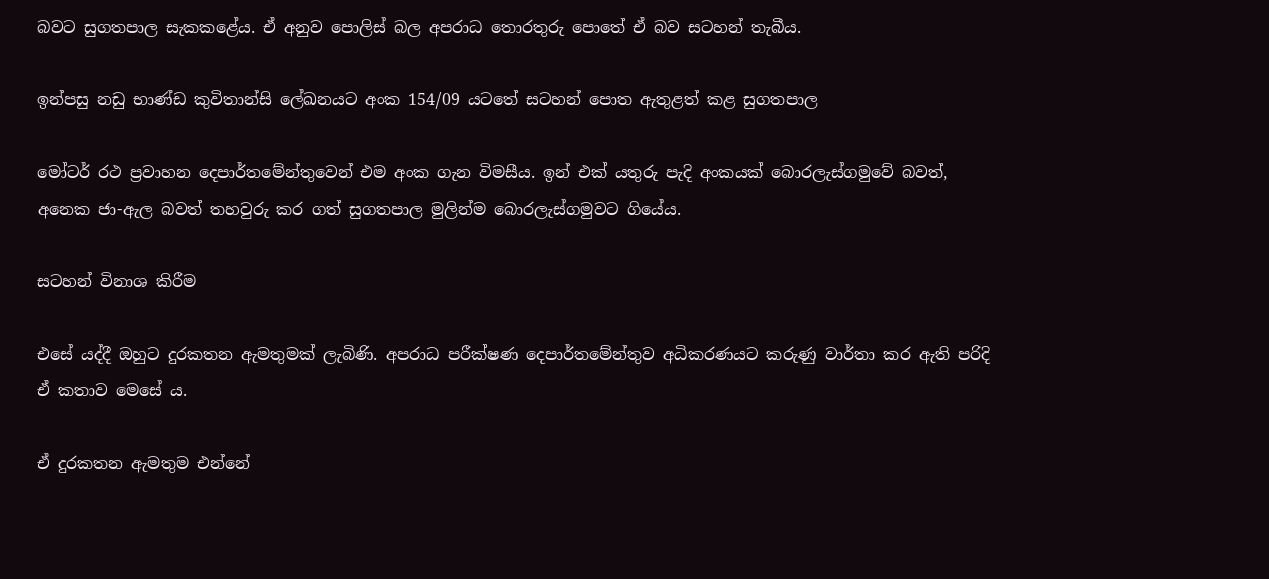බවට සුගතපාල සැකකළේය. ඒ අනුව පොලිස් බල අපරාධ තොරතුරු පොතේ ඒ බව සටහන් තැබීය.

ඉන්පසු නඩු භාණ්ඩ කුවිතාන්සි ලේඛනයට අංක 154/09 යටතේ සටහන් පොත ඇතුළත් කළ සුගතපාල

මෝටර් රථ ප්‍රවාහන දෙපාර්තමේන්තුවෙන් එම අංක ගැන විමසීය. ඉන් එක් යතුරු පැදි අංකයක් බොරලැස්ගමුවේ බවත්, අනෙක ජා-ඇල බවත් තහවුරු කර ගත් සුගතපාල මුලින්ම බොරලැස්ගමුවට ගියේය.

සටහන් විනාශ කිරීම

එසේ යද්දී ඔහුට දුරකතන ඇමතුමක් ලැබිණි. අපරාධ පරීක්ෂණ දෙපාර්තමේන්තුව අධිකරණයට කරුණු වාර්තා කර ඇති පරිදි ඒ කතාව මෙසේ ය.

ඒ දුරකතන ඇමතුම එන්නේ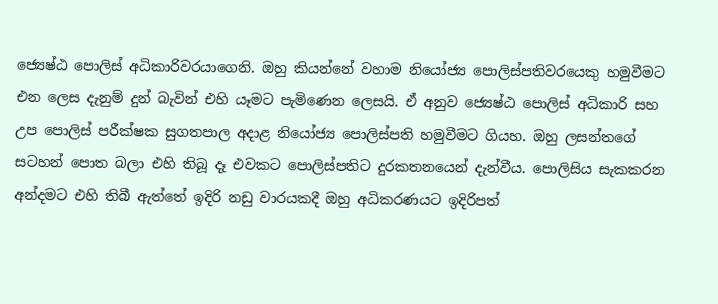ජ්‍යෙෂ්ඨ පොලිස් අධිකාරිවරයාගෙනි. ඔහු කියන්නේ වහාම නියෝජ්‍ය පොලිස්පතිවරයෙකු හමුවීමට එන ලෙස දැනුම් දුන් බැවින් එහි යෑමට පැමිණෙන ලෙසයි. ඒ අනුව ජ්‍යෙෂ්ඨ පොලිස් අධිකාරි සහ උප පොලිස් පරීක්ෂක සුගතපාල අදාළ නියෝජ්‍ය පොලිස්පති හමුවීමට ගියහ. ඔහු ලසන්තගේ සටහන් පොත බලා එහි තිබූ දෑ එවකට පොලිස්පතිට දුරකතනයෙන් දැන්වීය. පොලිසිය සැකකරන අන්දමට එහි තිබී ඇත්තේ ඉදිරි නඩු වාරයකදී ඔහු අධිකරණයට ඉදිරිපත්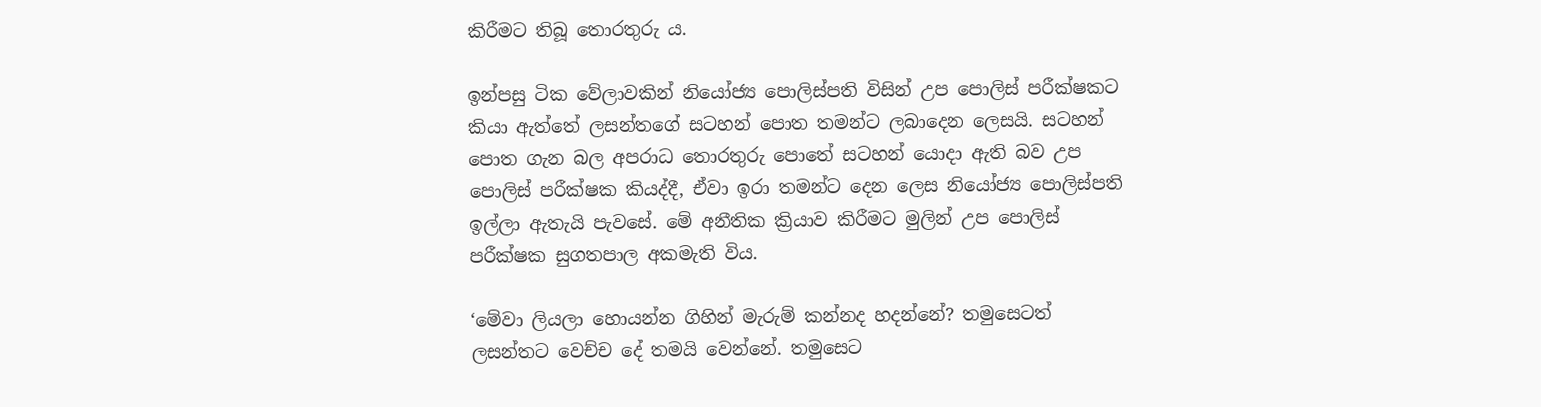කිරීමට තිබූ තොරතුරු ය.

ඉන්පසු ටික වේලාවකින් නියෝජ්‍ය පොලිස්පති විසින් උප පොලිස් පරීක්ෂකට කියා ඇත්තේ ලසන්තගේ සටහන් පොත තමන්ට ලබාදෙන ලෙසයි. සටහන් පොත ගැන බල අපරාධ තොරතුරු පොතේ සටහන් යොදා ඇති බව උප පොලිස් පරීක්ෂක කියද්දී, ඒවා ඉරා තමන්ට දෙන ලෙස නියෝජ්‍ය පොලිස්පති ඉල්ලා ඇතැයි පැවසේ. මේ අනීතික ක්‍රියාව කිරීමට මුලින් උප පොලිස් පරීක්ෂක සුගතපාල අකමැති විය.

‘මේවා ලියලා හොයන්න ගිහින් මැරුම් කන්නද හදන්නේ? තමුසෙටත් ලසන්තට වෙච්ච දේ තමයි වෙන්නේ. තමුසෙට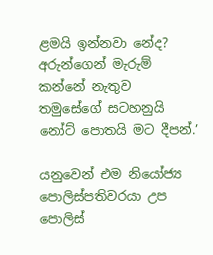ළමයි ඉන්නවා නේද? අරුන්ගෙන් මැරුම් කන්නේ නැතුව තමුසේගේ සටහනුයි නෝට් පොතයි මට දීපන්.’

යනුවෙන් එම නියෝජ්‍ය පොලිස්පතිවරයා උප පොලිස්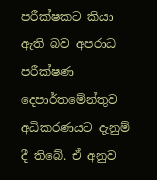පරීක්ෂකට කියා ඇති බව අපරාධ පරීක්ෂණ දෙපාර්තමේන්තුව අධිකරණයට දැනුම් දී තිබේ. ඒ අනුව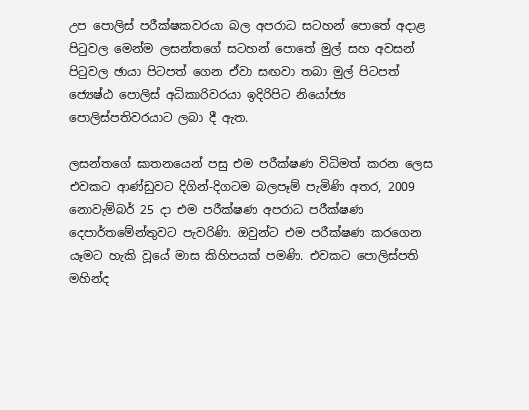උප පොලිස් පරීක්ෂකවරයා බල අපරාධ සටහන් පොතේ අදාළ පිටුවල මෙන්ම ලසන්තගේ සටහන් පොතේ මුල් සහ අවසන් පිටුවල ඡායා පිටපත් ගෙන ඒවා සඟවා තබා මුල් පිටපත් ජ්‍යෙෂ්ඨ පොලිස් අධිකාරිවරයා ඉදිරිපිට නියෝජ්‍ය පොලිස්පතිවරයාට ලබා දී ඇත.

ලසන්තගේ ඝාතනයෙන් පසු එම පරීක්ෂණ විධිමත් කරන ලෙස එවකට ආණ්ඩුවට දිගින්-දිගටම බලපෑම් පැමිණි අතර, 2009 නොවැම්බර් 25 දා එම පරීක්ෂණ අපරාධ පරීක්ෂණ දෙපාර්තමේන්තුවට පැවරිණි. ඔවුන්ට එම පරීක්ෂණ කරගෙන යෑමට හැකි වූයේ මාස කිහිපයක් පමණි. එවකට පොලිස්පති මහින්ද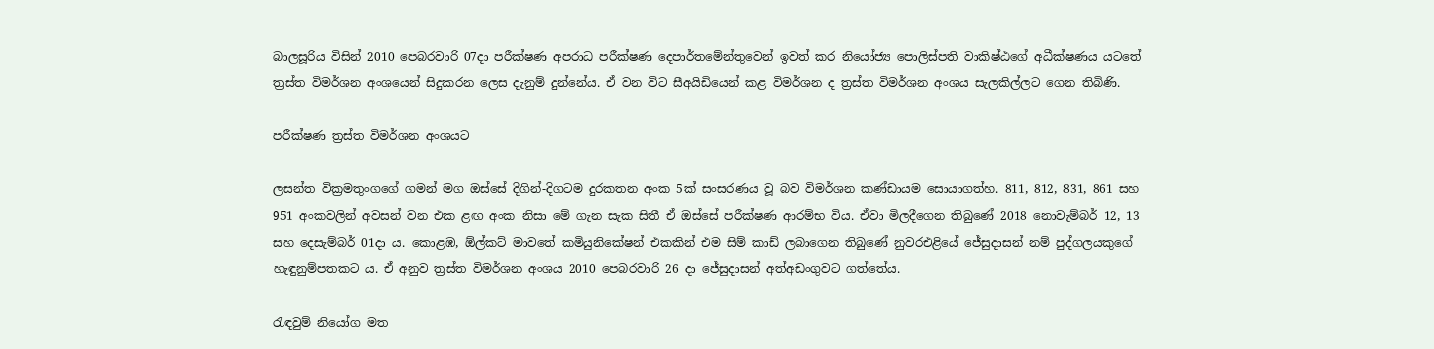බාලසූරිය විසින් 2010 පෙබරවාරි 07දා පරීක්ෂණ අපරාධ පරීක්ෂණ දෙපාර්තමේන්තුවෙන් ඉවත් කර නියෝජ්‍ය පොලිස්පති වාකිෂ්ඨගේ අධීක්ෂණය යටතේ ත්‍රස්ත විමර්ශන අංශයෙන් සිදුකරන ලෙස දැනුම් දුන්නේය. ඒ වන විට සීඅයිඩියෙන් කළ විමර්ශන ද ත්‍රස්ත විමර්ශන අංශය සැලකිල්ලට ගෙන තිබිණි.

පරීක්ෂණ ත්‍රස්ත විමර්ශන අංශයට

ලසන්ත වික්‍රමතුංගගේ ගමන් මග ඔස්සේ දිගින්-දිගටම දුරකතන අංක 5ක් සංසරණය වූ බව විමර්ශන කණ්ඩායම සොයාගත්හ. 811, 812, 831, 861 සහ 951 අංකවලින් අවසන් වන එක ළඟ අංක නිසා මේ ගැන සැක සිතී ඒ ඔස්සේ පරීක්ෂණ ආරම්භ විය. ඒවා මිලදීගෙන තිබුණේ 2018 නොවැම්බර් 12, 13 සහ දෙසැම්බර් 01දා ය. කොළඹ, ඕල්කට් මාවතේ කමියුනිකේෂන් එකකින් එම සිම් කාඩ් ලබාගෙන තිබුණේ නුවරඑළියේ ජේසුදාසන් නම් පුද්ගලයකුගේ හැඳුනුම්පතකට ය. ඒ අනුව ත්‍රස්ත විමර්ශන අංශය 2010 පෙබරවාරි 26 දා ජේසුදාසන් අත්අඩංගුවට ගත්තේය.

රැඳවුම් නියෝග මත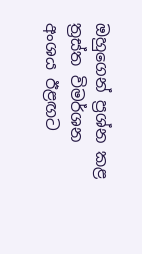ඔහුගෙන් ප්‍රශ්න කළ ත්‍රස්ත විමර්ශන අංශය ඊළඟට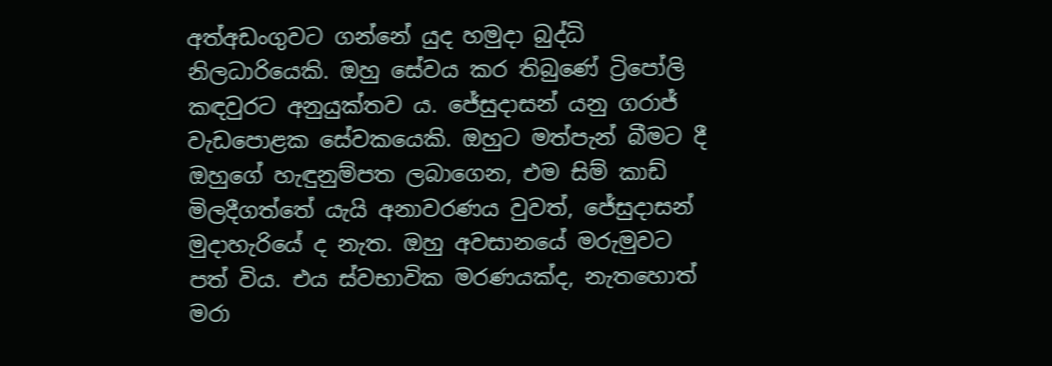අත්අඩංගුවට ගන්නේ යුද හමුදා බුද්ධි නිලධාරියෙකි. ඔහු සේවය කර තිබුණේ ට්‍රිපෝලි කඳවුරට අනුයුක්තව ය. ජේසුදාසන් යනු ගරාජ් වැඩපොළක සේවකයෙකි. ඔහුට මත්පැන් බීමට දී ඔහුගේ හැඳුනුම්පත ලබාගෙන, එම සිම් කාඩ් මිලදීගත්තේ යැයි අනාවරණය වුවත්, ජේසුදාසන් මුදාහැරියේ ද නැත. ඔහු අවසානයේ මරුමුවට පත් විය. එය ස්වභාවික මරණයක්ද, නැතහොත් මරා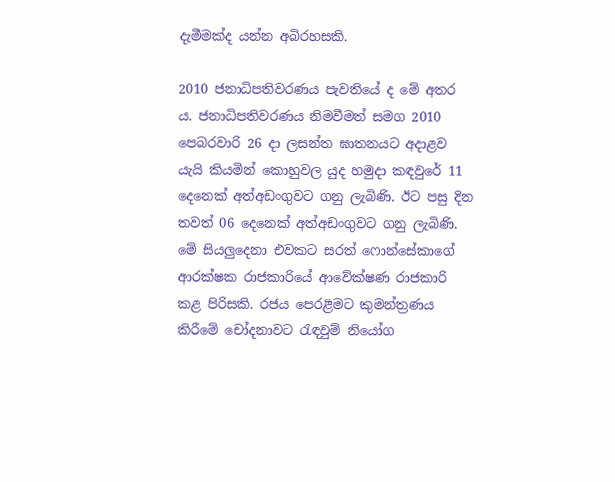දැමීමක්ද යන්න අබිරහසකි.

2010 ජනාධිපතිවරණය පැවතියේ ද මේ අතර ය. ජනාධිපතිවරණය නිමවීමත් සමග 2010 පෙබරවාරි 26 දා ලසන්ත ඝාතනයට අදාළව යැයි කියමින් කොහුවල යුද හමුදා කඳවුරේ 11 දෙනෙක් අත්අඩංගුවට ගනු ලැබිණි. ඊට පසු දින තවත් 06 දෙනෙක් අත්අඩංගුවට ගනු ලැබිණි. මේ සියලුදෙනා එවකට සරත් ෆොන්සේකාගේ ආරක්ෂක රාජකාරියේ ආවේක්ෂණ රාජකාරි කළ පිරිසකි. රජය පෙරළීමට කුමන්ත්‍රණය කිරීමේ චෝදනාවට රැඳවුම් නියෝග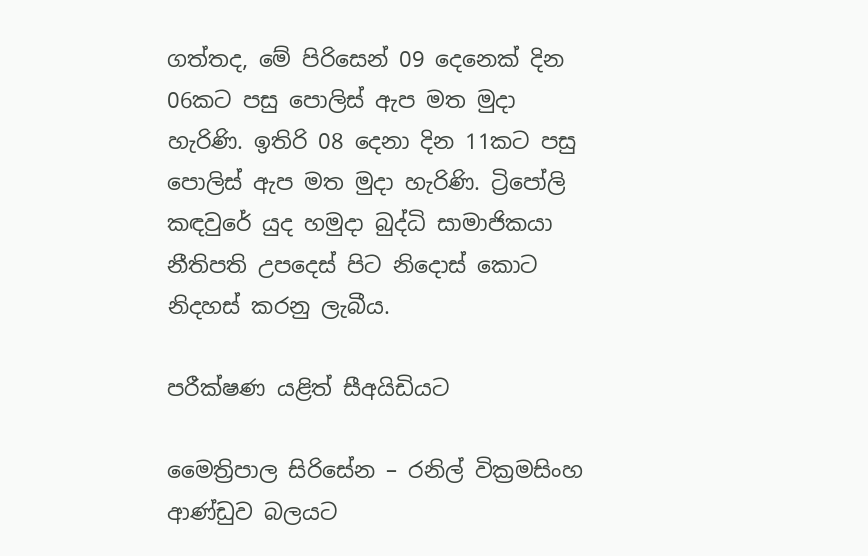ගත්තද, මේ පිරිසෙන් 09 දෙනෙක් දින 06කට පසු පොලිස් ඇප මත මුදා හැරිණි. ඉතිරි 08 දෙනා දින 11කට පසු පොලිස් ඇප මත මුදා හැරිණි. ට්‍රිපෝලි කඳවුරේ යුද හමුදා බුද්ධි සාමාජිකයා නීතිපති උපදෙස් පිට නිදොස් කොට නිදහස් කරනු ලැබීය.

පරීක්ෂණ යළිත් සීඅයිඩියට

මෛත්‍රිපාල සිරිසේන – රනිල් වික්‍රමසිංහ ආණ්ඩුව බලයට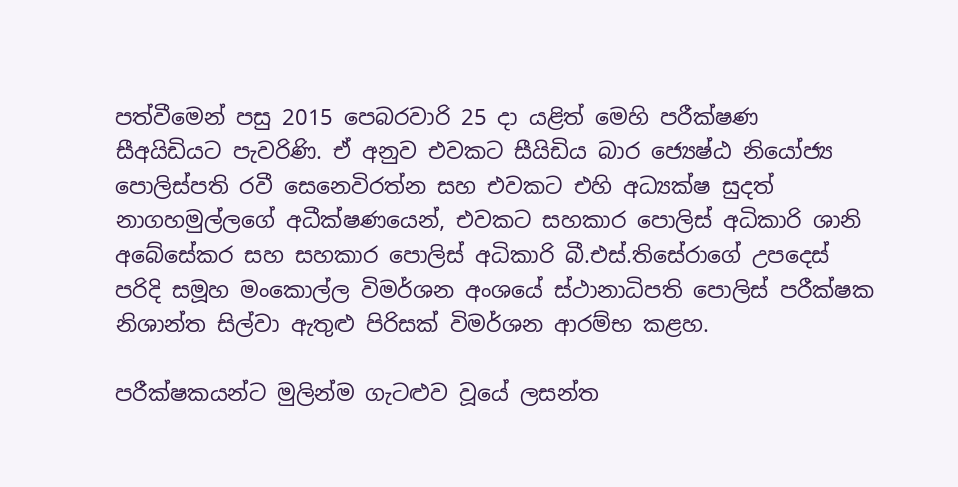පත්වීමෙන් පසු 2015 පෙබරවාරි 25 දා යළිත් මෙහි පරීක්ෂණ සීඅයිඩියට පැවරිණි. ඒ අනුව එවකට සීයිඩිය බාර ජ්‍යෙෂ්ඨ නියෝජ්‍ය පොලිස්පති රවී සෙනෙවිරත්න සහ එවකට එහි අධ්‍යක්ෂ සුදත් නාගහමුල්ලගේ අධීක්ෂණයෙන්, එවකට සහකාර පොලිස් අධිකාරි ශානි අබේසේකර සහ සහකාර පොලිස් අධිකාරි බී.එස්.තිසේරාගේ උපදෙස් පරිදි සමූහ මංකොල්ල විමර්ශන අංශයේ ස්ථානාධිපති පොලිස් පරීක්ෂක නිශාන්ත සිල්වා ඇතුළු පිරිසක් විමර්ශන ආරම්භ කළහ.

පරීක්ෂකයන්ට මුලින්ම ගැටළුව වූයේ ලසන්ත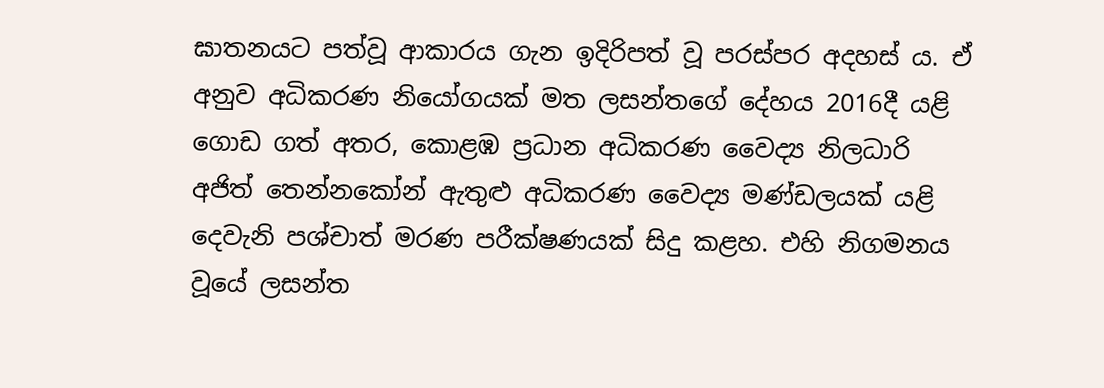ඝාතනයට පත්වූ ආකාරය ගැන ඉදිරිපත් වූ පරස්පර අදහස් ය. ඒ අනුව අධිකරණ නියෝගයක් මත ලසන්තගේ දේහය 2016දී යළි ගොඩ ගත් අතර, කොළඹ ප්‍රධාන අධිකරණ වෛද්‍ය නිලධාරි අජිත් තෙන්නකෝන් ඇතුළු අධිකරණ වෛද්‍ය මණ්ඩලයක් යළි දෙවැනි පශ්චාත් මරණ පරීක්ෂණයක් සිදු කළහ. එහි නිගමනය වූයේ ලසන්ත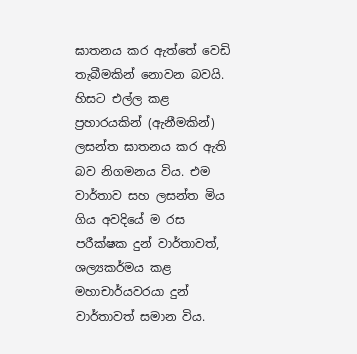ඝාතනය කර ඇත්තේ වෙඩි තැබීමකින් නොවන බවයි. හිසට එල්ල කළ ප්‍රහාරයකින් (ඇනීමකින්) ලසන්ත ඝාතනය කර ඇති බව නිගමනය විය. එම වාර්තාව සහ ලසන්ත මිය ගිය අවදියේ ම රස පරීක්ෂක දුන් වාර්තාවත්, ශල්‍යකර්මය කළ මහාචාර්යවරයා දුන් වාර්තාවත් සමාන විය.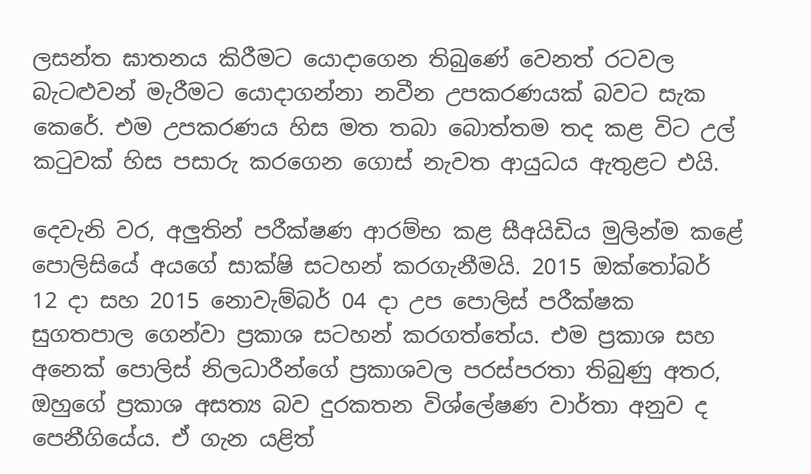ලසන්ත ඝාතනය කිරීමට යොදාගෙන තිබුණේ වෙනත් රටවල බැටළුවන් මැරීමට යොදාගන්නා නවීන උපකරණයක් බවට සැක කෙරේ. එම උපකරණය හිස මත තබා බොත්තම තද කළ විට උල් කටුවක් හිස පසාරු කරගෙන ගොස් නැවත ආයුධය ඇතුළට එයි.

දෙවැනි වර, අලුතින් පරීක්ෂණ ආරම්භ කළ සීඅයිඩිය මුලින්ම කළේ පොලිසියේ අයගේ සාක්ෂි සටහන් කරගැනීමයි. 2015 ඔක්තෝබර් 12 දා සහ 2015 නොවැම්බර් 04 දා උප පොලිස් පරීක්ෂක සුගතපාල ගෙන්වා ප්‍රකාශ සටහන් කරගත්තේය. එම ප්‍රකාශ සහ අනෙක් පොලිස් නිලධාරීන්ගේ ප්‍රකාශවල පරස්පරතා තිබුණු අතර, ඔහුගේ ප්‍රකාශ අසත්‍ය බව දුරකතන විශ්ලේෂණ වාර්තා අනුව ද පෙනීගියේය. ඒ ගැන යළිත්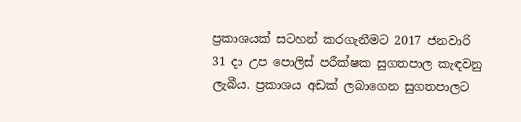ප්‍රකාශයක් සටහන් කරගැනීමට 2017 ජනවාරි 31 දා උප පොලිස් පරීක්ෂක සුගතපාල කැඳවනු ලැබීය. ප්‍රකාශය අඩක් ලබාගෙන සුගතපාලට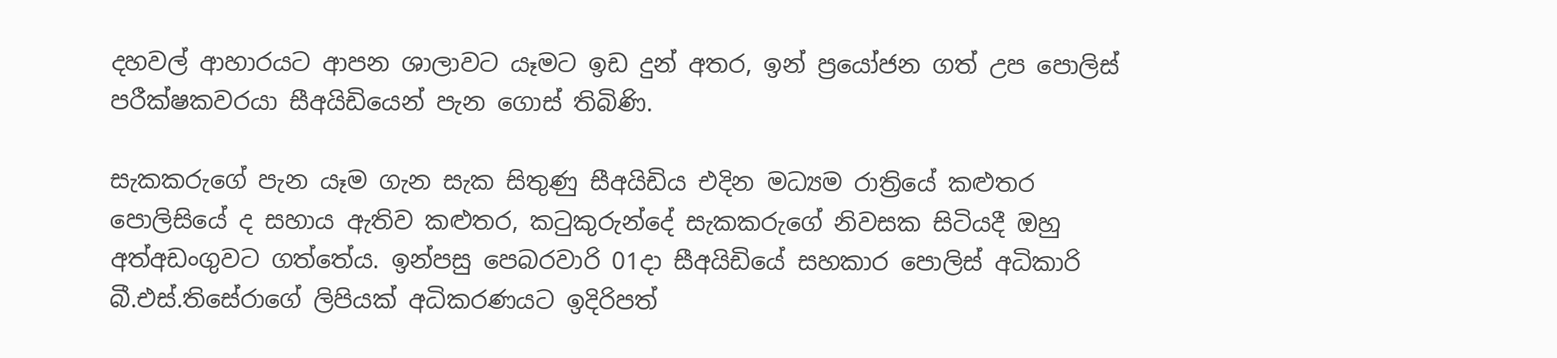දහවල් ආහාරයට ආපන ශාලාවට යෑමට ඉඩ දුන් අතර, ඉන් ප්‍රයෝජන ගත් උප පොලිස් පරීක්ෂකවරයා සීඅයිඩියෙන් පැන ගොස් තිබිණි.

සැකකරුගේ පැන යෑම ගැන සැක සිතුණු සීඅයිඩිය එදින මධ්‍යම රාත්‍රියේ කළුතර පොලිසියේ ද සහාය ඇතිව කළුතර, කටුකුරුන්දේ සැකකරුගේ නිවසක සිටියදී ඔහු අත්අඩංගුවට ගත්තේය. ඉන්පසු පෙබරවාරි 01දා සීඅයිඩියේ සහකාර පොලිස් අධිකාරි බී.එස්.තිසේරාගේ ලිපියක් අධිකරණයට ඉදිරිපත්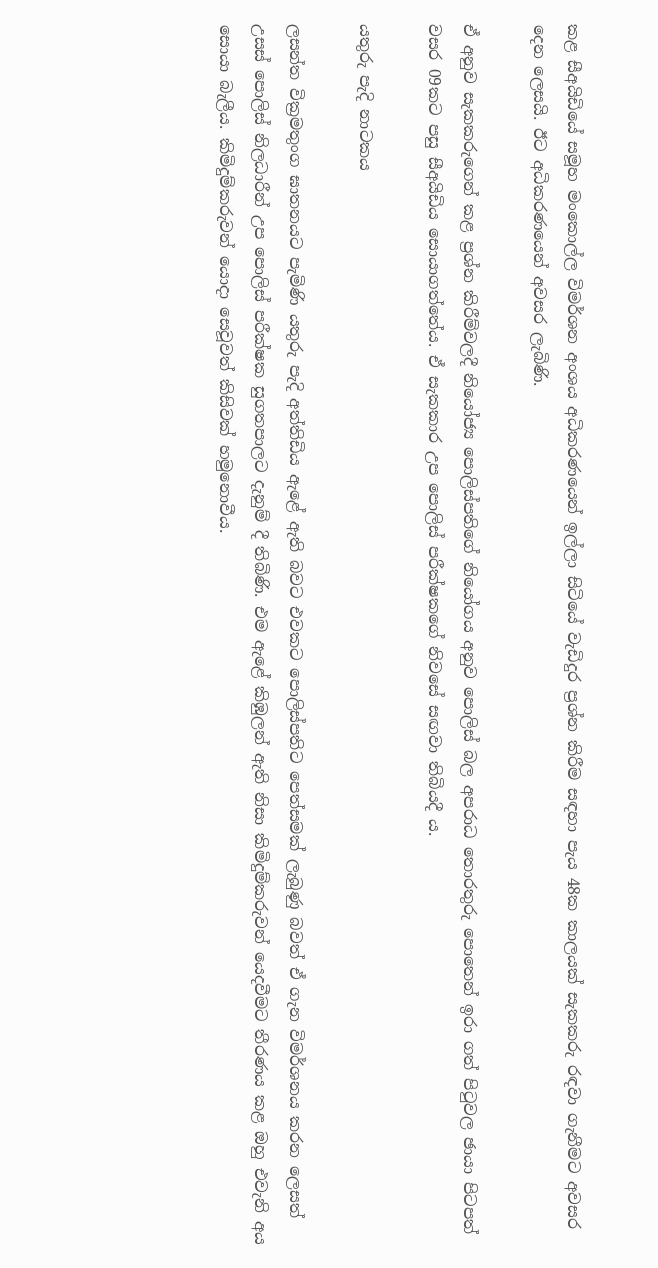කළ සීඅයිඩියේ සමූහ මංකොල්ල විමර්ශන අංශය අධිකරණයෙන් ඉල්ලා සිටියේ වැඩිදුර ප්‍රශ්න කිරීම සඳහා පැය 48ක කාලයක් සැකකරු රඳවා ගැනීමට අවසර දෙන ලෙසයි. ඊට අධිකරණයෙන් අවසර ලැබිණි.

ඒ අනුව සැකකරුගෙන් කළ ප්‍රශ්න කිරීම්වලදී නියෝජ්‍ය පොලිස්පතිගේ නියෝගය අනුව පොලිස් බල අපරාධ තොරතුරු පොතෙන් ඉරා ගත් පිටුවල ඡායා පිටපත් වසර 09කට පසු සීඅයිඩිය සොයාගත්තේය. ඒ සැකකාර උප පොලිස් පරීක්ෂකගේ නිවසේ සඟවා තිබියදී ය.

යතුරු පැදි නාටකය

ලසන්ත වික්‍රමතුංග ඝාතනයට පැමිණි යතුරු පැදි අත්තිඩිය ඇළේ ඇති බවට එවකට පොලිස්පතිට පෙත්සමක් ලැබුණු බවත් ඒ ගැන විමර්ශනය කරන ලෙසත් උසස් පොලිස් නිලධාරීන් උප පොලිස් පරීක්ෂක සුගතපාලට දැනුම් දී තිබිණි. එම ඇළේ කිඹුලන් ඇති නිසා කිමිදුම්කරුවන් යෙදවීමට තීරණය කළ ඔහු එවැනි අය සොයා බැලීය. කිමිදුම්කරුවන් යොදා සෙවූවත් කිසිවක් හමුනොවීය.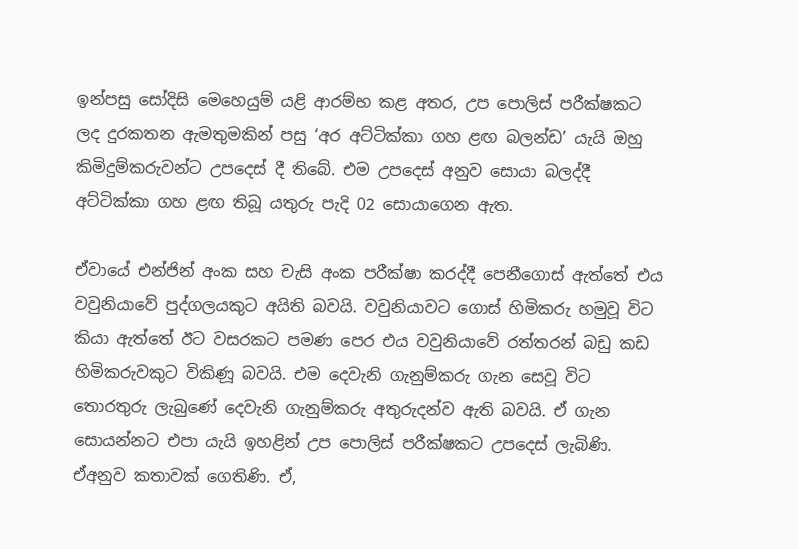ඉන්පසු සෝදිසි මෙහෙයුම් යළි ආරම්භ කළ අතර, උප පොලිස් පරීක්ෂකට ලද දුරකතන ඇමතුමකින් පසු ‘අර අට්ටික්කා ගහ ළඟ බලන්ඩ’ යැයි ඔහු කිමිදුම්කරුවන්ට උපදෙස් දී තිබේ. එම උපදෙස් අනුව සොයා බලද්දී අට්ටික්කා ගහ ළඟ තිබූ යතුරු පැදි 02 සොයාගෙන ඇත.

ඒවායේ එන්ජින් අංක සහ චැසි අංක පරීක්ෂා කරද්දී පෙනීගොස් ඇත්තේ එය වවුනියාවේ පුද්ගලයකුට අයිති බවයි. වවුනියාවට ගොස් හිමිකරු හමුවූ විට කියා ඇත්තේ ඊට වසරකට පමණ පෙර එය වවුනියාවේ රත්තරන් බඩු කඩ හිමිකරුවකුට විකිණූ බවයි. එම දෙවැනි ගැනුම්කරු ගැන සෙවූ විට තොරතුරු ලැබුණේ දෙවැනි ගැනුම්කරු අතුරුදන්ව ඇති බවයි. ඒ ගැන සොයන්නට එපා යැයි ඉහළින් උප පොලිස් පරීක්ෂකට උපදෙස් ලැබිණි. ඒඅනුව කතාවක් ගෙතිණි. ඒ,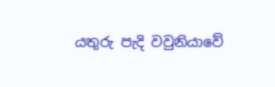යතුරු පැදි වවුනියාවේ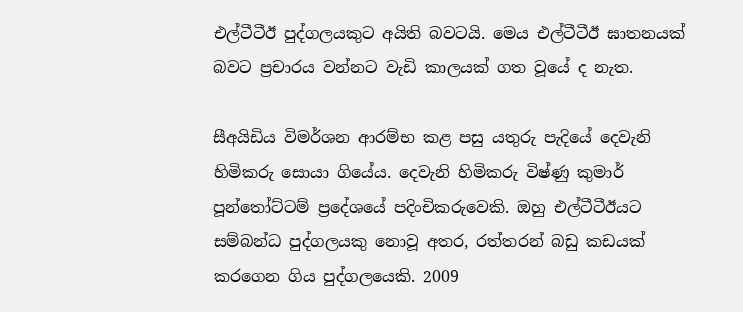එල්ටීටීඊ පුද්ගලයකුට අයිති බවටයි. මෙය එල්ටීටීඊ ඝාතනයක් බවට ප්‍රචාරය වන්නට වැඩි කාලයක් ගත වූයේ ද නැත.

සීඅයිඩිය විමර්ශන ආරම්භ කළ පසු යතුරු පැදියේ දෙවැනි හිමිකරු සොයා ගියේය. දෙවැනි හිමිකරු විෂ්ණු කුමාර් පූන්තෝට්ටම් ප්‍රදේශයේ පදිංචිකරුවෙකි. ඔහු එල්ටීටීඊයට සම්බන්ධ පුද්ගලයකු නොවූ අතර, රත්තරන් බඩු කඩයක් කරගෙන ගිය පුද්ගලයෙකි. 2009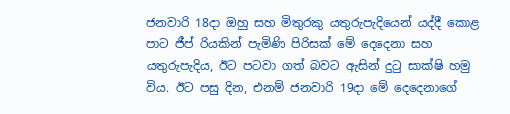ජනවාරි 18දා ඔහු සහ මිතුරකු යතුරුපැදියෙන් යද්දී කොළ පාට ජීප් රියකින් පැමිණි පිරිසක් මේ දෙදෙනා සහ යතුරුපැදිය, ඊට පටවා ගත් බවට ඇසින් දුටු සාක්ෂි හමු විය. ඊට පසු දින, එනම් ජනවාරි 19දා මේ දෙදෙනාගේ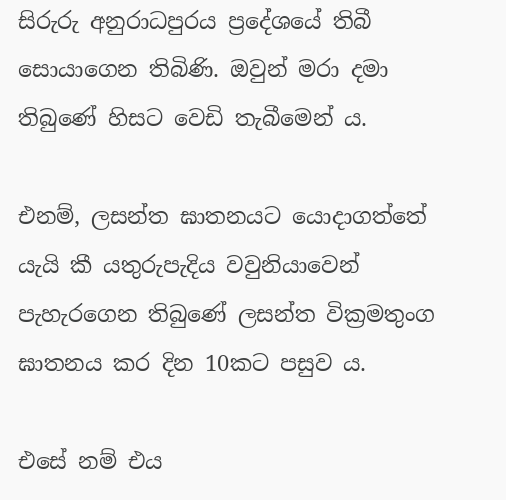සිරුරු අනුරාධපුරය ප්‍රදේශයේ තිබී සොයාගෙන තිබිණි. ඔවුන් මරා දමා තිබුණේ හිසට වෙඩි තැබීමෙන් ය.

එනම්, ලසන්ත ඝාතනයට යොදාගත්තේ යැයි කී යතුරුපැදිය වවුනියාවෙන් පැහැරගෙන තිබුණේ ලසන්ත වික්‍රමතුංග ඝාතනය කර දින 10කට පසුව ය.

එසේ නම් එය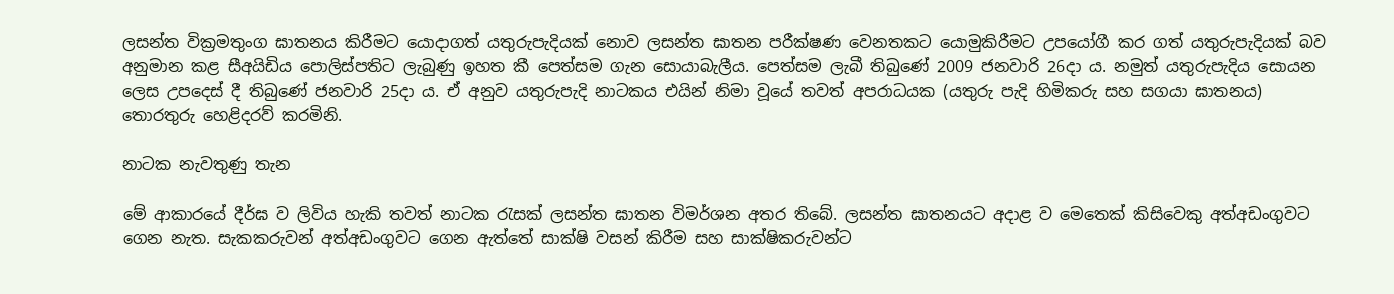ලසන්ත වික්‍රමතුංග ඝාතනය කිරීමට යොදාගත් යතුරුපැදියක් නොව ලසන්ත ඝාතන පරීක්ෂණ වෙනතකට යොමුකිරීමට උපයෝගී කර ගත් යතුරුපැදියක් බව අනුමාන කළ සීඅයිඩිය පොලිස්පතිට ලැබුණු ඉහත කී පෙත්සම ගැන සොයාබැලීය. පෙත්සම ලැබී තිබුණේ 2009 ජනවාරි 26දා ය. නමුත් යතුරුපැදිය සොයන ලෙස උපදෙස් දී තිබුණේ ජනවාරි 25දා ය. ඒ අනුව යතුරුපැදි නාටකය එයින් නිමා වූයේ තවත් අපරාධයක (යතුරු පැදි හිමිකරු සහ සගයා ඝාතනය) තොරතුරු හෙළිදරව් කරමිනි.

නාටක නැවතුණු තැන

මේ ආකාරයේ දීර්ඝ ව ලිවිය හැකි තවත් නාටක රැසක් ලසන්ත ඝාතන විමර්ශන අතර තිබේ. ලසන්ත ඝාතනයට අදාළ ව මෙතෙක් කිසිවෙකු අත්අඩංගුවට ගෙන නැත. සැකකරුවන් අත්අඩංගුවට ගෙන ඇත්තේ සාක්ෂි වසන් කිරීම සහ සාක්ෂිකරුවන්ට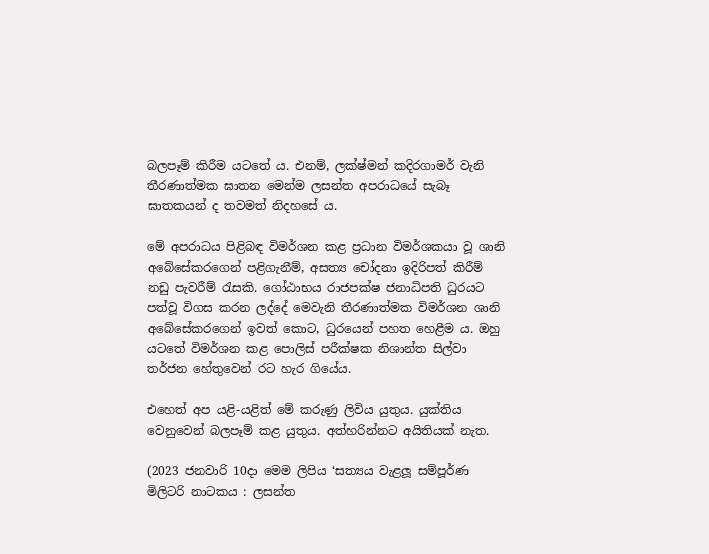බලපෑම් කිරීම යටතේ ය. එනම්, ලක්ෂ්මන් කදිරගාමර් වැනි තීරණාත්මක ඝාතන මෙන්ම ලසන්ත අපරාධයේ සැබෑ ඝාතකයන් ද තවමත් නිදහසේ ය.

මේ අපරාධය පිළිබඳ විමර්ශන කළ ප්‍රධාන විමර්ශකයා වූ ශානි අබේසේකරගෙන් පළිගැනීම්, අසත්‍ය චෝදනා ඉදිරිපත් කිරීම් නඩු පැවරීම් රැසකි. ගෝඨාභය රාජපක්ෂ ජනාධිපති ධුරයට පත්වූ විගස කරන ලද්දේ මෙවැනි තීරණාත්මක විමර්ශන ශානි අබේසේකරගෙන් ඉවත් කොට, ධුරයෙන් පහත හෙළීම ය. ඔහු යටතේ විමර්ශන කළ පොලිස් පරීක්ෂක නිශාන්ත සිල්වා තර්ජන හේතුවෙන් රට හැර ගියේය.

එහෙත් අප යළි-යළිත් මේ කරුණු ලිවිය යුතුය. යුක්තිය වෙනුවෙන් බලපෑම් කළ යුතුය. අත්හරින්නට අයිතියක් නැත.

(2023 ජනවාරි 10දා මෙම ලිපිය ‘සත්‍යය වැළලූ සම්පූර්ණ මිලිටරි නාටකය : ලසන්ත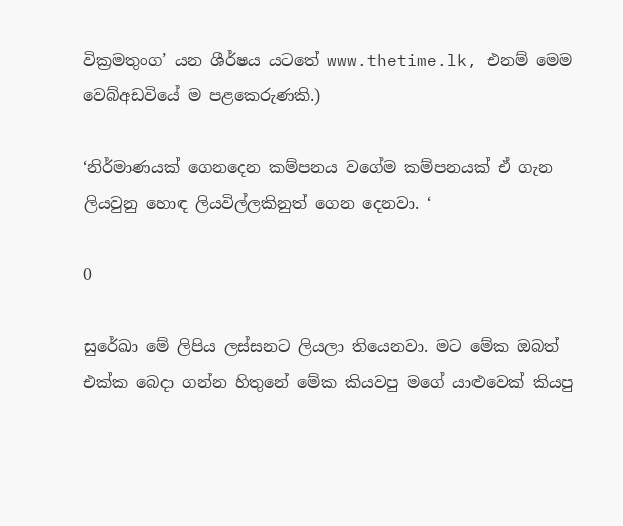වික්‍රමතුංග’ යන ශීර්ෂය යටතේ www.thetime.lk, එනම් මෙම වෙබ්අඩවියේ ම පළකෙරුණකි.)

‘නිර්මාණයක් ගෙනදෙන කම්පනය වගේම කම්පනයක් ඒ ගැන ලියවුනු හොඳ ලියවිල්ලකිනුත් ගෙන දෙනවා. ‘

0

සුරේඛා මේ ලිපිය ලස්සනට ලියලා තියෙනවා. මට මේක ඔබත් එක්ක බෙදා ගන්න හිතුනේ මේක කියවපු මගේ යාළුවෙක් කියපු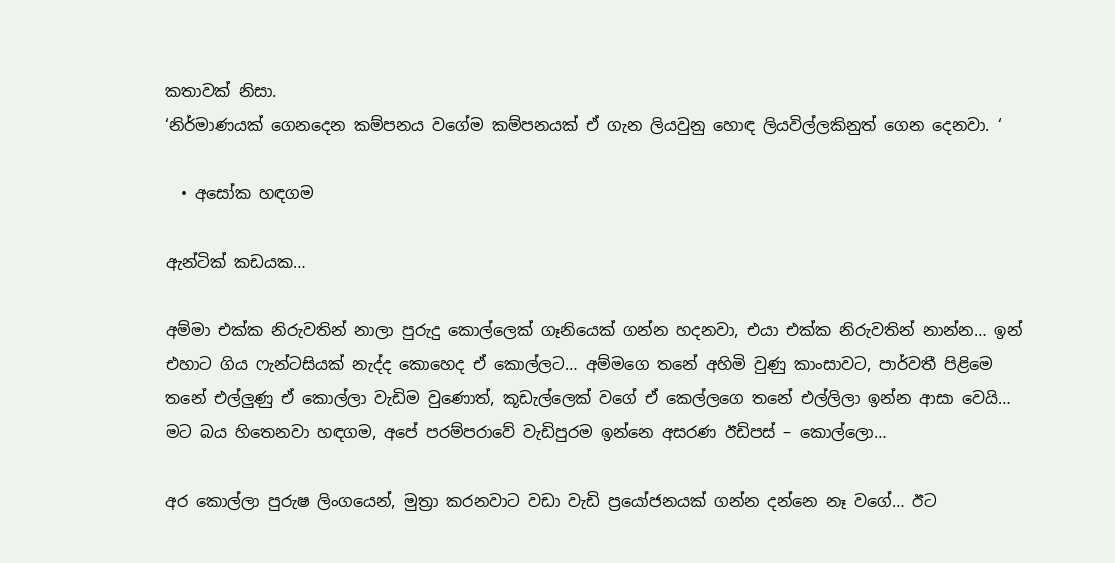කතාවක් නිසා.
‘නිර්මාණයක් ගෙනදෙන කම්පනය වගේම කම්පනයක් ඒ ගැන ලියවුනු හොඳ ලියවිල්ලකිනුත් ගෙන දෙනවා. ‘

  • අසෝක හඳගම

ඇන්ටික් කඩයක…

අම්මා එක්ක නිරුවතින් නාලා පුරුදු කොල්ලෙක් ගෑනියෙක් ගන්න හදනවා, එයා එක්ක නිරුවතින් නාන්න… ඉන් එහාට ගිය ෆැන්ටසියක් නැද්ද කොහෙද ඒ කොල්ලට… අම්මගෙ තනේ අහිමි වුණු කාංසාවට, පාර්වතී පිළිමෙ තනේ එල්ලුණු ඒ කොල්ලා වැඩිම වුණොත්, කූඩැල්ලෙක් වගේ ඒ කෙල්ලගෙ තනේ එල්ලිලා ඉන්න ආසා වෙයි… මට බය හිතෙනවා හඳගම, අපේ පරම්පරාවේ වැඩිපුරම ඉන්නෙ අසරණ ඊඩිපස් – කොල්ලො…

අර කොල්ලා පුරුෂ ලිංගයෙන්, මුත්‍රා කරනවාට වඩා වැඩි ප්‍රයෝජනයක් ගන්න දන්නෙ නෑ වගේ… ඊට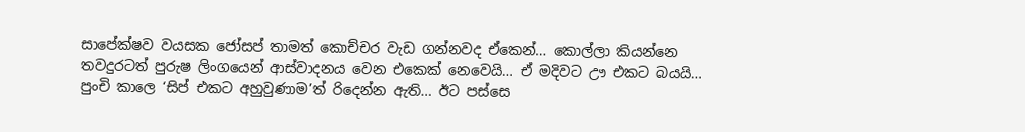සාපේක්ෂව වයසක ජෝසප් තාමත් කොච්චර වැඩ ගන්නවද ඒකෙන්… කොල්ලා කියන්නෙ තවදුරටත් පුරුෂ ලිංගයෙන් ආස්වාදනය වෙන එකෙක් නෙවෙයි… ඒ මදිවට ඌ එකට බයයි… පුංචි කාලෙ ‘සිප් එකට අහුවුණාම’ත් රිදෙන්න ඇති… ඊට පස්සෙ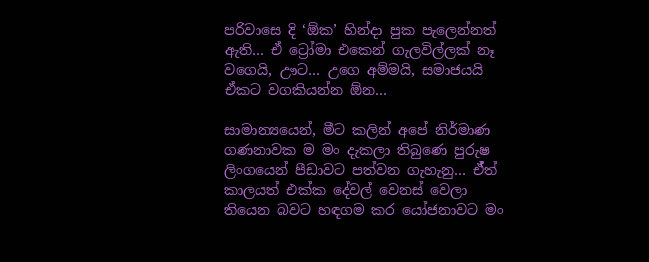පරිවාසෙ දි ‘ඕක’ හින්දා පුක පැලෙන්නත් ඇති… ඒ ට්‍රෝමා එකෙන් ගැලවිල්ලක් නෑ වගෙයි, ඌට… උගෙ අම්මයි, සමාජයයි ඒකට වගකියන්න ඕන…

සාමාන්‍යයෙන්, මීට කලින් අපේ නිර්මාණ ගණනාවක ම මං දැකලා තිබුණෙ පුරුෂ ලිංගයෙන් පීඩාවට පත්වන ගැහැනු… ඒ්ත් කාලයත් එක්ක දේවල් වෙනස් වෙලා තියෙන බවට හඳගම කර යෝජනාවට මං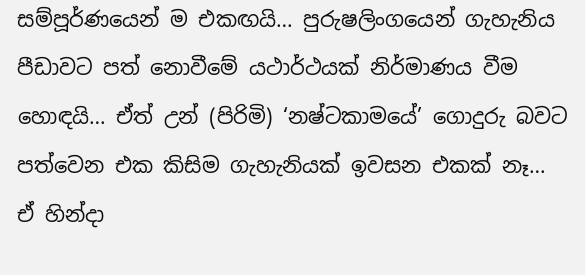සම්පූර්ණයෙන් ම එකඟයි… පුරුෂලිංගයෙන් ගැහැනිය පීඩාවට පත් නොවීමේ යථාර්ථයක් නිර්මාණය වීම හොඳයි… ඒත් උන් (පිරිමි) ‘නෂ්ටකාමයේ’ ගොදුරු බවට පත්වෙන එක කිසිම ගැහැනියක් ඉවසන එකක් නෑ… ඒ හින්දා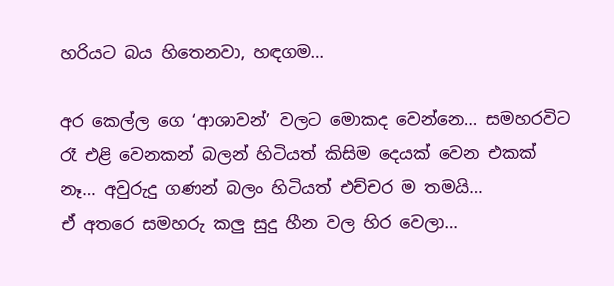හරියට බය හිතෙනවා, හඳගම…

අර කෙල්ල ගෙ ‘ආශාවන්’ වලට මොකද වෙන්නෙ… සමහරවිට රෑ එළි වෙනකන් බලන් හිටියත් කිසිම දෙයක් වෙන එකක් නෑ… අවුරුදු ගණන් බලං හිටියත් එච්චර ම තමයි…
ඒ අතරෙ සමහරු කලු සුදු හීන වල හිර වෙලා…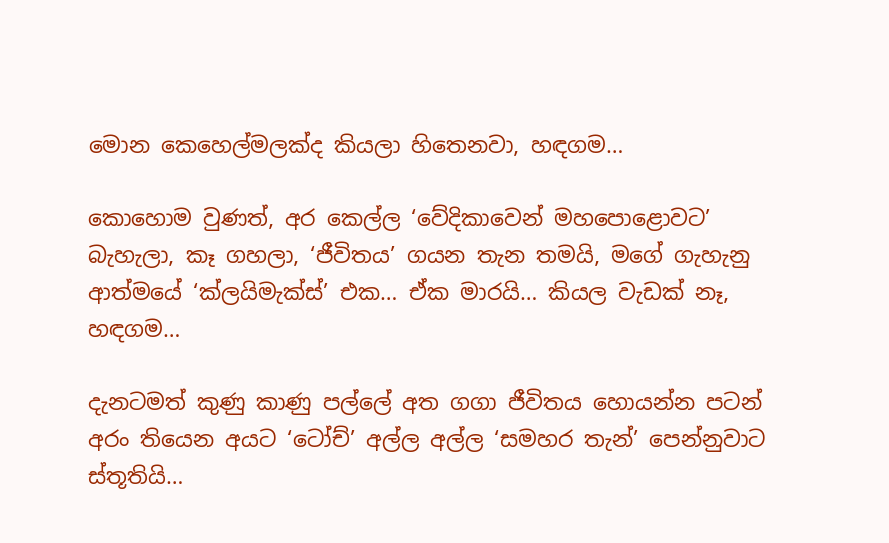මොන කෙහෙල්මලක්ද කියලා හිතෙනවා, හඳගම…

කොහොම වුණත්, අර කෙල්ල ‘වේදිකාවෙන් මහපොළොවට’ බැහැලා, කෑ ගහලා, ‘ජීවිතය’ ගයන තැන තමයි, මගේ ගැහැනු ආත්මයේ ‘ක්ලයිමැක්ස්’ එක… ඒක මාරයි… කියල වැඩක් නෑ, හඳගම…

දැනටමත් කුණු කාණු පල්ලේ අත ගගා ජීවිතය හොයන්න පටන් අරං තියෙන අයට ‘ටෝච්’ අල්ල අල්ල ‘සමහර තැන්’ පෙන්නුවාට ස්තූතියි…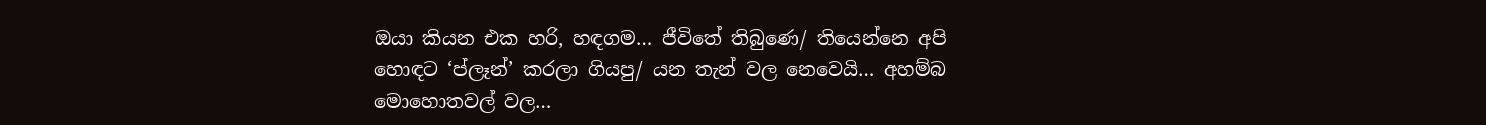ඔයා කියන එක හරි, හඳගම… ජීවිතේ තිබුණෙ/ තියෙන්නෙ අපි හොඳට ‘ප්ලෑන්’ කරලා ගියපු/ යන තැන් වල නෙවෙයි… අහම්බ මොහොතවල් වල…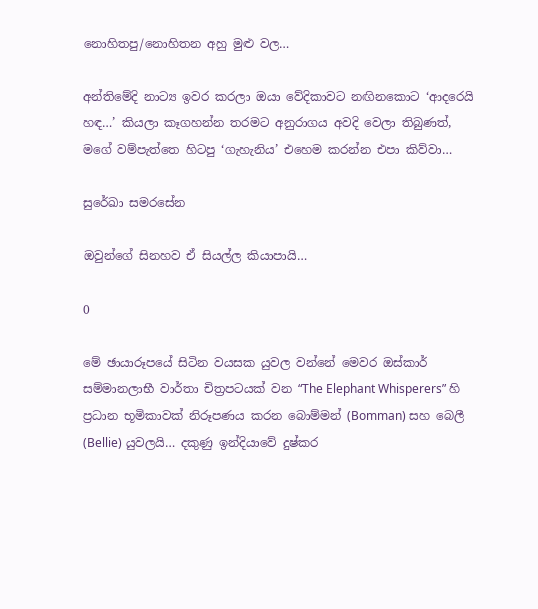නොහිතපු/නොහිතන අහු මුළු වල…

අන්තිමේදි නාට්‍ය ඉවර කරලා ඔයා වේදිකාවට නඟිනකොට ‘ආදරෙයි හඳ…’ කියලා කෑගහන්න තරමට අනුරාගය අවදි වෙලා තිබුණත්, මගේ වම්පැත්තෙ හිටපු ‘ගැහැනිය’ එහෙම කරන්න එපා කිව්වා…

සුරේඛා සමරසේන

ඔවුන්ගේ සිනහව ඒ සියල්ල කියාපායි…

0

මේ ඡායාරූපයේ සිටින වයසක යුවල වන්නේ මෙවර ඔස්කාර් සම්මානලාභී වාර්තා චිත්‍රපටයක් වන “The Elephant Whisperers” හි ප්‍රධාන භූමිකාවක් නිරූපණය කරන බොම්මන් (Bomman) සහ බෙලී (Bellie) යුවලයි… දකුණු ඉන්දියාවේ දුෂ්කර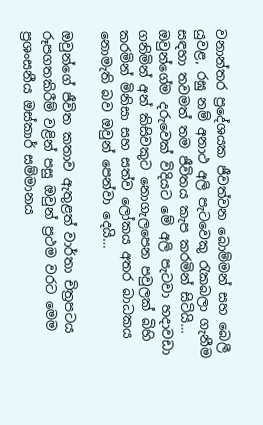වනාන්තර ප්‍රදේශයක ජීවත්වන බොම්මන් සහ බෙලී යුවළ, රඝු නම් අනාථ අලි පැටවෙකු රැකබලා ගැනීම සඳහා තවමත් තම ජීවිතය කැප කරමින් සිටියි… ඔවුන්ගේම දරුවෙක් විදියට මේ අලි පැටවා හදාවඩා ගනිමින් අන් කිසිවකුට නොගැලපෙන පවුලක් බිහි කරමින් මිනිසා සහ සත්ව ලෝකය අතර බාධකය නොමැති බව ඔවුන් පෙන්වා දෙයි…

ඔවුන්ගේ ජීවිත කතාව ඇතුළත් වාර්තා චිත්‍රපටය රූපගතකිරීම් වළින් පසු ඔවුන් ප්‍රථම වරට මෙම ප්‍රශංසනීය ඔස්කාර් සම්මානය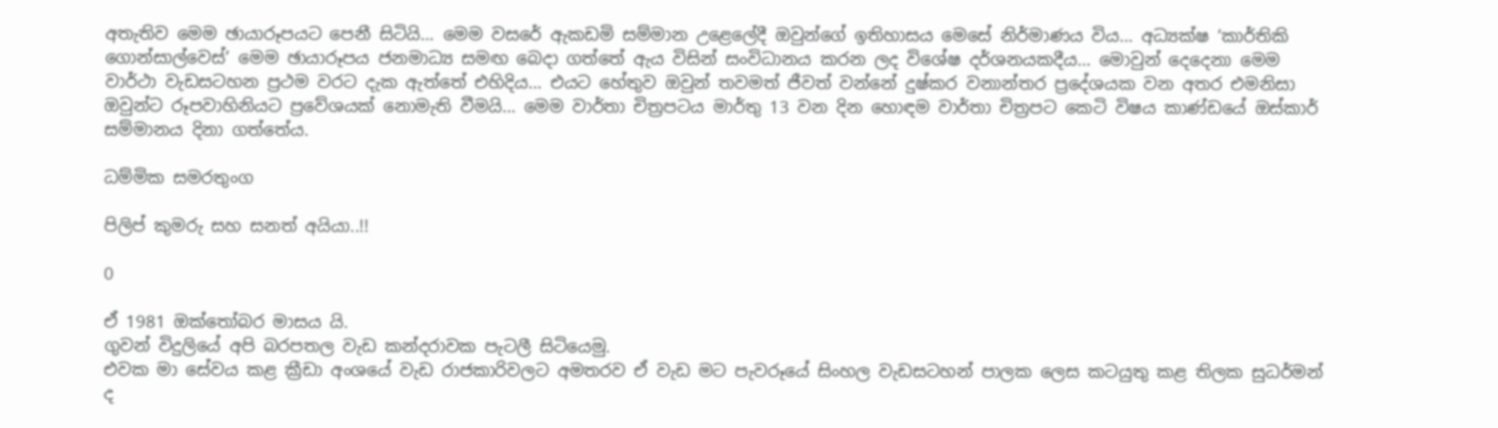අතැතිව මෙම ඡායාරූපයට පෙනී සිටියි… මෙම වසරේ ඇකඩමි සම්මාන උළෙලේදී ඔවුන්ගේ ඉතිහාසය මෙසේ නිර්මාණය විය… අධ්‍යක්ෂ ‘කාර්තිකි ගොන්සාල්වෙස්’ මෙම ඡායාරූපය ජනමාධ්‍ය සමඟ බෙදා ගත්තේ ඇය විසින් සංවිධානය කරන ලද විශේෂ දර්ශනයකදීය… මොවුන් දෙදෙනා මෙම වාර්ථා වැඩසටහන ප්‍රථම වරට දැක ඇත්තේ එහිදිය… එයට හේතුව ඔවුන් තවමත් ජීවත් වන්නේ දුෂ්කර වනාන්තර ප්‍රදේශයක වන අතර එමනිසා ඔවුන්ට රූපවාහිනියට ප්‍රවේශයක් නොමැති වීමයි… මෙම වාර්තා චිත්‍රපටය මාර්තු 13 වන දින හොඳම වාර්තා චිත්‍රපට කෙටි විෂය කාණ්ඩයේ ඔස්කාර් සම්මානය දිනා ගත්තේය.

ධම්මික සමරතුංග

පිලිප් කුමරු සහ සනත් අයියා..!!

0

ඒ 1981 ඔක්තෝබර මාසය යි.
ගුවන් විදුලියේ අපි බරපතල වැඩ කන්දරාවක පැටලී සිටියෙමු.
එවක මා සේවය කළ ක්‍රීඩා අංශයේ වැඩ රාජකාරිවලට අමතරව ඒ වැඩ මට පැවරූයේ සිංහල වැඩසටහන් පාලක ලෙස කටයුතු කළ තිලක සුධර්මන් ද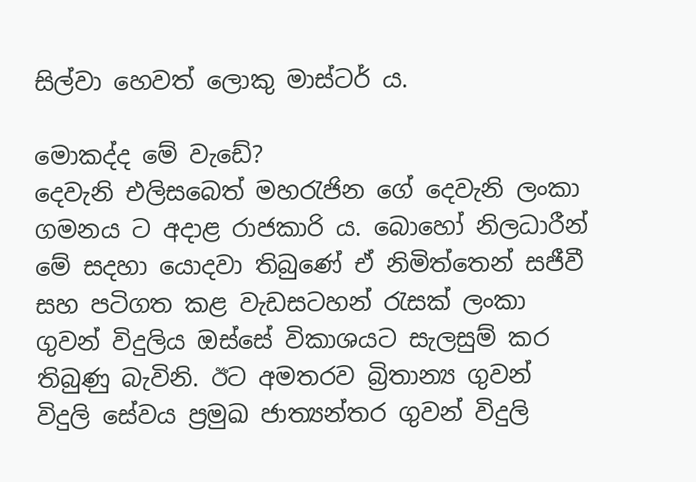සිල්වා හෙවත් ලොකු මාස්ටර් ය.

මොකද්ද මේ වැඩේ?
දෙවැනි එලිසබෙත් මහරැජින ගේ දෙවැනි ලංකා ගමනය ට අදාළ රාජකාරි ය. බොහෝ නිලධාරීන් මේ සදහා යොදවා තිබුණේ ඒ නිමිත්තෙන් සජීවී සහ පටිගත කළ වැඩසටහන් රැසක් ලංකා ගුවන් විදුලිය ඔස්සේ විකාශයට සැලසුම් කර තිබුණු බැවිනි. ඊට අමතරව බ්‍රිතාන්‍ය ගුවන් විදුලි සේවය ප්‍රමුඛ ජාත්‍යන්තර ගුවන් විදුලි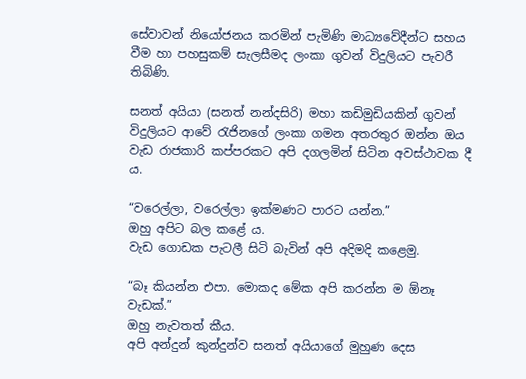සේවාවන් නියෝජනය කරමින් පැමිණි මාධ්‍යවේදීන්ට සහය වීම හා පහසුකම් සැලසීමද ලංකා ගුවන් විදුලියට පැවරී තිබිණි.

සනත් අයියා (සනත් නන්දසිරි) මහා කඩිමුඩියකින් ගුවන් විදුලියට ආවේ රැජිනගේ ලංකා ගමන අතරතුර ඔන්න ඔය වැඩ රාජකාරි කප්පරකට අපි දගලමින් සිටින අවස්ථාවක දී ය.

“වරෙල්ලා, වරෙල්ලා ඉක්මණට පාරට යන්න.”
ඔහු අපිට බල කළේ ය.
වැඩ ගොඩක පැටලී සිටි බැවින් අපි අදිමදි කළෙමු.

“බෑ කියන්න එපා. මොකද මේක අපි කරන්න ම ඕනෑ වැඩක්.”
ඔහු නැවතත් කීය.
අපි අන්දුන් කුන්දුන්ව සනත් අයියාගේ මුහුණ දෙස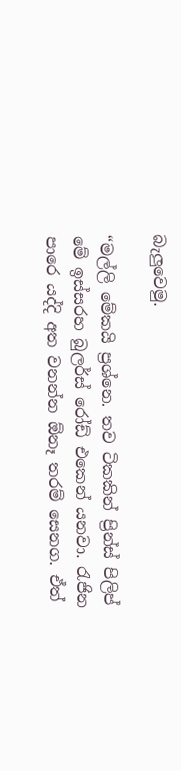බැලුවෙමු.

“මල්ලි මේකයි ප්‍රශ්නෙ. තව ටිකකින් ප්‍රින්ස් පිලිප් මේ ඉස්සරහ බුලර්ස් රෝඩ් එකෙන් යනවා. රැජින පාරෙ යද්දි අත වනන්න ඕනෑ තරම් සෙනග. ඒත්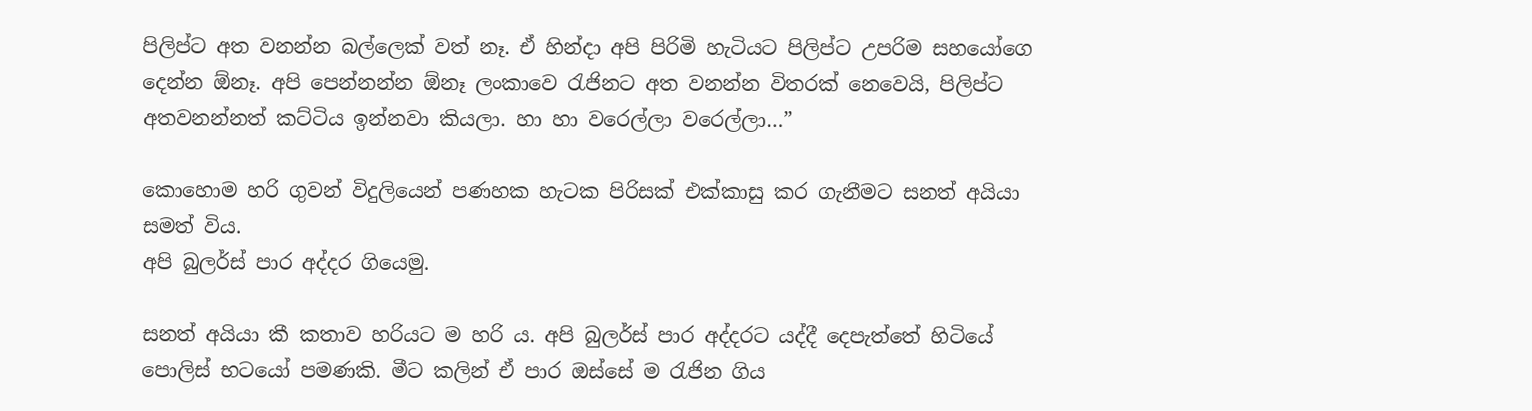පිලිප්ට අත වනන්න බල්ලෙක් වත් නෑ. ඒ හින්දා අපි පිරිමි හැටියට පිලිප්ට උපරිම සහයෝගෙ දෙන්න ඕනෑ. අපි පෙන්නන්න ඕනෑ ලංකාවෙ රැජිනට අත වනන්න විතරක් නෙවෙයි, පිලිප්ට අතවනන්නත් කට්ටිය ඉන්නවා කියලා. හා හා වරෙල්ලා වරෙල්ලා…”

කොහොම හරි ගුවන් විදුලියෙන් පණහක හැටක පිරිසක් එක්කාසු කර ගැනීමට සනත් අයියා සමත් විය.
අපි බුලර්ස් පාර අද්දර ගියෙමු.

සනත් අයියා කී කතාව හරියට ම හරි ය. අපි බුලර්ස් පාර අද්දරට යද්දී දෙපැත්තේ හිටියේ පොලිස් භටයෝ පමණකි. මීට කලින් ඒ පාර ඔස්සේ ම රැජින ගිය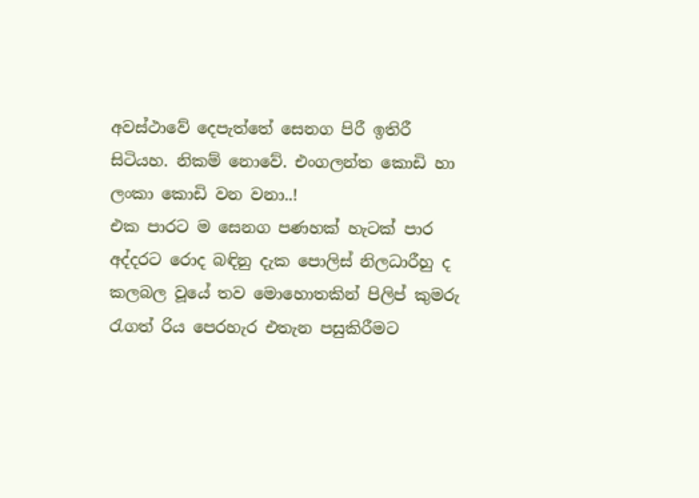අවස්ථාවේ දෙපැත්තේ සෙනග පිරී ඉතිරී සිටියහ. නිකම් නොවේ. එංගලන්ත කොඩි හා ලංකා කොඩි වන වනා..!
එක පාරට ම සෙනග පණහක් හැටක් පාර අද්දරට රොද බඳිනු දැක පොලිස් නිලධාරීහු ද කලබල වූයේ තව මොහොතකින් පිලිප් කුමරු රැගත් රිය පෙරහැර එතැන පසුකිරීමට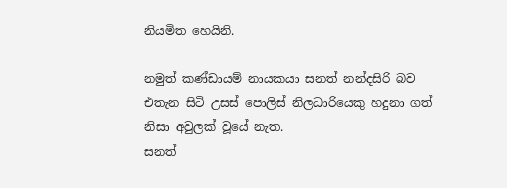නියමිත හෙයිනි.

නමුත් කණ්ඩායම් නායකයා සනත් නන්දසිරි බව එතැන සිටි උසස් පොලිස් නිලධාරියෙකු හදුනා ගත් නිසා අවුලක් වූයේ නැත.
සනත්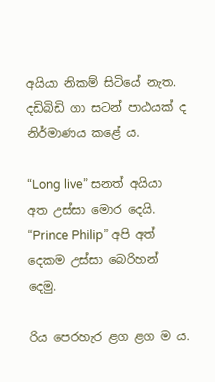අයියා නිකම් සිටියේ නැත. දඩිබිඩි ගා සටන් පාඨයක් ද නිර්මාණය කළේ ය.

“Long live” සනත් අයියා අත උස්සා මොර දෙයි.
“Prince Philip” අපි අත් දෙකම උස්සා බෙරිහන් දෙමු.

රිය පෙරහැර ළග ළග ම ය.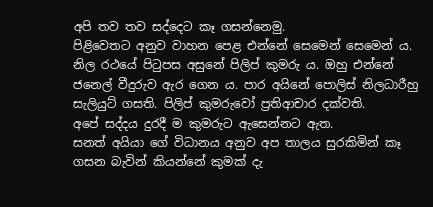අපි තව තව සද්දෙට කෑ ගසන්නෙමු.
පිළිවෙතට අනුව වාහන පෙළ එන්නේ සෙමෙන් සෙමෙන් ය.
නිල රථයේ පිටුපස අසුනේ පිලිප් කුමරු ය. ඔහු එන්නේ ජනෙල් වීදුරුව ඇර ගෙන ය. පාර අයිනේ පොලිස් නිලධාරීහු සැලියුට් ගසති. පිලිප් කුමරුවෝ ප්‍රතිආචාර දක්වති.
අපේ සද්දය දුරදී ම කුමරුට ඇසෙන්නට ඇත.
සනත් අයියා ගේ විධානය අනුව අප තාලය සුරකිමින් කෑ ගසන බැවින් කියන්නේ කුමක් දැ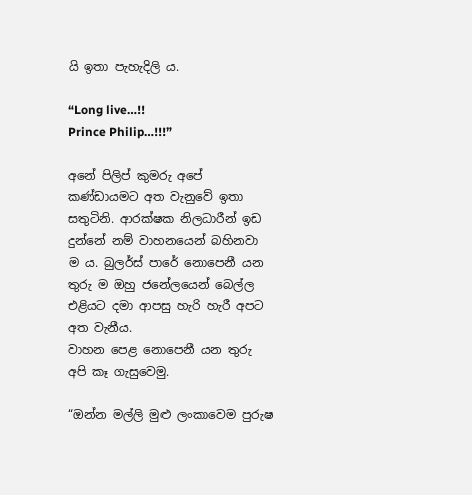යි ඉතා පැහැදිලි ය.

“Long live…!!
Prince Philip…!!!”

අනේ පිලිප් කුමරු අපේ කණ්ඩායමට අත වැනුවේ ඉතා සතුටිනි. ආරක්ෂක නිලධාරීන් ඉඩ දුන්නේ නම් වාහනයෙන් බහිනවා ම ය. බුලර්ස් පාරේ නොපෙනී යන තුරු ම ඔහු ජනේලයෙන් බෙල්ල එළියට දමා ආපසු හැරි හැරී අපට අත වැනීය.
වාහන පෙළ නොපෙනී යන තුරු අපි කෑ ගැසුවෙමු.

“ඔන්න මල්ලි මුළු ලංකාවෙම පුරුෂ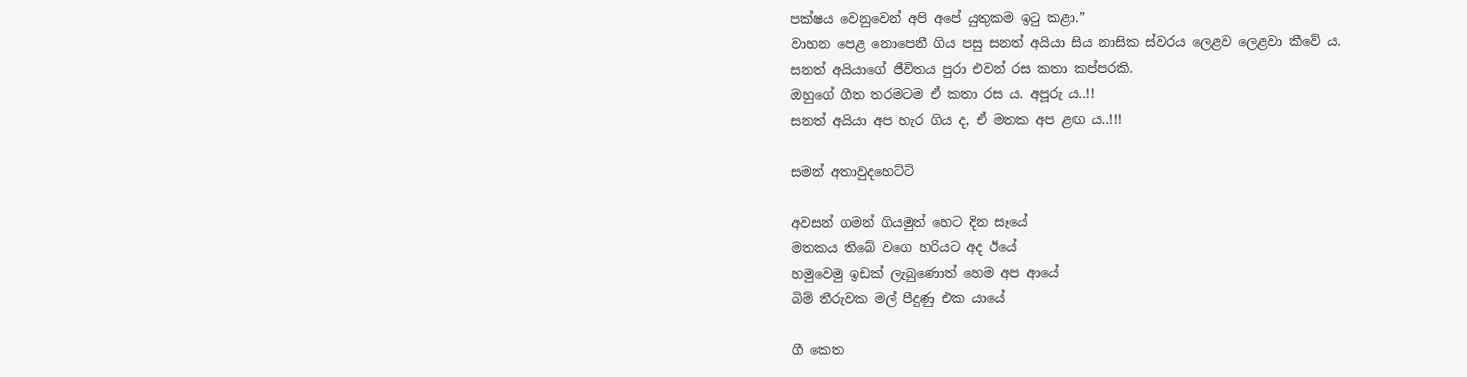පක්ෂය වෙනුවෙන් අපි අපේ යුතුකම ඉටු කළා.”
වාහන පෙළ නොපෙනී ගිය පසු සනත් අයියා සිය නාසික ස්වරය ලෙළව ලෙළවා කීවේ ය.
සනත් අයියාගේ ජීවිතය පුරා එවන් රස කතා කප්පරකි.
ඔහුගේ ගීත තරමටම ඒ කතා රස ය. අපූරු ය..!!
සනත් අයියා අප හැර ගිය ද, ඒ මතක අප ළඟ ය..!!!

සමන් අතාවුදහෙට්ටි

අවසන් ගමන් ගියමුත් හෙට දින සෑයේ
මතකය තිබේ වගෙ හරියට අද ඊයේ
හමුවෙමු ඉඩක් ලැබුණොත් හෙම අප ආයේ
බිම් තීරුවක මල් පීදුණු එක යායේ

ගී කෙත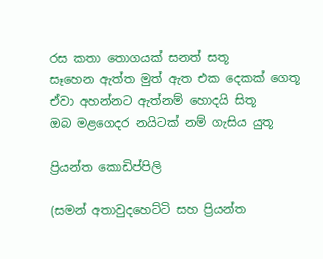රස කතා තොගයක් සනත් සතූ
සෑහෙන ඇත්ත මුත් ඇත එක දෙකක් ගෙතූ
ඒවා අහන්නට ඇත්නම් හොදයි සිතූ
ඔබ මළගෙදර නයිටක් නම් ගැසිය යුතූ

ප්‍රියන්ත කොඩිප්පිලි

(සමන් අතාවුදහෙට්ටි සහ ප්‍රියන්ත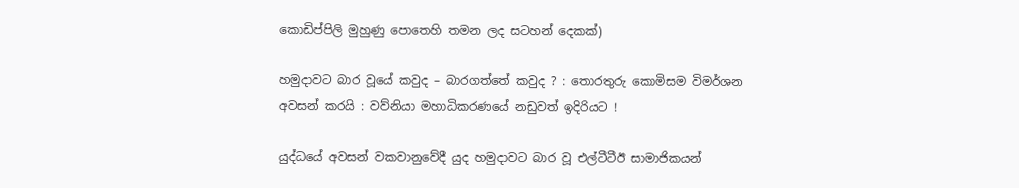කොඩිප්පිලි මුහුණු පොතෙහි තමන ලද සටහන් දෙකක්)

හමුදාවට බාර වූයේ කවුද – බාරගත්තේ කවුද ? : තොරතුරු කොමිසම විමර්ශන අවසන් කරයි : වව්නියා මහාධිකරණයේ නඩුවත් ඉදිරියට !

යුද්ධයේ අවසන් වකවානුවේදී යුද හමුදාවට බාර වූ එල්ටීටීඊ සාමාජිකයන්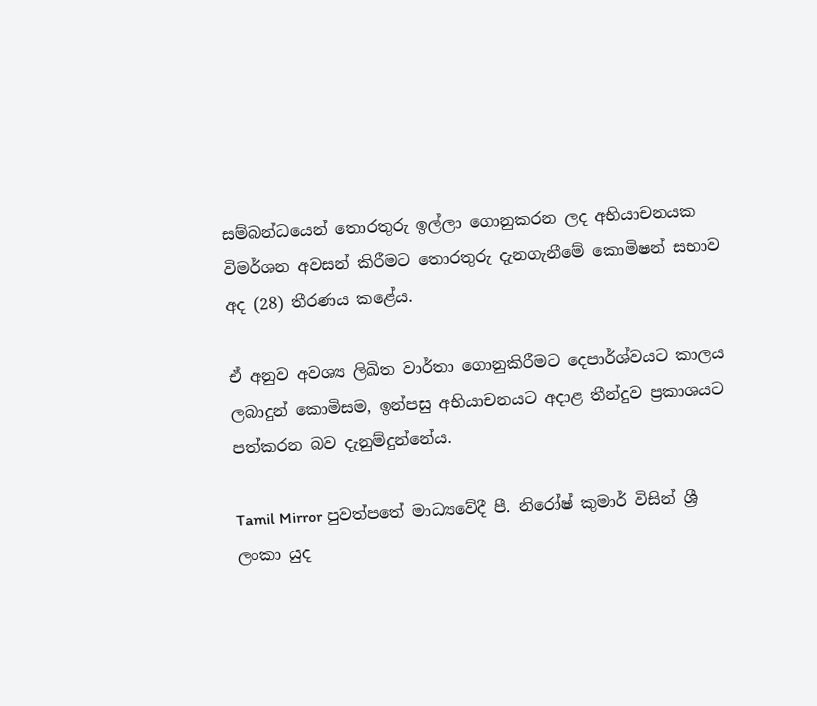සම්බන්ධයෙන් තොරතුරු ඉල්ලා ගොනුකරන ලද අභියාචනයක විමර්ශන අවසන් කිරීමට තොරතුරු දැනගැනීමේ කොමිෂන් සභාව අද (28) තීරණය කළේය.

ඒ අනුව අවශ්‍ය ලිඛිත වාර්තා ගොනුකිරීමට දෙපාර්ශ්වයට කාලය ලබාදුන් කොමිසම, ඉන්පසු අභියාචනයට අදාළ තීන්දුව ප්‍රකාශයට පත්කරන බව දැනුම්දුන්නේය.

Tamil Mirror පුවත්පතේ මාධ්‍යවේදී පී. නිරෝෂ් කුමාර් විසින් ශ්‍රී ලංකා යුද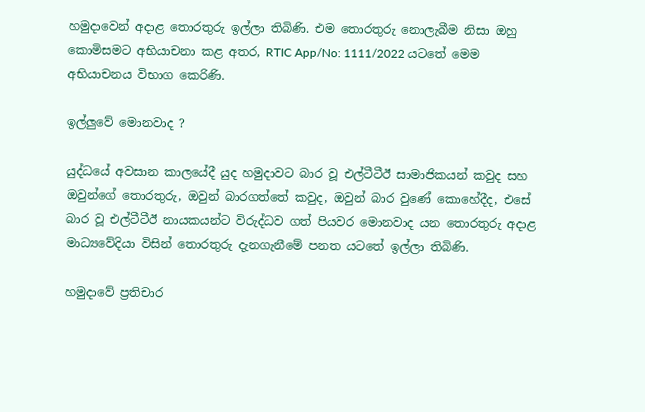හමුදාවෙන් අදාළ තොරතුරු ඉල්ලා තිබිණි. එම තොරතුරු නොලැබීම නිසා ඔහු කොමිසමට අභියාචනා කළ අතර, RTIC App/No: 1111/2022 යටතේ මෙම අභියාචනය විභාග කෙරිණි.

ඉල්ලුවේ මොනවාද ?

යුද්ධයේ අවසාන කාලයේදී යුද හමුදාවට බාර වූ එල්ටීටීඊ සාමාජිකයන් කවුද සහ ඔවුන්ගේ තොරතුරු, ඔවුන් බාරගත්තේ කවුද, ඔවුන් බාර වුණේ කොහේදීද, එසේ බාර වූ එල්ටීටීඊ නායකයන්ට විරුද්ධව ගත් පියවර මොනවාද යන තොරතුරු අදාළ මාධ්‍යවේදියා විසින් තොරතුරු දැනගැනීමේ පනත යටතේ ඉල්ලා තිබිණි.

හමුදාවේ ප්‍රතිචාර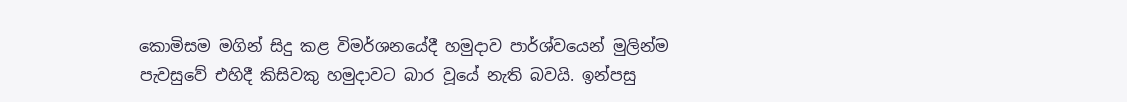කොමිසම මගින් සිදු කළ විමර්ශනයේදී හමුදාව පාර්ශ්වයෙන් මුලින්ම පැවසුවේ එහිදී කිසිවකු හමුදාවට බාර වූයේ නැති බවයි. ඉන්පසු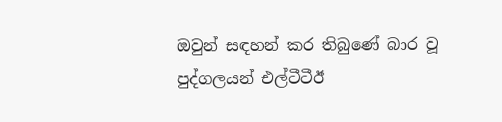ඔවුන් සඳහන් කර තිබුණේ බාර වූ පුද්ගලයන් එල්ටීටීඊ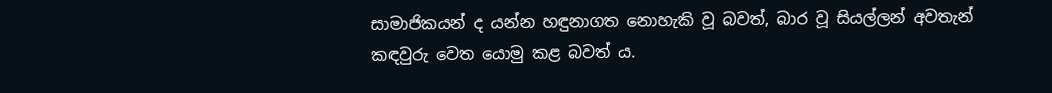සාමාජිකයන් ද යන්න හඳුනාගත නොහැකි වූ බවත්, බාර වූ සියල්ලන් අවතැන් කඳවුරු වෙත යොමු කළ බවත් ය.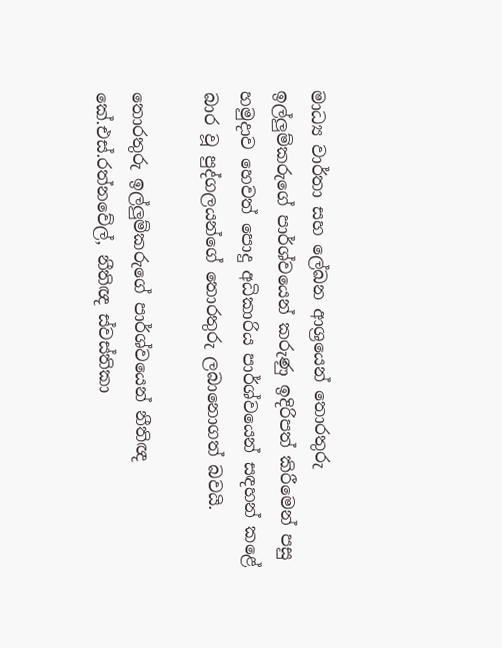මාධ්‍ය වාර්තා සහ ලේඛන ආශ්‍රයෙන් තොරතුරු ඉල්ලුම්කරුගේ පාර්ශ්වයෙන් කරුණු ඉදිරිපත් කිරීමෙන් පසු හමුදාව හෙවත් පොදු අධිකාරිය පාර්ශ්වයෙන් සඳහන් කළේ බාර වූ පුද්ගලයන්ගේ තොරතුරු ලබානොගත් බවයි.

තොරතුරු ඉල්ලුම්කරුගේ පාර්ශ්වයෙන් නීතිඥ කේ.එස්.රත්නවේල්, නීතිඥ ස්වස්තිකා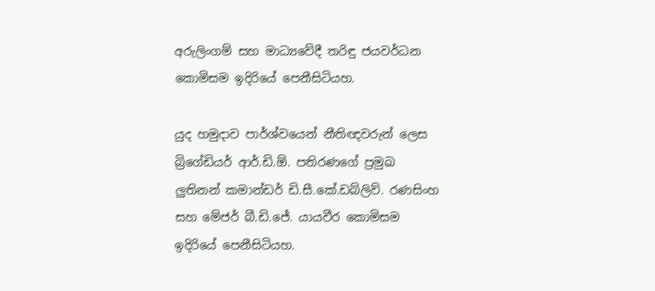අරුලිංගම් සහ මාධ්‍යවේදී තරිඳු ජයවර්ධන කොමිසම ඉදිරියේ පෙනීසිටියහ.

යුද හමුදාව පාර්ශ්වයෙන් නීතිඥවරුන් ලෙස බ්‍රිගේඩියර් ආර්.ඩි.ඕ. පතිරණගේ ප්‍රමුඛ ලුතිනන් කමාන්ඩර් ඩි.සී.කේ.ඩබ්ලිව්. රණසිංහ සහ මේජර් බී.ඩි.ජේ. යායවීර කොමිසම ඉදිරියේ පෙනීසිටියහ.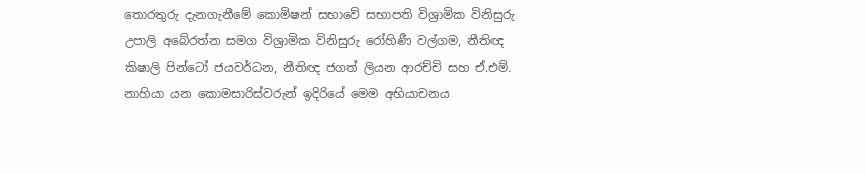තොරතුරු දැනගැනීමේ කොමිෂන් සභාවේ සභාපති විශ්‍රාමික විනිසුරු උපාලි අබේරත්න සමග විශ්‍රාමික විනිසුරු රෝහිණී වල්ගම, නීතිඥ කිෂාලි පින්ටෝ ජයවර්ධන, නීතිඥ ජගත් ලියන ආරච්චි සහ ඒ.එම්. නාහියා යන කොමසාරිස්වරුන් ඉදිරියේ මෙම අභියාචනය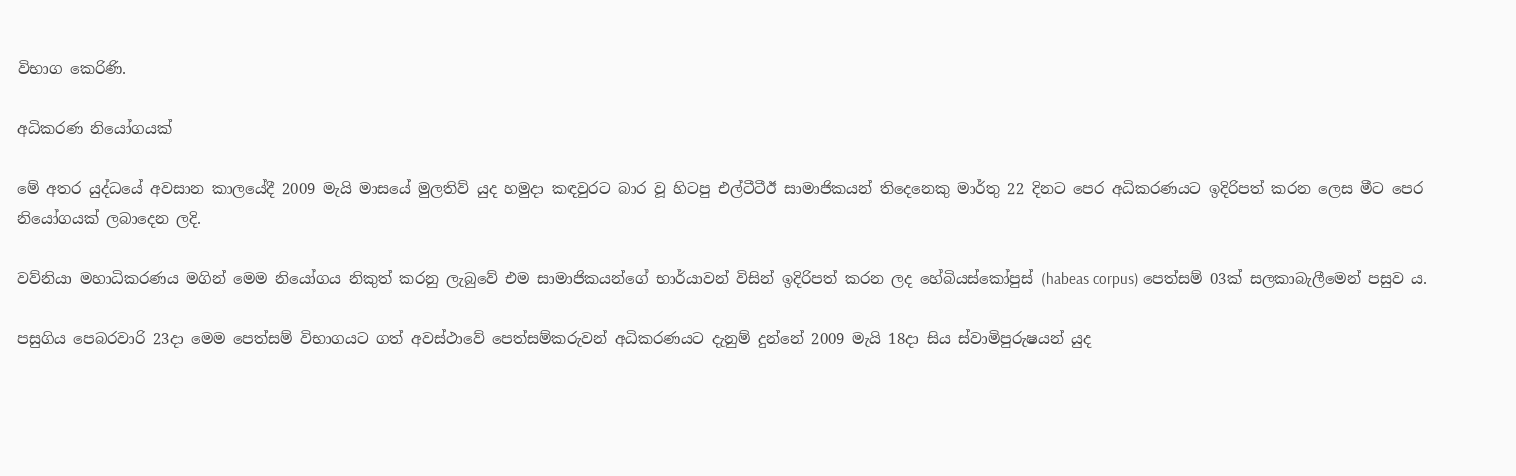විභාග කෙරිණි.

අධිකරණ නියෝගයක්

මේ අතර යුද්ධයේ අවසාන කාලයේදී 2009 මැයි මාසයේ මුලතිව් යුද හමුදා කඳවුරට බාර වූ හිටපු එල්ටීටීඊ සාමාජිකයන් තිදෙනෙකු මාර්තු 22 දිනට පෙර අධිකරණයට ඉදිරිපත් කරන ලෙස මීට පෙර නියෝගයක් ලබාදෙන ලදි.

වව්නියා මහාධිකරණය මගින් මෙම නියෝගය නිකුත් කරනු ලැබුවේ එම සාමාජිකයන්ගේ භාර්යාවන් විසින් ඉදිරිපත් කරන ලද හේබියස්කෝපුස් (habeas corpus) පෙත්සම් 03ක් සලකාබැලීමෙන් පසුව ය.

පසුගිය පෙබරවාරි 23දා මෙම පෙත්සම් විභාගයට ගත් අවස්ථාවේ පෙත්සම්කරුවන් අධිකරණයට දැනුම් දුන්නේ 2009 මැයි 18දා සිය ස්වාමිපුරුෂයන් යුද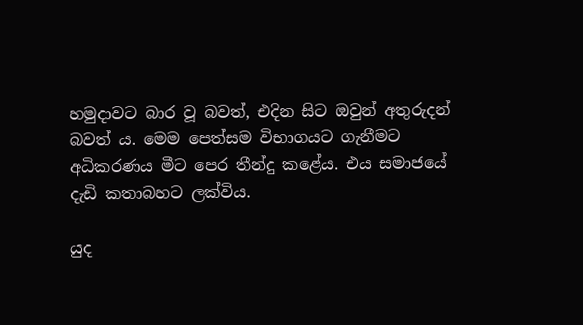හමුදාවට බාර වූ බවත්, එදින සිට ඔවුන් අතුරුදන් බවත් ය. මෙම පෙත්සම විභාගයට ගැනීමට අධිකරණය මීට පෙර තීන්දු කළේය. එය සමාජයේ දැඩි කතාබහට ලක්විය.

යුද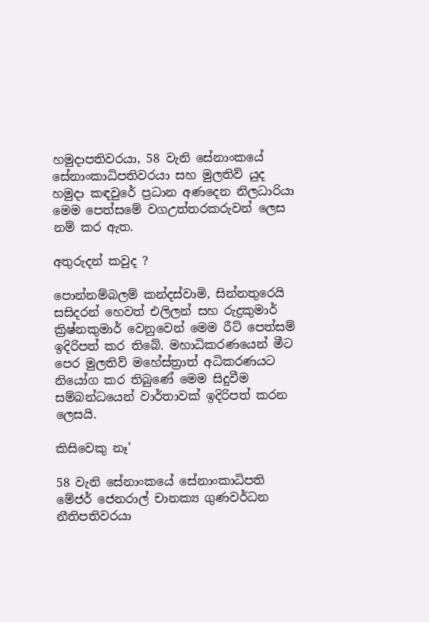හමුදාපතිවරයා, 58 වැනි සේනාංකයේ සේනාංකාධිපතිවරයා සහ මුලතිව් යුද හමුදා කඳවුරේ ප්‍රධාන අණදෙන නිලධාරියා මෙම පෙත්සමේ වගඋත්තරකරුවන් ලෙස නම් කර ඇත.

අතුරුදන් කවුද ?

පොන්නම්බලම් කන්දස්වාමි, සින්නතුරෙයි සසිදරන් හෙවත් එලිලන් සහ රුද්‍රකුමාර් ක්‍රිෂ්නකුමාර් වෙනුවෙන් මෙම රීට් පෙත්සම් ඉදිරිපත් කර තිබේ. මහාධිකරණයෙන් මීට පෙර මුලතිව් මහේස්ත්‍රාත් අධිකරණයට නියෝග කර තිබුණේ මෙම සිදුවීම සම්බන්ධයෙන් වාර්තාවක් ඉදිරිපත් කරන ලෙසයි.

කිසිවෙකු නෑ’

58 වැනි සේනාංකයේ සේනාංකාධිපති මේජර් ජෙනරාල් චානක්‍ය ගුණවර්ධන නීතිපතිවරයා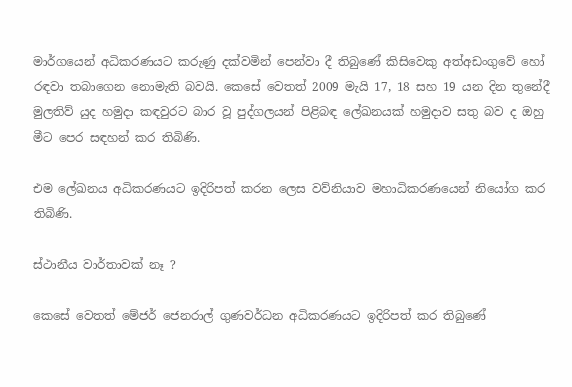මාර්ගයෙන් අධිකරණයට කරුණු දක්වමින් පෙන්වා දී තිබුණේ කිසිවෙකු අත්අඩංගුවේ හෝ රඳවා තබාගෙන නොමැති බවයි. කෙසේ වෙතත් 2009 මැයි 17, 18 සහ 19 යන දින තුනේදී මුලතිව් යුද හමුදා කඳවුරට බාර වූ පුද්ගලයන් පිළිබඳ ලේඛනයක් හමුදාව සතු බව ද ඔහු මීට පෙර සඳහන් කර තිබිණි.

එම ලේඛනය අධිකරණයට ඉදිරිපත් කරන ලෙස වව්නියාව මහාධිකරණයෙන් නියෝග කර තිබිණි.

ස්ථානීය වාර්තාවක් නෑ ?

කෙසේ වෙතත් මේජර් ජෙනරාල් ගුණවර්ධන අධිකරණයට ඉදිරිපත් කර තිබුණේ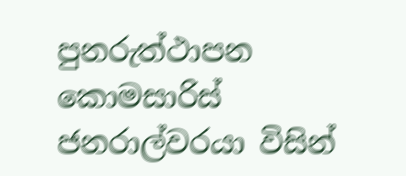පුනරුත්ථාපන කොමසාරිස් ජනරාල්වරයා විසින්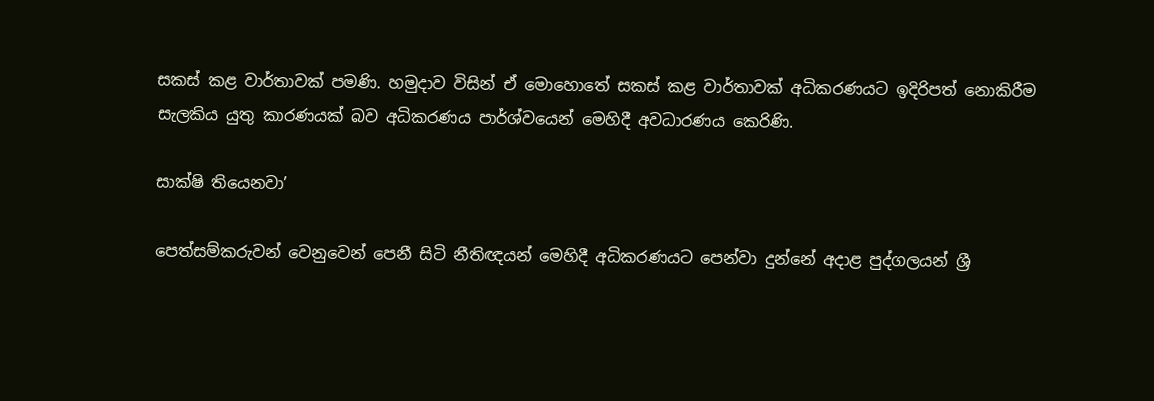සකස් කළ වාර්තාවක් පමණි. හමුදාව විසින් ඒ මොහොතේ සකස් කළ වාර්තාවක් අධිකරණයට ඉදිරිපත් නොකිරීම සැලකිය යුතු කාරණයක් බව අධිකරණය පාර්ශ්වයෙන් මෙහිදී අවධාරණය කෙරිණි.

සාක්ෂි තියෙනවා’

පෙත්සම්කරුවන් වෙනුවෙන් පෙනී සිටි නීතිඥයන් මෙහිදී අධිකරණයට පෙන්වා දුන්නේ අදාළ පුද්ගලයන් ශ්‍රී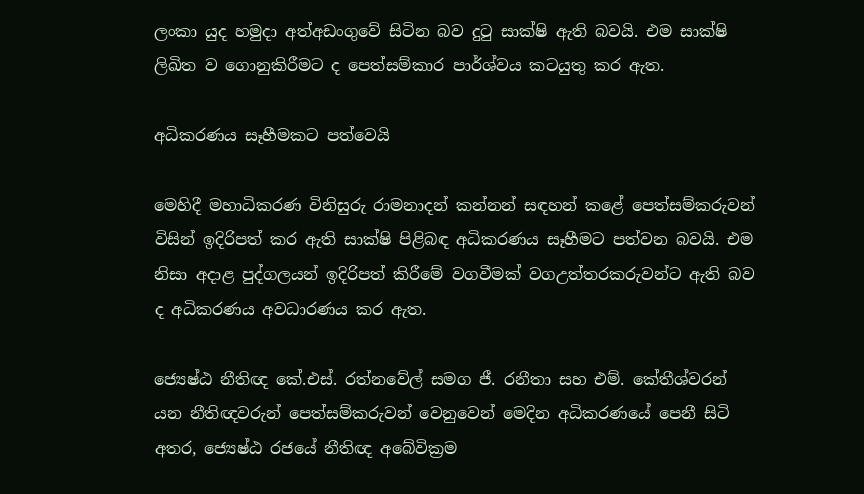ලංකා යුද හමුදා අත්අඩංගුවේ සිටින බව දුටු සාක්ෂි ඇති බවයි. එම සාක්ෂි ලිඛිත ව ගොනුකිරීමට ද පෙත්සම්කාර පාර්ශ්වය කටයුතු කර ඇත.

අධිකරණය සෑහීමකට පත්වෙයි

මෙහිදී මහාධිකරණ විනිසුරු රාමනාදන් කන්නන් සඳහන් කළේ පෙත්සම්කරුවන් විසින් ඉදිරිපත් කර ඇති සාක්ෂි පිළිබඳ අධිකරණය සෑහීමට පත්වන බවයි. එම නිසා අදාළ පුද්ගලයන් ඉදිරිපත් කිරීමේ වගවීමක් වගඋත්තරකරුවන්ට ඇති බව ද අධිකරණය අවධාරණය කර ඇත.

ජ්‍යෙෂ්ඨ නීතිඥ කේ.එස්. රත්නවේල් සමග ජී. රනීතා සහ එම්. කේතීශ්වරන් යන නීතිඥවරුන් පෙත්සම්කරුවන් වෙනුවෙන් මෙදින අධිකරණයේ පෙනී සිටි අතර, ජ්‍යෙෂ්ඨ රජයේ නීතිඥ අබේවික්‍රම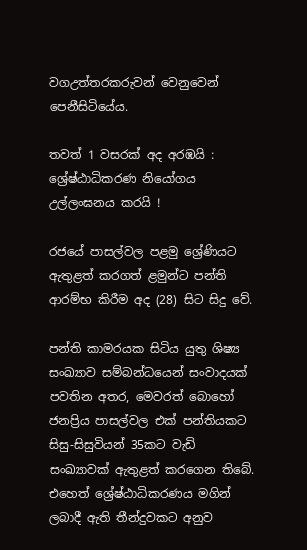වගඋත්තරකරුවන් වෙනුවෙන් පෙනීසිටියේය.

තවත් 1 වසරක් අද අරඹයි : ශ්‍රේෂ්ඨාධිකරණ නියෝගය උල්ලංඝනය කරයි !

රජයේ පාසල්වල පළමු ශ්‍රේණියට ඇතුළත් කරගත් ළමුන්ට පන්ති ආරම්භ කිරීම අද (28) සිට සිදු වේ.

පන්ති කාමරයක සිටිය යුතු ශිෂ්‍ය සංඛ්‍යාව සම්බන්ධයෙන් සංවාදයක් පවතින අතර, මෙවරත් බොහෝ ජනප්‍රිය පාසල්වල එක් පන්තියකට සිසු-සිසුවියන් 35කට වැඩි සංඛ්‍යාවක් ඇතුළත් කරගෙන තිබේ. එහෙත් ශ්‍රේෂ්ඨාධිකරණය මගින් ලබාදී ඇති තීන්දුවකට අනුව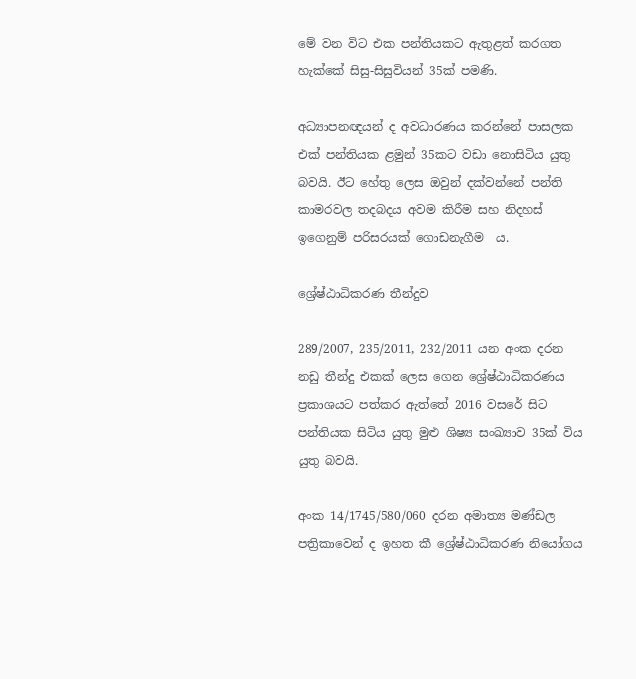මේ වන විට එක පන්තියකට ඇතුළත් කරගත හැක්කේ සිසු-සිසුවියන් 35ක් පමණි.

අධ්‍යාපනඥයන් ද අවධාරණය කරන්නේ පාසලක එක් පන්තියක ළමුන් 35කට වඩා නොසිටිය යුතු බවයි. ඊට හේතු ලෙස ඔවුන් දක්වන්නේ පන්ති කාමරවල තදබදය අවම කිරීම සහ නිදහස් ඉගෙනුම් පරිසරයක් ගොඩනැගීම  ය.

ශ්‍රේෂ්ඨාධිකරණ තීන්දුව

289/2007, 235/2011, 232/2011 යන අංක දරන නඩු තීන්දු එකක් ලෙස ගෙන ශ්‍රේෂ්ඨාධිකරණය ප්‍රකාශයට පත්කර ඇත්තේ 2016 වසරේ සිට පන්තියක සිටිය යුතු මුළු ශිෂ්‍ය සංඛ්‍යාව 35ක් විය යුතු බවයි.

අංක 14/1745/580/060 දරන අමාත්‍ය මණ්ඩල පත්‍රිකාවෙන් ද ඉහත කී ශ්‍රේෂ්ඨාධිකරණ නියෝගය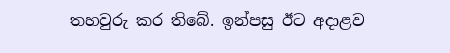තහවුරු කර තිබේ. ඉන්පසු ඊට අදාළව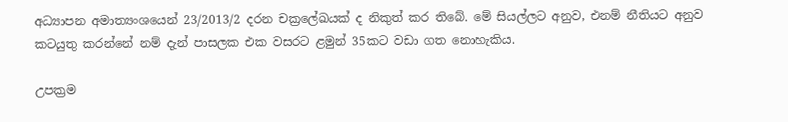අධ්‍යාපන අමාත්‍යංශයෙන් 23/2013/2 දරන චක්‍රලේඛයක් ද නිකුත් කර තිබේ. මේ සියල්ලට අනුව, එනම් නීතියට අනුව කටයුතු කරන්නේ නම් දැන් පාසලක එක වසරට ළමුන් 35කට වඩා ගත නොහැකිය.

උපක්‍රම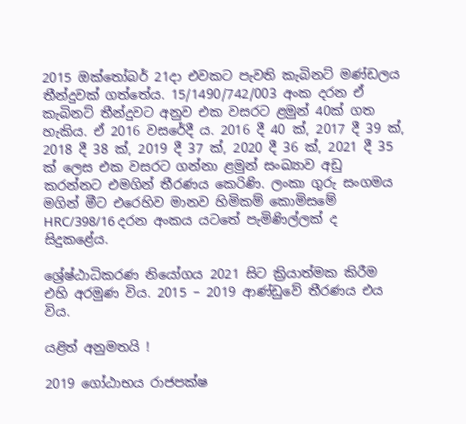2015 ඔක්තෝබර් 21දා එවකට පැවති කැබිනට් මණ්ඩලය තීන්දුවක් ගත්තේය. 15/1490/742/003 අංක දරන ඒ කැබිනට් තීන්දුවට අනුව එක වසරට ළමුන් 40ක් ගත හැකිය. ඒ 2016 වසරේදී ය. 2016 දී 40 ක්, 2017 දී 39 ක්, 2018 දී 38 ක්, 2019 දී 37 ක්, 2020 දී 36 ක්, 2021 දී 35 ක් ලෙස එක වසරට ගන්නා ළමුන් සංඛ්‍යාව අඩු කරන්නට එමගින් තීරණය කෙරිණි. ලංකා ගුරු සංගමය මගින් මීට එරෙහිව මානව හිමිකම් කොමිසමේ HRC/398/16 දරන අංකය යටතේ පැමිණිල්ලක් ද සිදුකළේය.

ශ්‍රේෂ්ඨාධිකරණ නියෝගය 2021 සිට ක්‍රියාත්මක කිරීම එහි අරමුණ විය. 2015 – 2019 ආණ්ඩුවේ තීරණය එය විය.

යළිත් අනුමතයි !

2019 ගෝඨාභය රාජපක්ෂ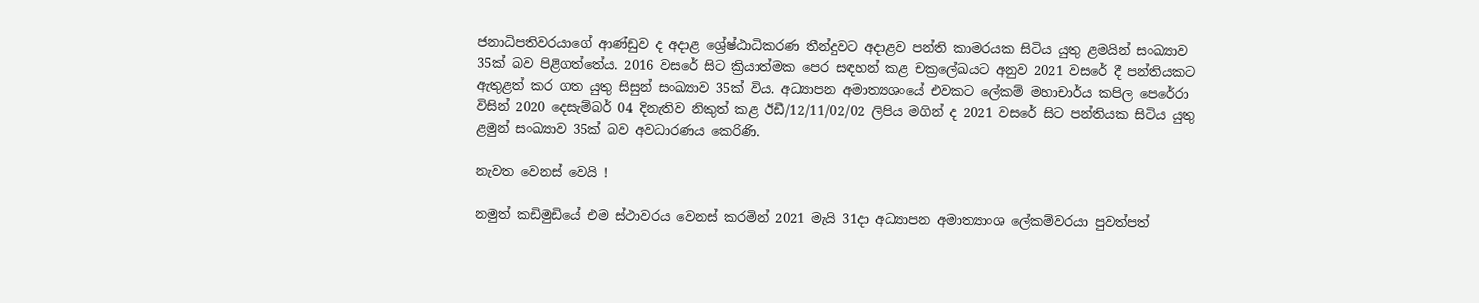ජනාධිපතිවරයාගේ ආණ්ඩුව ද අදාළ ශ්‍රේෂ්ඨාධිකරණ තීන්දුවට අදාළව පන්ති කාමරයක සිටිය යුතු ළමයින් සංඛ්‍යාව 35ක් බව පිළිගත්තේය. 2016 වසරේ සිට ක්‍රියාත්මක පෙර සඳහන් කළ චක්‍රලේඛයට අනුව 2021 වසරේ දී පන්තියකට ඇතුළත් කර ගත යුතු සිසුන් සංඛ්‍යාව 35ක් විය. අධ්‍යාපන අමාත්‍යශංයේ එවකට ලේකම් මහාචාර්ය කපිල පෙරේරා විසින් 2020 දෙසැම්බර් 04 දිනැතිව නිකුත් කළ ඊඩී/12/11/02/02 ලිපිය මගින් ද 2021 වසරේ සිට පන්තියක සිටිය යුතු ළමුන් සංඛ්‍යාව 35ක් බව අවධාරණය කෙරිණි.

නැවත වෙනස් වෙයි !

නමුත් කඩිමුඩියේ එම ස්ථාවරය වෙනස් කරමින් 2021 මැයි 31දා අධ්‍යාපන අමාත්‍යාංශ ලේකම්වරයා පුවත්පත්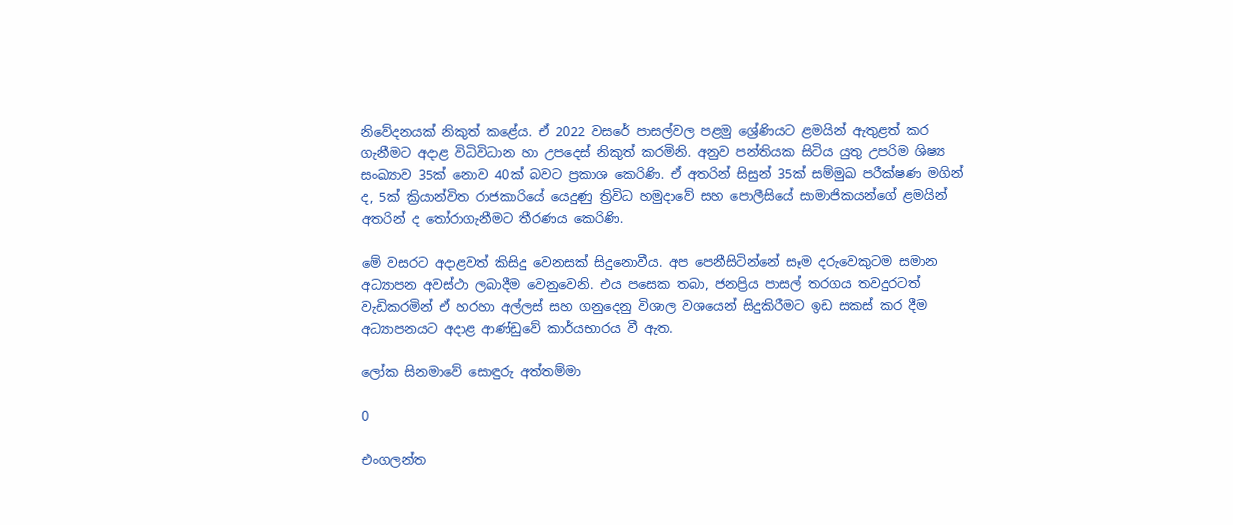නිවේදනයක් නිකුත් කළේය. ඒ 2022 වසරේ පාසල්වල පළමු ශ්‍රේණියට ළමයින් ඇතුළත් කර ගැනීමට අදාළ විධිවිධාන හා උපදෙස් නිකුත් කරමිනි. අනුව පන්තියක සිටිය යුතු උපරිම ශිෂ්‍ය සංඛ්‍යාව 35ක් නොව 40ක් බවට ප්‍රකාශ කෙරිණි. ඒ අතරින් සිසුන් 35ක් සම්මුඛ පරීක්ෂණ මගින් ද, 5ක් ක්‍රියාන්විත රාජකාරියේ යෙදුණු ත්‍රිවිධ හමුදාවේ සහ පොලීසියේ සාමාජිකයන්ගේ ළමයින් අතරින් ද තෝරාගැනීමට තීරණය කෙරිණි.

මේ වසරට අදාළවත් කිසිදු වෙනසක් සිදුනොවීය. අප පෙනීසිටින්නේ සෑම දරුවෙකුටම සමාන අධ්‍යාපන අවස්ථා ලබාදීම වෙනුවෙනි. එය පසෙක තබා, ජනප්‍රිය පාසල් තරගය තවදුරටත් වැඩිකරමින් ඒ හරහා අල්ලස් සහ ගනුදෙනු විශාල වශයෙන් සිදුකිරීමට ඉඩ සකස් කර දීම අධ්‍යාපනයට අදාළ ආණ්ඩුවේ කාර්යභාරය වී ඇත.

ලෝක සිනමාවේ සොඳුරු අත්තම්මා

0

එංගලන්ත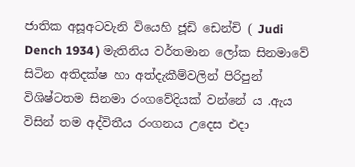ජාතික අසූඅටවැනි වියෙහි ජූඩි ඩෙන්චි ( Judi Dench 1934 ) මැතිනිය වර්තමාන ලෝක සිනමාවේ සිටින අතිදක්ෂ හා අත්දැකීම්වලින් පිරිපුන් විශිෂ්ටතම සිනමා රංගවේදියක් වන්නේ ය .ඇය විසින් තම අද්විතීය රංගනය උදෙස එදා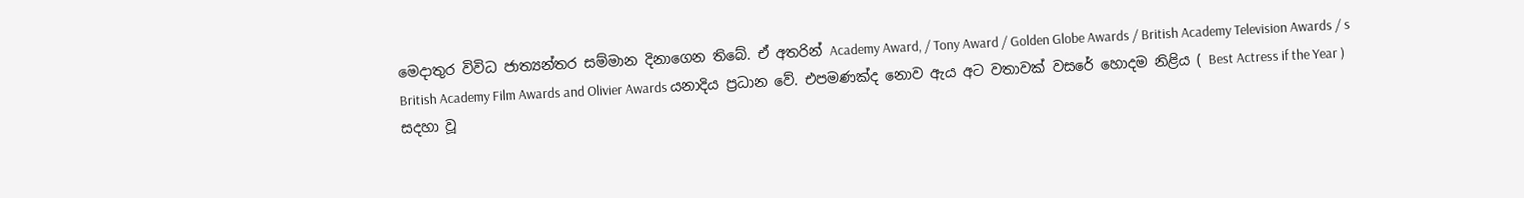මෙදාතුර විවිධ ජාත්‍යන්තර සම්මාන දිනාගෙන තිබේ. ඒ අතරින් Academy Award, / Tony Award / Golden Globe Awards / British Academy Television Awards / s British Academy Film Awards and Olivier Awards යනාදිය ප්‍රධාන වේ. එපමණක්ද නොව ඇය අට වතාවක් වසරේ හොදම නිළිය ( Best Actress if the Year ) සදහා වූ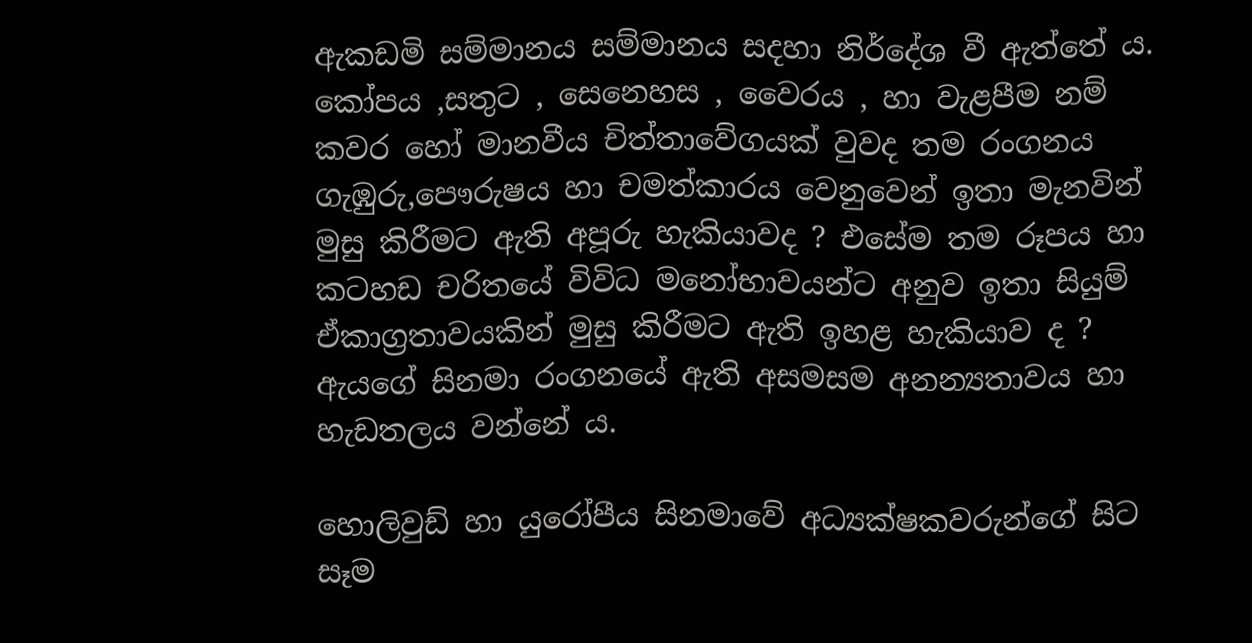ඇකඩමි සම්මානය සම්මානය සදහා නිර්දේශ වී ඇත්තේ ය.
කෝපය ,සතුට , සෙනෙහස , වෛරය , හා වැළපීම නම් කවර හෝ මානවීය චිත්තාවේගයක් වුවද තම රංගනය ගැඹුරු,පෞරුෂය හා චමත්කාරය වෙනුවෙන් ඉතා මැනවින් මුසු කිරීමට ඇති අපූරු හැකියාවද ? එසේම තම රූපය හා කටහඩ චරිතයේ විවිධ මනෝභාවයන්ට අනුව ඉතා සියුම් ඒකාග්‍රතාවයකින් මුසු කිරීමට ඇති ඉහළ හැකියාව ද ? ඇයගේ සිනමා රංගනයේ ඇති අසමසම අනන්‍යතාවය හා හැඩතලය වන්නේ ය.

හොලිවුඩ් හා යුරෝපීය සිනමාවේ අධ්‍යක්ෂකවරුන්ගේ සිට සෑම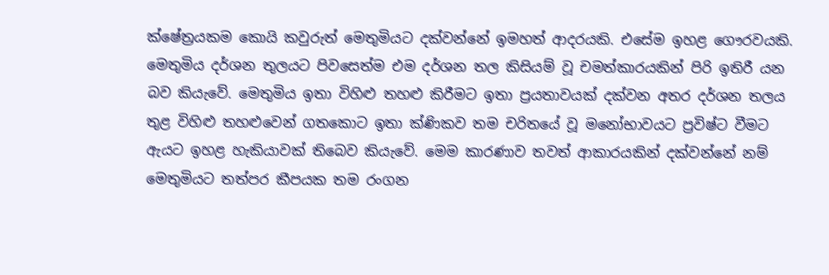ක්ෂේත්‍රයකම කොයි කවුරුත් මෙතුමියට දක්වන්නේ ඉමහත් ආදරයකි. එසේම ඉහළ ගෞරවයකි. මෙතුමිය දර්ශන තුලයට පිවසෙත්ම එම දර්ශන තල කිසියම් වූ චමත්කාරයකින් පිරි ඉතිරී යන බව කියැවේ. මෙතුමිය ඉතා විහිළු තහළු කිරීමට ඉතා ප්‍රයතාවයක් දක්වන අතර දර්ශන තලය තුළ විහිළු තහළුවෙන් ගතකොට ඉතා ක්ණිකව තම චරිතයේ වූ මනෝභාවයට ප්‍රවිෂ්ට වීමට ඇයට ඉහළ හැකියාවක් තිබෙව කියැවේ. මෙම කාරණාව තවත් ආකාරයකින් දක්වන්නේ නම් මෙතුමියට තත්පර කීපයක තම රංගන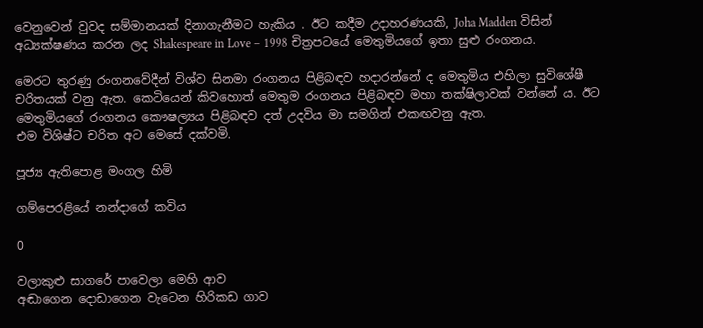වෙනුවෙන් වුවද සම්මානයක් දිනාගැනීමට හැකිය . ඊට කදීම උදාහරණයකි, Joha Madden විසින් අධ්‍යක්ෂණය කරන ලද Shakespeare in Love – 1998 චිත්‍රපටයේ මෙතුමියගේ ඉතා සුළු රංගනය.

මෙරට තුරණු රංගනවේදීන් විශ්ව සිනමා රංගනය පිළිබඳව හදාරන්නේ ද මෙතුමිය එහිලා සුවිශේෂී චරිතයක් වනු ඇත. කෙටියෙන් කිවහොත් මෙතුම රංගනය පිළිබඳව මහා තක්ෂිලාවක් වන්නේ ය. ඊට මෙතුමියගේ රංගනය කෞෂල්‍යය පිළිබඳව දත් උදවිය මා සමගින් එකඟවනු ඇත.
එම විශිෂ්ට චරිත අට මෙසේ දක්වමි.

පූජ්‍ය ඇතිපොළ මංගල හිමි

ගම්පෙරළියේ නන්දාගේ කවිය

0

වලාකුළු සාගරේ පාවෙලා මෙහි ආව
අඬාගෙන දොඩාගෙන වැටෙන හිරිකඩ ගාව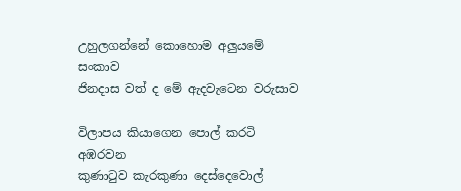උහුලගන්නේ කොහොම අලුයමේ සංකාව
ජිනදාස වත් ද මේ ඇදවැටෙන වරුසාව

විලාපය කියාගෙන පොල් කරටි අඹරවන
කුණාටුව කැරකුණා දෙස්දෙවොල්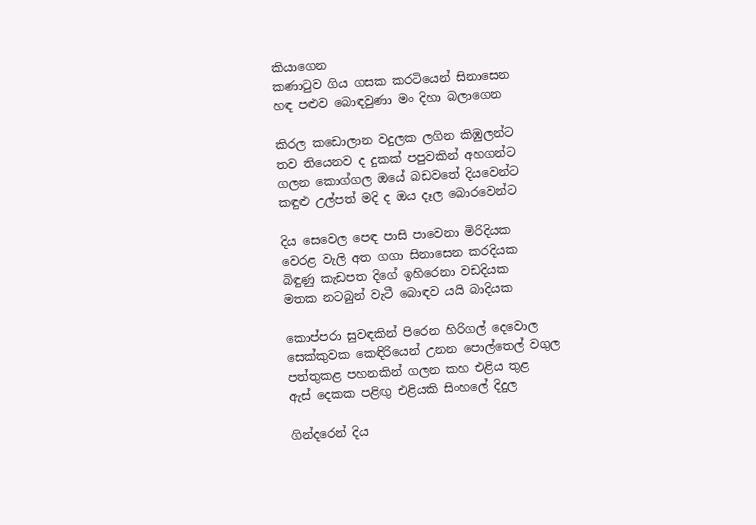කියාගෙන
කණාටුව ගිය ගසක කරටියෙන් සිනාසෙන
හඳ පළුව බොඳවුණා මං දිහා බලාගෙන

කිරල කඩොලාන වදුලක ලගින කිඹුලන්ට
තව තියෙනව ද දුකක් පපුවකින් අහගන්ට
ගලන කොග්ගල ඔයේ බඩවතේ දියවෙන්ට
කඳුළු උල්පත් මදි ද ඔය දෑල බොරවෙන්ට

දිය සෙවෙල පෙඳ පාසි පාවෙනා මිරිදියක
වෙරළ වැලි අත ගගා සිනාසෙන කරදියක
බිඳුණු කැඩපත දිගේ ඉහිරෙනා වඩදියක
මතක නටබුන් වැටී බොඳව යයි බාදියක

කොප්පරා සුවඳකින් පිරෙන හිරිගල් දෙවොල
සෙක්කුවක කෙඳිරියෙන් උනන පොල්තෙල් වගුල
පත්තුකළ පහනකින් ගලන කහ එළිය තුළ
ඇස් දෙකක පළිඟු එළියකි සිංහලේ දිදුල

ගින්දරෙන් දිය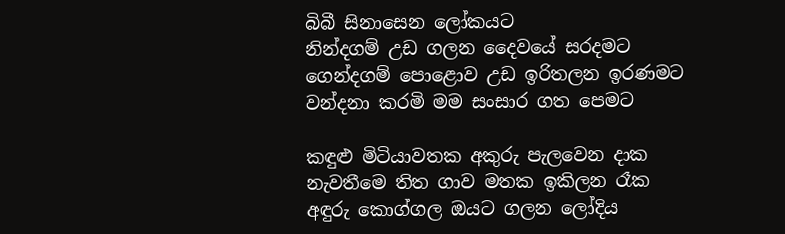බිබී සිනාසෙන ලෝකයට
නින්දගම් උඩ ගලන දෛවයේ සරදමට
ගෙන්දගම් පොළොව උඩ ඉරිතලන ඉරණමට
වන්දනා කරමි මම සංසාර ගත පෙමට

කඳුළු මිටියාවතක අකුරු පැලවෙන දාක
නැවතීමෙ තිත ගාව මතක ඉකිලන රෑක
අඳුරු කොග්ගල ඔයට ගලන ලෝදිය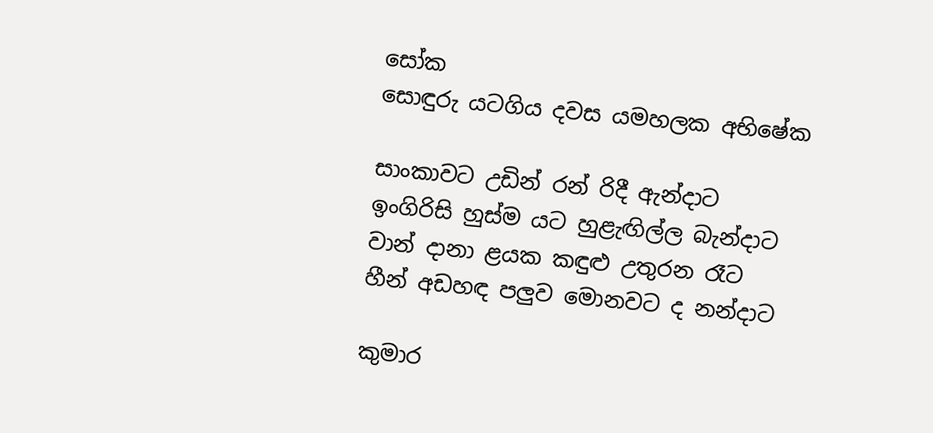සෝක
සොඳුරු යටගිය දවස යමහලක අභිෂේක

සාංකාවට උඩින් රන් රිදී ඇන්දාට
ඉංගිරිසි හුස්ම යට හුළැඟිල්ල බැන්දාට
වාන් දානා ළයක කඳුළු උතුරන රෑට
හීන් අඩහඳ පලුව මොනවට ද නන්දාට

කුමාර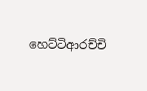හෙට්ටිආරච්චි